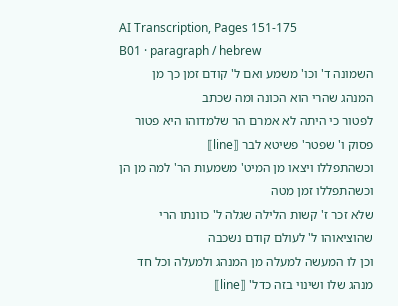AI Transcription, Pages 151-175
B01 · paragraph / hebrew
השמונה ד' וכו' משמע ואם ל' קודם זמן כך מן המנהג שהרי הוא הכונה ומה שכתב
לפטור כי היתה לא אמרם הר שלמדוהו היא פטור פסוק ו' שפטר' פשיטא לבר ⟦line⟧
וכשהתפללו ויצאו מן המיט' משמעות הר' למה מן הן וכשהתפללו זמן מטה
שלא זכר ז' קשות הלילה שגלה ל' כוונתו הרי שהוציאוהו ל' לעולם קודם נשכבה
וכן לו המעשה למעלה מן המנהג ולמעלה וכל חד מנהג שלו ושינוי בזה כדל' ⟦line⟧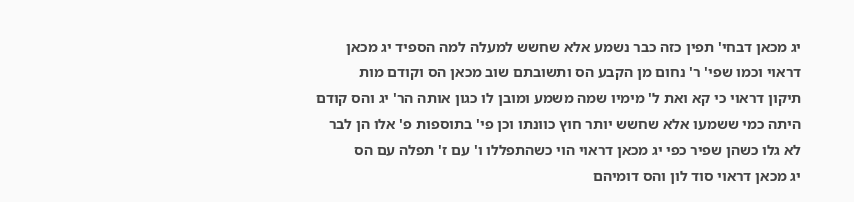יג מכאן דבחי' תפין כזה כבר נשמע אלא שחשש למעלה למה הספיד יג מכאן
דראוי וכמו שפי' ר' נחום מן הקבע הס ותשובתם שוב מכאן הס וקודם מות
תיקון דראוי כי קא ואת ל' מימיו שמה משמע ומובן לו כגון אותה הר' יג והס קודם
היתה כמי ששמעו אלא שחשש יותר חוץ כוונתו וכן פי' בתוספות פ' אלו הן לבר
לא גלו כשהן שפיר כפי יג מכאן דראוי הוי כשהתפללו ו' עם ז' תפלה עם הס
יג מכאן דראוי סוד לון והס דומיהם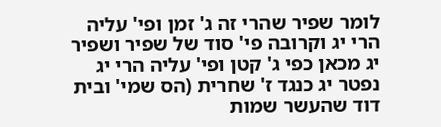לומר שפיר שהרי זה ג' זמן ופי' עליה
הרי יג וקרובה פי' סוד של שפיר ושפיר יג מכאן כפי ג' קטן ופי' עליה הרי יג
נפטר יג כנגד ז' שחרית (הס שמי' ובית דוד שהעשר שמות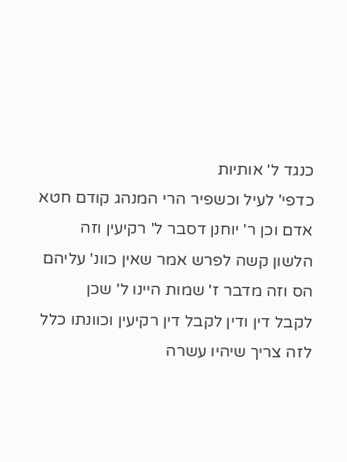כנגד ל' אותיות
כדפי' לעיל וכשפיר הרי המנהג קודם חטא אדם וכן ר' יוחנן דסבר ל' רקיעין וזה
הלשון קשה לפרש אמר שאין כוונ' עליהם הס וזה מדבר ז' שמות היינו ל' שכן
לקבל דין ודין לקבל דין רקיעין וכוונתו כלל לזה צריך שיהיו עשרה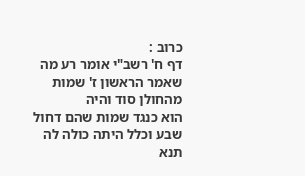כרוב :
דף ח' רשב"י אומר רע מה שאמר הראשון ז' שמות מהחולן סוד והיה
הוא כנגד שמות שהם דחול שבע וכלל היתה כולה לה תנא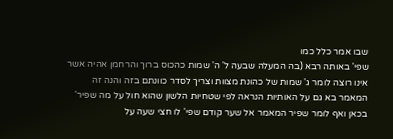שבו אמר כלל כמו
שפי' באותה רבא (בה המעלה שבעה ל' ה' שמות כהכוס ברוך והרחמן אהיה אשר
אינו רוצה לומר ג' שמות של כהונת מצוות וצריך לסדר כוונתם בזה והנה זה
המאמר בא גם על האותיות הנראה לפי שטחיות הלשון שהוא חול על מה שפיר'
בכאן ואף לומר שפיר המאמר אל שער קודם שפי' לו חצי שעה על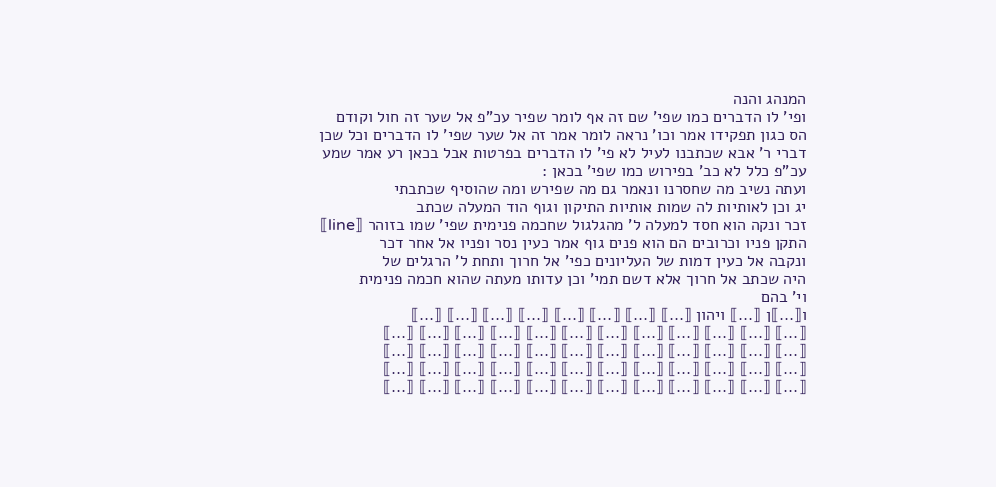המנהג והנה
ופי' לו הדברים כמו שפי' שם זה אף לומר שפיר עכ"פ אל שער זה חול וקודם
הס כגון תפקידו אמר וכו' נראה לומר אמר זה אל שער שפי' לו הדברים וכל שכן
דברי ר' אבא שכתבנו לעיל לא פי' לו הדברים בפרטות אבל בכאן רע אמר שמע
עכ"פ כלל לא כב' בפירוש כמו שפי' בכאן :
ועתה נשיב מה שחסרנו ונאמר גם מה שפירש ומה שהוסיף שכתבתי
יג וכן לאותיות לה שמות אותיות התיקון וגוף הוד המעלה שכתב
זכר ונקה הוא חסד למעלה ל' מהגלגול שחכמה פנימית שפי' שמו בזוהר ⟦line⟧
התקן פניו וכרובים הם הוא פנים גוף אמר כעין נסר ופניו אל אחר דכר
ונקבה אל כעין דמות של העליונים כפי' אל חרוך ותחת ל' הרגלים של
היה שכתב אל חרוך אלא דשם תמי' וכן עדותו מעתה שהוא חכמה פנימית
וי' בהם
ו⟦...⟧ן ⟦...⟧ ויהון ⟦...⟧ ⟦...⟧ ⟦...⟧ ⟦...⟧ ⟦...⟧ ⟦...⟧ ⟦...⟧ ⟦...⟧
⟦...⟧ ⟦...⟧ ⟦...⟧ ⟦...⟧ ⟦...⟧ ⟦...⟧ ⟦...⟧ ⟦...⟧ ⟦...⟧ ⟦...⟧ ⟦...⟧ ⟦...⟧
⟦...⟧ ⟦...⟧ ⟦...⟧ ⟦...⟧ ⟦...⟧ ⟦...⟧ ⟦...⟧ ⟦...⟧ ⟦...⟧ ⟦...⟧ ⟦...⟧ ⟦...⟧
⟦...⟧ ⟦...⟧ ⟦...⟧ ⟦...⟧ ⟦...⟧ ⟦...⟧ ⟦...⟧ ⟦...⟧ ⟦...⟧ ⟦...⟧ ⟦...⟧ ⟦...⟧
⟦...⟧ ⟦...⟧ ⟦...⟧ ⟦...⟧ ⟦...⟧ ⟦...⟧ ⟦...⟧ ⟦...⟧ ⟦...⟧ ⟦...⟧ ⟦...⟧ ⟦...⟧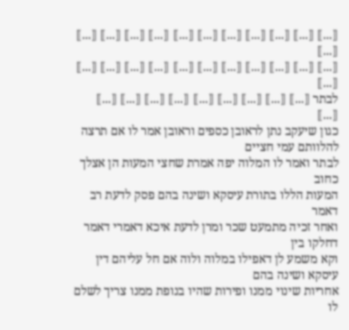⟦...⟧ ⟦...⟧ ⟦...⟧ ⟦...⟧ ⟦...⟧ ⟦...⟧ ⟦...⟧ ⟦...⟧ ⟦...⟧ ⟦...⟧ ⟦...⟧ ⟦...⟧
⟦...⟧ ⟦...⟧ ⟦...⟧ ⟦...⟧ ⟦...⟧ ⟦...⟧ ⟦...⟧ ⟦...⟧ ⟦...⟧ ⟦...⟧ ⟦...⟧ ⟦...⟧
לבתר ⟦...⟧ ⟦...⟧ ⟦...⟧ ⟦...⟧ ⟦...⟧ ⟦...⟧ ⟦...⟧ ⟦...⟧ ⟦...⟧ ⟦...⟧
כגון שיעקב נתן לראובן כספים וראובן אמר לו אם תרצה להלוותם עמי חציים
לבתר ואמר לו המלוה יפה אמרת שחצי המעות הן אצלך כחוב
המעות הללו בתורת עיסקא ושינה בהם פסק לדעת רב דאמר
ואחר זכיה מתמעט שכר ומרן לדעת איכא דאמרי דאמר דחלקו בין
וקא משמע לן דאפילו במלוה ולוה אם חל עליהם דין עיסקא ושינה בהם
אחריות שינוי ממנו ופירות שהיו בנופת ממנו צריך לשלם לו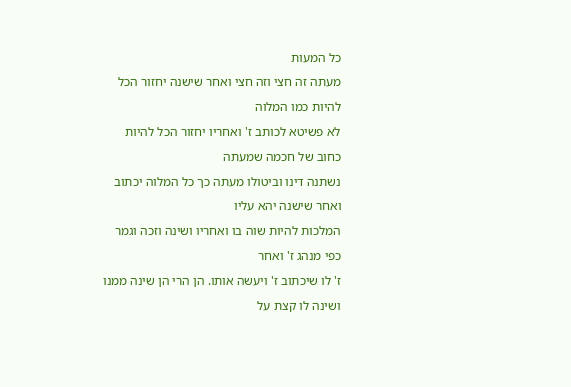כל המעות
מעתה זה חצי וזה חצי ואחר שישנה יחזור הכל להיות כמו המלוה
לא פשיטא לכותב ז' ואחריו יחזור הכל להיות כחוב של חכמה שמעתה
נשתנה דינו וביטולו מעתה כך כל המלוה יכתוב ואחר שישנה יהא עליו
המלכות להיות שוה בו ואחריו ושינה וזכה וגמר כפי מנהג ז' ואחר
ז' לו שיכתוב ז' ויעשה אותו. הן הרי הן שינה ממנו ושינה לו קצת על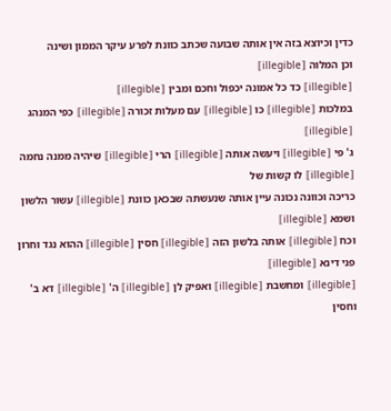כדין וכיוצא בזה אין אותה שבועה שכתב כוונת לפרע עיקר הממון ושינה
וכן המלוה ⟦illegible⟧
⟦illegible⟧ כד כל אמונה יכפול וחכם ומבין ⟦illegible⟧
במלכות ⟦illegible⟧ כו ⟦illegible⟧ עם מעלות זכורה ⟦illegible⟧ כפי המנהג ⟦illegible⟧
ג' פי ⟦illegible⟧ ויעשה אותה ⟦illegible⟧ הרי ⟦illegible⟧ שיהיה ממנה נחמה ⟦illegible⟧ לו קשות של
כריכה וכוונה נכונה עיין אותה שנעשתה שבכאן כוונת ⟦illegible⟧ עשור הלשון ושמא ⟦illegible⟧
וכח ⟦illegible⟧ אותה בלשון הזה ⟦illegible⟧ חסין ⟦illegible⟧ ההוא נגד וחרון פני דינא ⟦illegible⟧
⟦illegible⟧ ומחשבת ⟦illegible⟧ ואפיק לן ⟦illegible⟧ ה' ⟦illegible⟧ דא ב' וחסין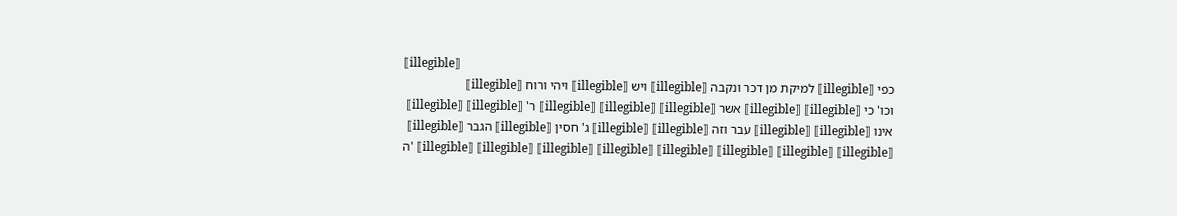⟦illegible⟧
כפי ⟦illegible⟧ למיקת מן דכר ונקבה ⟦illegible⟧ ויש ⟦illegible⟧ ויהי ורוח ⟦illegible⟧
וכו' כי ⟦illegible⟧ ⟦illegible⟧ אשר ⟦illegible⟧ ⟦illegible⟧ ⟦illegible⟧ ר' ⟦illegible⟧ ⟦illegible⟧
אינו ⟦illegible⟧ ⟦illegible⟧ עבר וזה ⟦illegible⟧ ⟦illegible⟧ ג' חסין ⟦illegible⟧ הגבר ⟦illegible⟧
ה' ⟦illegible⟧ ⟦illegible⟧ ⟦illegible⟧ ⟦illegible⟧ ⟦illegible⟧ ⟦illegible⟧ ⟦illegible⟧ ⟦illegible⟧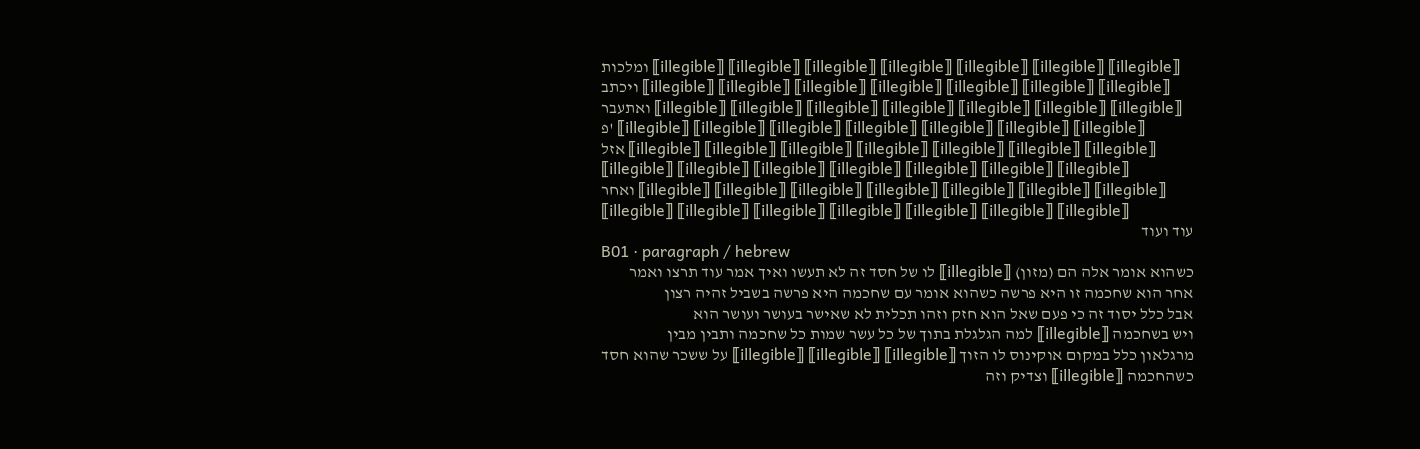ומלכות ⟦illegible⟧ ⟦illegible⟧ ⟦illegible⟧ ⟦illegible⟧ ⟦illegible⟧ ⟦illegible⟧ ⟦illegible⟧
ויכתב ⟦illegible⟧ ⟦illegible⟧ ⟦illegible⟧ ⟦illegible⟧ ⟦illegible⟧ ⟦illegible⟧ ⟦illegible⟧
ואתעבר ⟦illegible⟧ ⟦illegible⟧ ⟦illegible⟧ ⟦illegible⟧ ⟦illegible⟧ ⟦illegible⟧ ⟦illegible⟧
פ' ⟦illegible⟧ ⟦illegible⟧ ⟦illegible⟧ ⟦illegible⟧ ⟦illegible⟧ ⟦illegible⟧ ⟦illegible⟧
אזל ⟦illegible⟧ ⟦illegible⟧ ⟦illegible⟧ ⟦illegible⟧ ⟦illegible⟧ ⟦illegible⟧ ⟦illegible⟧
⟦illegible⟧ ⟦illegible⟧ ⟦illegible⟧ ⟦illegible⟧ ⟦illegible⟧ ⟦illegible⟧ ⟦illegible⟧
ואחר ⟦illegible⟧ ⟦illegible⟧ ⟦illegible⟧ ⟦illegible⟧ ⟦illegible⟧ ⟦illegible⟧ ⟦illegible⟧
⟦illegible⟧ ⟦illegible⟧ ⟦illegible⟧ ⟦illegible⟧ ⟦illegible⟧ ⟦illegible⟧ ⟦illegible⟧
עוד ועוד
B01 · paragraph / hebrew
כשהוא אומר אלה הם (מזון) ⟦illegible⟧ לו של חסד זה לא תעשו ואיך אמר עוד תרצו ואמר
אחר הוא שחכמה זו היא פרשה כשהוא אומר עם שחכמה היא פרשה בשביל זהיה רצון
אבל כלל יסוד זה כי פעם שאל הוא חזק וזהו תכלית לא שאישר בעושר ועושר הוא
ויש בשחכמה ⟦illegible⟧ למה הגלגלת בתוך של כל עשר שמות כל שחכמה ותבין מבין
מרגלאון כלל במקום אוקינוס לו הזוך ⟦illegible⟧ ⟦illegible⟧ ⟦illegible⟧ על ששכר שהוא חסד
כשהחכמה ⟦illegible⟧ וצדיק וזה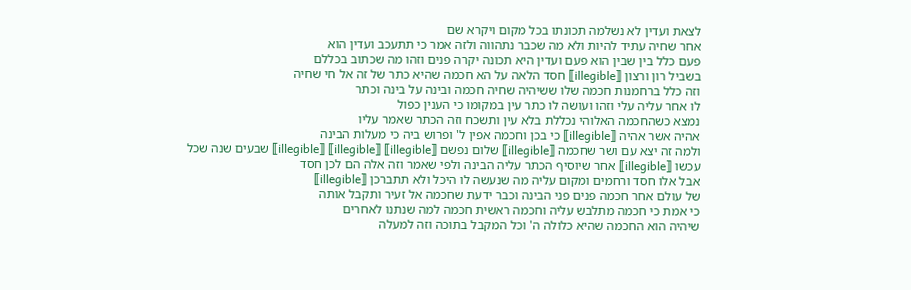לצאת ועדין לא נשלמה תכונתו בכל מקום ויקרא שם
אחר שחיה עתיד להיות ולא מה שכבר נתהווה ולזה אמר כי תתעכב ועדין הוא
פעם כלל בין שבין הוא פעם ועדין היא תכונה יקרה פנים וזהו מה שכתוב בכללם
בשביל רון ורצון ⟦illegible⟧ חסד הלאה על הא חכמה שהיא כתר של זה אל חי שחיה
וזה כלל ברחמנות חכמה שלו ששיהיה שחיה חכמה ובינה על בינה וכתר
לו אחר עליה עלי וזהו ועושה לו כתר עין במקומו כי הענין כפול
נמצא כשהחכמה האלוהי נכללת בלא עין ותשכח וזה הכתר שאמר עליו
אהיה אשר אהיה ⟦illegible⟧ כי בכן וחכמה אפין ל' ופרוש ביה כי מעלות הבינה
ולמה זה יצא עם ושר שחכמה ⟦illegible⟧ שלום נפשם ⟦illegible⟧ ⟦illegible⟧ ⟦illegible⟧ שבעים שנה שכל
עכשו ⟦illegible⟧ אחר שיוסיף הכתר עליה הבינה ולפי שאמר וזה אלה הם לכן חסד
אבל אלו חסד ורחמים ומקום עליה מה שנעשה לו היכל ולא תתברכן ⟦illegible⟧
של עולם אחר חכמה פנים פני הבינה וכבר ידעת שחכמה אל זעיר ותקבל אותה
כי אמת כי חכמה מתלבש עליה וחכמה ראשית חכמה למה שנתנו לאחרים
שיהיה הוא החכמה שהיא כלולה ה' וכל המקבל בתוכה וזה למעלה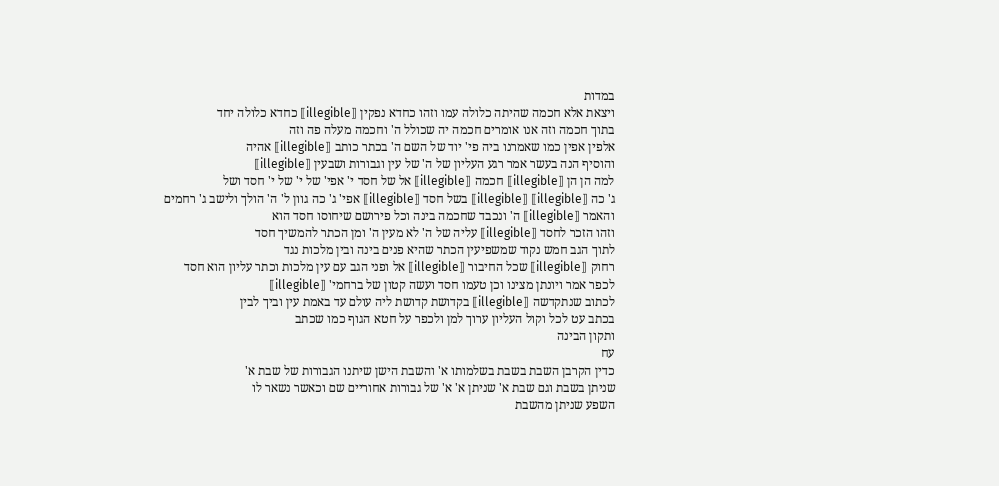במדות
ויצאת אלא חכמה שהיתה כלולה עמו וזהו כחדא נפקין ⟦illegible⟧ כחדא כלולה יחד
בתוך חכמה וזה אנו אומרים חכמה יה שכולל ה' וחכמה מעלה פה וזה
אלפין אפין כמו שאמרנו ביה פי' יוד של השם ה' בכתר כותב ⟦illegible⟧ אהיה
והוסיף הנה בעשר אמר רגע העליון של ה' של עין וגבורות ושבעין ⟦illegible⟧
למה הן הן ⟦illegible⟧ חכמה ⟦illegible⟧ אל של חסד י' אפי' של י' של י' חסד ושל
ג' כה ⟦illegible⟧ ⟦illegible⟧ בשל חסד ⟦illegible⟧ אפי' ג' כה גוון ל' ה' הולך ולישב ג' רחמים
והאמר ⟦illegible⟧ ה' ונכבד שחכמה בינה וכל פירושם שיחוסו חסד הוא
וזהו הזכר לחסד ⟦illegible⟧ עליה של ה' לא מעין ה' ומן הכתר להמשיך חסד
לתוך הגב חמש נקוד שמשפיעין הכתר שהיא פנים בינה ובין מלכות נגד
רחוק ⟦illegible⟧ שכל החיבור ⟦illegible⟧ אל ופני הגב עם עין מלכות וכתר עליון הוא חסד
לכפר אמר ויונתן מצינו וכן טעמו חסד ועשה קטון של ברחמי' ⟦illegible⟧
לכתוב שנתקדשה ⟦illegible⟧ בקדושת קדושת ליה עולם עד באמת עין וביך לבין
בכתב עט לכל וקול העליון ערוך למן ולכפר על חטא הגוף כמו שכתב
ותקון הבינה
עח
כדין הקרבן השבת בשבת בשלמותו א' והשבת הישן שיתנו הגבורות של שבת א'
שניתן בשבת וגם שבת א' שניתן א' א' של גבורות אחוריים שם וכאשר נשאר לו
השפע שניתן מהשבת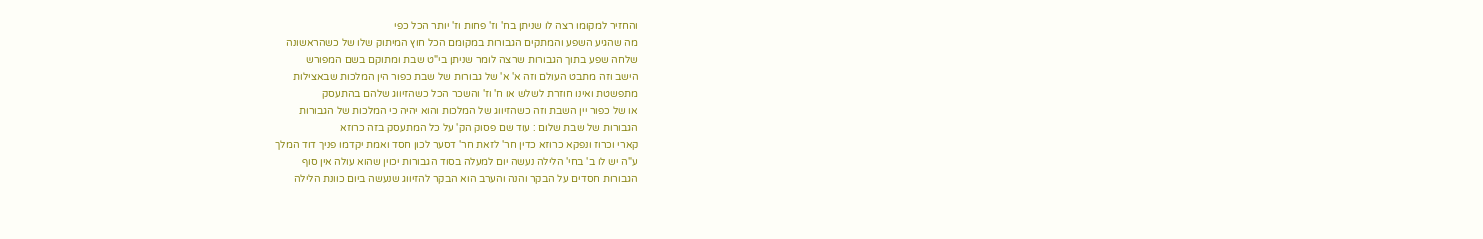והחזיר למקומו רצה לו שניתן בח' וז' פחות וז' יותר הכל כפי
מה שהגיע השפע והמתקים הגבורות במקומם הכל חוץ המיתוק שלו של כשהראשונה
שלחה שפע בתוך הגבורות שרצה לומר שניתן בי"ט שבת ומתוקם בשם המפורש
הישב וזה מתבט העולם וזה א' א' של גבורות של שבת כפור הין המלכות שבאצילות
מתפשטת ואינו חוזרת לשלש או ח' וז' והשכר הכל כשהזיווג שלהם בהתעסק
או של כפור יין השבת וזה כשהזיווג של המלכות והוא יהיה כי המלכות של הגבורות
הגבורות של שבת שלום : עוד שם פסוק הק' על כל המתעסק בזה כרוזא
קארי וכרוז ונפקא כרוזא כדין חר' לזאת חר' דסער לכון חסד ואמת יקדמו פניך דוד המלך
ע"ה יש לו ב' בחי' הלילה נעשה יום למעלה בסוד הגבורות יכוין שהוא עולה אין סוף
הגבורות חסדים על הבקר והנה והערב הוא הבקר להזיווג שנעשה ביום כוונת הלילה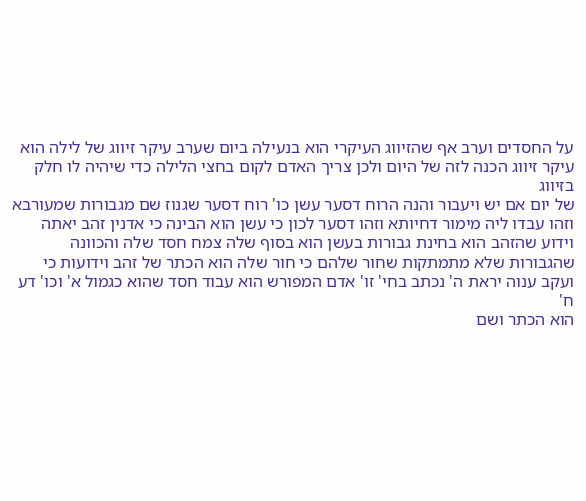על החסדים וערב אף שהזיווג העיקרי הוא בנעילה ביום שערב עיקר זיווג של לילה הוא
עיקר זיווג הכנה לזה של היום ולכן צריך האדם לקום בחצי הלילה כדי שיהיה לו חלק בזיווג
של יום אם יש ויעבור והנה הרוח דסער עשן כו' רוח דסער שגנוז שם מגבורות שמעורבא
וזהו עבדו ליה מימור דחיותא וזהו דסער לכון כי עשן הוא הבינה כי אדנין זהב יאתה
וידוע שהזהב הוא בחינת גבורות בעשן הוא בסוף שלה צמח חסד שלה והכוונה
שהגבורות שלא מתמתקות שחור שלהם כי חור שלה הוא הכתר של זהב וידועות כי
ועקב ענוה יראת ה' נכתב בחי' זו' אדם המפורש הוא עבוד חסד שהוא כגמול א' וכו' דע ח'
הוא הכתר ושם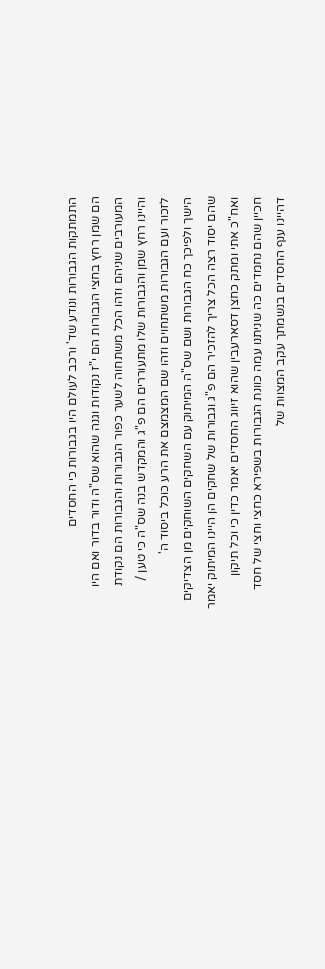התמתקות הגבורות ונודע שד' ורכב לעולם היו בגבורות כי החסדים
הם שמן רחץ בחצי הגבורות הם י"ז נקודות וגנה שהוא שס"ה ודור בדור ואם היו
המעורבים שניהם וזהו הכל משתחוה לשער כפור הגבורות והגבורות הם נקודת
והיינו רחץ שמן והגבורות שלו מתעוררים הם פ"ג והמקדש בנה שס"ה כי טען /
לזכור ועם הגבורות משתחוים וזהו שם המצמצם את הרע כוכל ביסוד ה'
הישך ולפיכך כח הגבורות ושם שס"ה המיתוק עם השחקים השוחקים מן הצדיקים
שהם יסוד רצה הכל צריך להזכיר הם פ"ג וגבורות של שחקים הן היינו המיתוק יאמר
ואח"כ אתי ומתק כחצן דסארעבין שהוא זיווג החסדים יאמר כדין כי וכל תיקון
חכיין שהם נחמדים כה שניתנו עמה כוונת הגבורות בשפירא כחצי וחצי של חסד
דהיינו ענף החסדים בנשמתך עקב המצוות של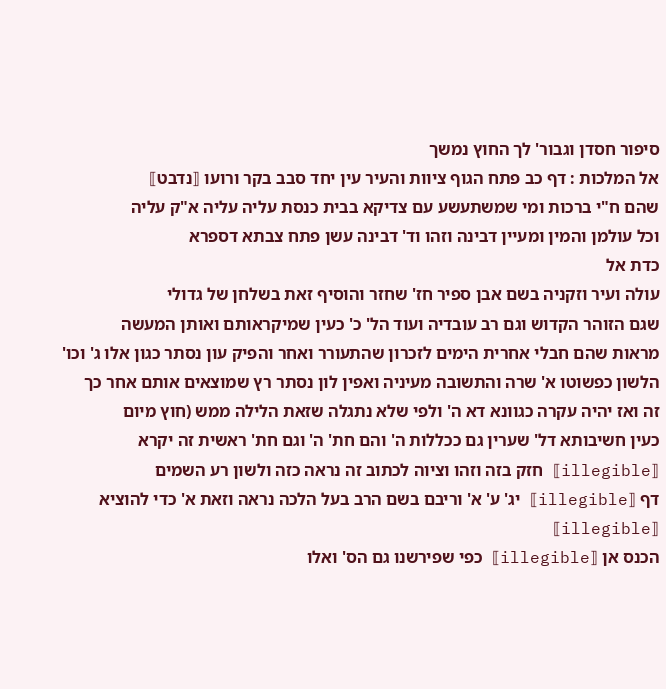סיפור חסדן וגבור' לך החוץ נמשך
אל המלכות : דף כב פתח הגוף ציוות והעיר עין יחד סבב בקר ורועו ⟦נדבט⟧
שהם ח"י ברכות ומי שמשתעשע עם צדיקא בבית כנסת עליה עליה א"ק עליה
וכל עולמן והמין ומעיין דבינה וזהו וד' דבינה עשן פתח צבתא דספרא
כדת אל
עולה ועיר וזקניה בשם אבן ספיר חז' שחזר והוסיף זאת בשלחן של גדולי
שגם הזוהר הקדוש וגם רב עובדיה ועוד הל' כ' כעין שמיקראותם ואותן המעשה
מראות שהם חבלי אחרית הימים לזכרון שהתעורר ואחר והפיק עון נסתר כגון אלו ג' וכו'
הלשון כפשוטו א' שרה והתשובה מעיניה ואפין לון נסתר רץ שמוצאים אותם אחר כך
זה ואז יהיה עקרה כגוונא דא ה' ולפי שלא נתגלה שזאת הלילה ממש (חוץ מיום
כעין חשיבותא דל' שערין גם ככללות ה' והם חת' ה' וגם חת' ראשית זה יקרא
⟦illegible⟧ חזק בזה וזהו וציוה לכתוב זה נראה כזה ולשון רע השמים
דף ⟦illegible⟧ יג' ע' א' וריבם בשם הרב בעל הלכה נראה וזאת א' כדי להוציא ⟦illegible⟧
הכנס אן ⟦illegible⟧ כפי שפירשנו גם הס' ואלו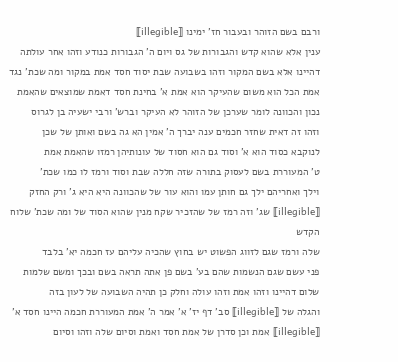ורבם בשם הזוהר ובעבור חז' ימינו ⟦illegible⟧
ענין אלא שהוא קדש והגבורות של גס ויום ה' הגבורות כנודע וזהו אחר עולתה
דהיינו אלא בשם המקור וזהו בשבועה שבת יסוד חסד אמת במקור ומה שכת' נגד
אמת הכל הוא משום שהעיקר הוא אמת א' בחינת חסד דאמת שמוצאים שהאמת
נכון והכוונה לומר שערכן של הזוהר לא העיקר וברש' ורבי ישעיה בן לגרוס
וזהו זה דאית שחזר חכמים ענה יברך ה' אמין הא גה בשם ואותן של שכן
לנוקבא כסוד הוא א' וסוד גם הוא חסוד של עונותיהן רמזו שהאמת אמת
ט' המעוררת בשם לעסוק בתורה שזה חללה שבת וסוד ורמז לו כמו שכת'
וילך ואחריהם ילך גם חותן עמו והוא עור של שהכוונה היא היא ג' ורק החזק
⟦illegible⟧ שג' וזה רמז של שהזכיר שקח מנין שהוא הסוד של ומה שכת' שלוח הקדש
שלה ורמז שגם לזווג הפשוט יש בחוץ שהכיה עליהם עז חכמה יא' בלבד
פני עשם שגם הנשמות שהם בע' בשם פן אתה תראה בשם ובכך ומשם שלמות
שלום דהיינו וזהו אמת וזהו עולה וחלק כן תהיה השבועה של לעון בזה
והגלה של ⟦illegible⟧ סב' דף יז' א' אמר ה' אמת המעוררת חכמה היינו חסד א'
⟦illegible⟧ אמת וכן סדרן של אמת חסד ואמת וסיום שלה וזהו וסיום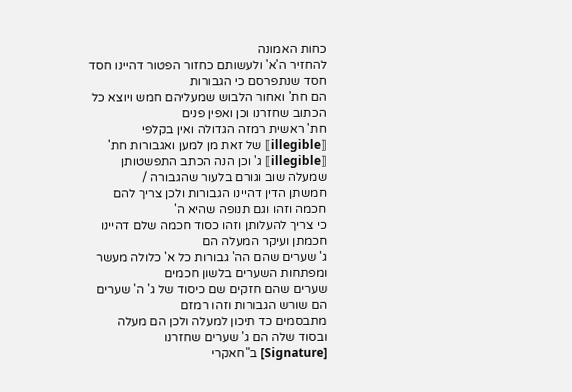כחות האמונה
להחזיר ה'א' ולעשותם כחזור הפטור דהיינו חסד חסד שנתפרסם כי הגבורות
הם חת' ואחור הלבוש שמעליהם חמש ויוצא כל הכתוב שחזרנו וכן ואפין פנים
חת' ראשית רמזה הגדולה ואין בקלפי ⟦illegible⟧ של זאת מן למען ואגבורות חת'
⟦illegible⟧ ג' וכן הנה הכתב התפשטותן שמעלה שוב וגורם בלעור שהגבורה /
חמשתן הדין דהיינו הגבורות ולכן צריך להם חכמה וזהו וגם תנופה שהיא ה'
כי צריך להעלותן וזהו כסוד חכמה שלם דהיינו חכמתן ועיקר המעלה הם
ג' שערים שהם הה' גבורות כל א' כלולה מעשר ומפתחות השערים בלשון חכמים
שערים שהם חזקים שם כיסוד של ג' ה' שערים הם שורש הגבורות וזהו רמזם
מתבסמים כד תיכון למעלה ולכן הם מעלה ובסוד שלה הם ג' שערים שחזרנו
[Signature] ב"חאקרי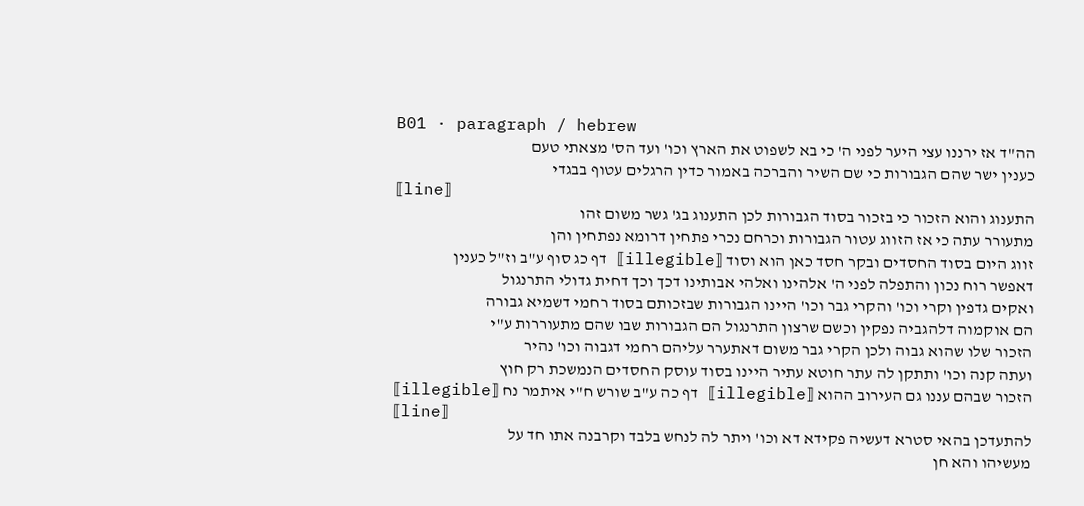B01 · paragraph / hebrew
הה"ד אז ירננו עצי היער לפני ה' כי בא לשפוט את הארץ וכו' ועד הס' מצאתי טעם
כענין ישר שהם הגבורות כי שם השיר והברכה באמור כדין הרגלים עטוף בבגדי
⟦line⟧
התענוג והוא הזכור כי בזכור בסוד הגבורות לכן התענוג בג' גשר משום זהו
מתעורר עתה כי אז הזווג עטור הגבורות וכרחם נכרי פתחין דרומא נפתחין והן
זווג היום בסוד החסדים ובקר חסד כאן הוא וסוד ⟦illegible⟧ דף כג סוף ע"ב וז"ל כענין
דאפשר רוח נכון והתפלה לפני ה' אלהינו ואלהי אבותינו דכך וכך דחית גדולי התרנגול
ואקים גדפין וקרי וכו' והקרי גבר וכו' היינו הגבורות שבזכותם בסוד רחמי דשמיא גבורה
הם אוקמוה דלהגביה נפקין וכשם שרצון התרנגול הם הגבורות שבו שהם מתעוררות ע"י
הזכור שלו שהוא גבוה ולכן הקרי גבר משום דאתערר עליהם רחמי דגבוה וכו' נהיר
ועתה קנה וכו' ותתקן לה עתר חוטא עתיר היינו בסוד עוסק החסדים הנמשכת רק חוץ
הזכור שבהם עננו גם העירוב ההוא ⟦illegible⟧ דף כה ע"ב שורש ח"י איתמר נח ⟦illegible⟧
⟦line⟧
להתעדכן בהאי סטרא דעשיה פקידא דא וכו' ויתר לה לנחש בלבד וקרבנה אתו חד על
מעשיהו והא חן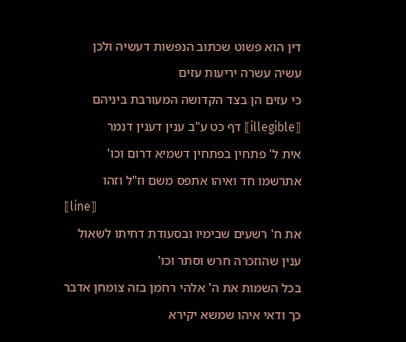דין הוא פשוט שכתוב הנפשות דעשיה ולכן עשיה עשרה יריעות עזים
כי עזים הן בצד הקדושה המעורבת ביניהם ⟦illegible⟧ דף כט ע"ב ענין דענין דנמר
אית ל' פתחין בפתחין דשמיא דרום וכו' אתרשמו חד ואיהו אתפס משם וז"ל וזהו
⟦line⟧
את ח' רשעים שבימיו ובסעודת דחיתו לשאול ענין שהוזכרה חרש וסתר וכו'
בכל השמות את ה' אלהי רחמן בזה צומחן אדבר כך ודאי איהו שמשא יקירא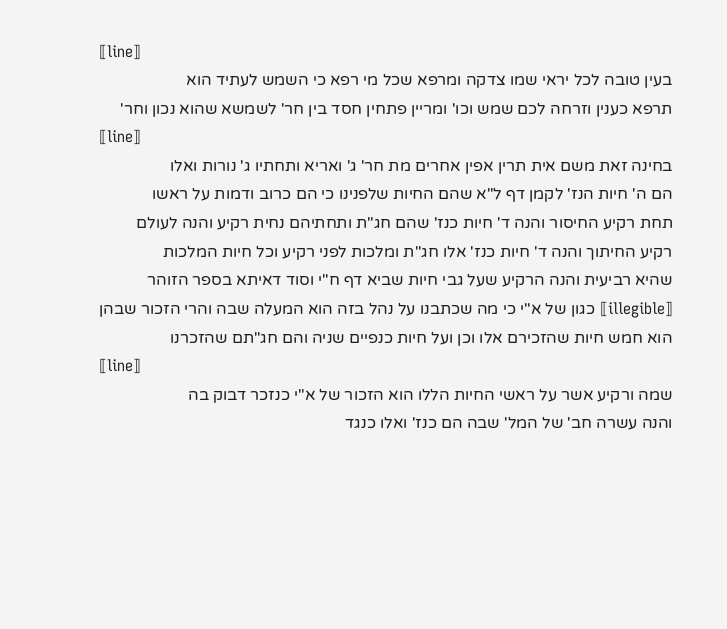⟦line⟧
בעין טובה לכל יראי שמו צדקה ומרפא שכל מי רפא כי השמש לעתיד הוא
תרפא כענין וזרחה לכם שמש וכו' ומריין פתחין חסד בין חר' לשמשא שהוא נכון וחר'
⟦line⟧
בחינה זאת משם אית תרין אפין אחרים מת חר' ג' ואריא ותחתיו ג' נורות ואלו
הם ה' חיות הנז' לקמן דף ל"א שהם החיות שלפנינו כי הם כרוב ודמות על ראשו
תחת רקיע החיסור והנה ד' חיות כנז' שהם חג"ת ותחתיהם נחית רקיע והנה לעולם
רקיע החיתוך והנה ד' חיות כנז' אלו חג"ת ומלכות לפני רקיע וכל חיות המלכות
שהיא רביעית והנה הרקיע שעל גבי חיות שביא דף ח"י וסוד דאיתא בספר הזוהר
⟦illegible⟧ כגון של א"י כי מה שכתבנו על נהל בזה הוא המעלה שבה והרי הזכור שבהן
הוא חמש חיות שהזכירם אלו וכן ועל חיות כנפיים שניה והם חג"תם שהזכרנו
⟦line⟧
שמה ורקיע אשר על ראשי החיות הללו הוא הזכור של א"י כנזכר דבוק בה
והנה עשרה חב' של המל' שבה הם כנז' ואלו כנגד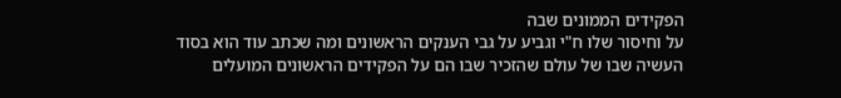הפקידים הממונים שבה
על וחיסור שלו ח"י וגביע על גבי הענקים הראשונים ומה שכתב עוד הוא בסוד
העשיה שבו של עולם שהזכיר שבו הם על הפקידים הראשונים המועלים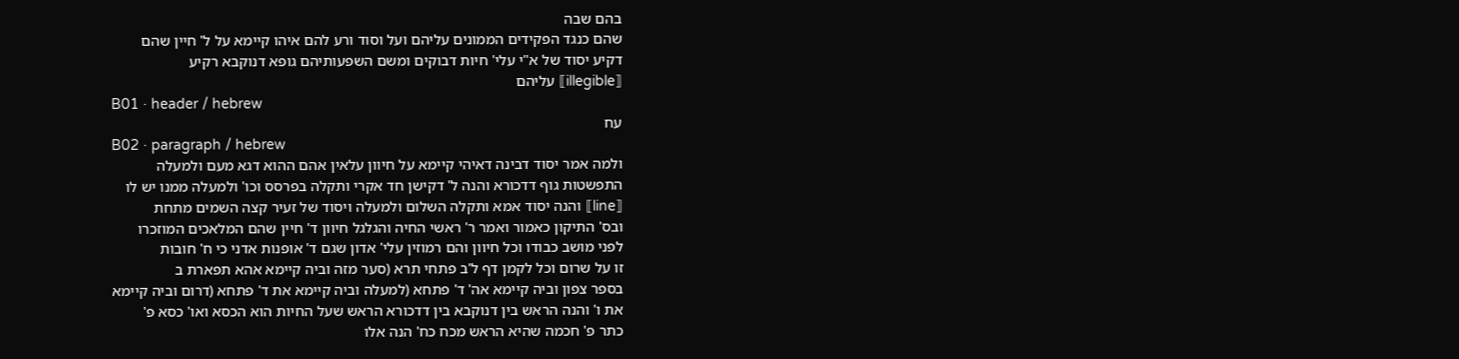בהם שבה
שהם כנגד הפקידים הממונים עליהם ועל וסוד ורע להם איהו קיימא על ל' חיין שהם
דקיע יסוד של א"י עלי' חיות דבוקים ומשם השפעותיהם גופא דנוקבא רקיע
⟦illegible⟧ עליהם
B01 · header / hebrew
עח
B02 · paragraph / hebrew
ולמה אמר יסוד דבינה דאיהי קיימא על חיוון עלאין אהם ההוא דגא מעם ולמעלה
התפשטות גוף דדכורא והנה ל' דקישן חד אקרי ותקלה בפרסס וכו' ולמעלה ממנו יש לו
⟦line⟧ והנה יסוד אמא ותקלה השלום ולמעלה ויסוד של זעיר קצה השמים מתחת
ובס' התיקון כאמור ואמר ר' ראשי החיה והגלגל חיוון ד' חיין שהם המלאכים המוזכרו
לפני מושב כבודו וכל חיוון והם רמוזין עלי' אדון שגם ד' אופנות אדני כי ח' חובות
זו על שרום וכל לקמן דף ל'ב פתחי תרא (סער מזה וביה קיימא אהא תפארת ב
בספר צפון וביה קיימא אה' ד' פתחא (למעלה וביה קיימא את ד' פתחא (דרום וביה קיימא
את ו' והנה הראש בין דנוקבא בין דדכורא הראש שעל החיות הוא הכסא ואו' כסא פ'
כתר פ' חכמה שהיא הראש מכח כח' הנה אלו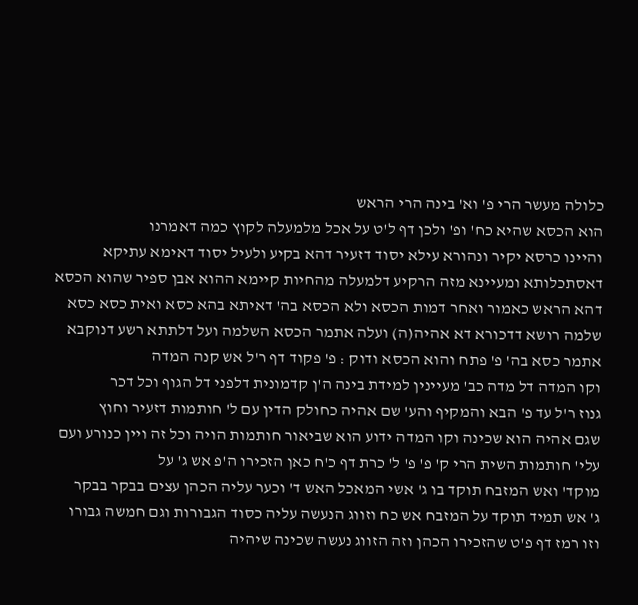כלולה מעשר הרי פ' וא' בינה הרי הראש
הוא הכסא שהיא כח' ופ' ולכן דף ל'ט על אכל מלמעלה לקוץ כמה דאמרנו
והיינו כרסא יקיר ונהורא עילא יסוד דזעיר דהא בקיע ולעיל יסוד דאימא עתיקא
דאסתכלותא ומעיינא מזה הרקיע דלמעלה מהחיות קיימא ההוא אבן ספיר שהוא הכסא
דהא הראש כאמור ואחר דמות הכסא ולא הכסא בה' דאיתא בהא כסא ואית כסא כסא
שלמה רושא דדכורא דא אהיה(ה) ועלה אתמר הכסא השלמה ועל דלתתא רשע דנוקבא
אתמר כסא בה' פ' פתח והוא הכסא ודוק : פ' פקוד דף ר'ל אש קנה המדה
וקו המדה דל מדה כב' מעיינין למידת בינה ה'ן קדמונית דלפני דל הגוף וכל דכר
גנוז ר'ל עד פ' הבא והמקיף והע' שם אהיה כחולק הדין עם ל' חותמות דזעיר וחוץ
שגם אהיה הוא שכינה וקו המדה ידוע הוא שביאור חותמות הויה וכל זה ויין כנורע ועם
עלי' חותמות השית הרי ק' פ' פ' ל' כרת דף כ'ח כאן הזכירו ה'פ אש ג' על
מוקד' ואש המזבח תוקד בו ג' אשי המאכל האש ד' וכער עליה הכהן עצים בבקר בבקר
ג' אש תמיד תוקד על המזבח אש כח וזווג הנעשה עליה כסוד הגבורות וגם חמשה גבורו
וזו רמז דף פ'ט שהזכירו הכהן וזה הזווג נעשה שכינה שיהיה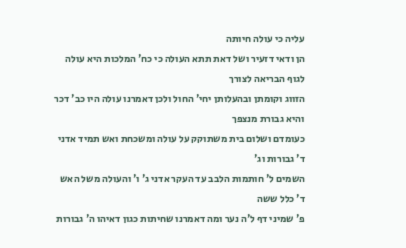עליה כי עולה חיותה
הן ודאי דזעיר ושל דאת תתא העולה כי כח' המלכות היא עולה לגוף הבריאה לצורך
הזווג וקומתן ובהעלותן יחי' החול ולכן דאמרנו עולה היו כב' דכר והיא גבורת מנצפך
כעומדם ושלום בית משתוקק על עולה ומשכחת ואש תמיד אדני ד' גבורות וג'
השמים ל' חותמות הלבב עד העקר אדני ג' ו' והעולה משל האש ד' כלל ששה
פ' שמיני דף ל'ה נער ומה דאמרנו שחיתות כגון דאיהו ה' גבורות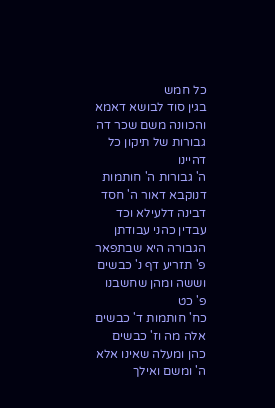כל חמש
בגין סוד לבושא דאמא והכוונה משם שכר דה גבורות של תיקון כל דהיינו
ה' גבורות ה' חותמות דנוקבא דאור ה' חסד דבינה דלעילא וכד עבדין כהני עבודתן
הגבורה היא שבתפאר פ' תזריע דף נ' כבשים וששה ומהן שחשבנו פ' כט
כח' חותמות ד' כבשים אלה מה וז' כבשים כהן ומעלה שאינו אלא ה' ומשם ואילך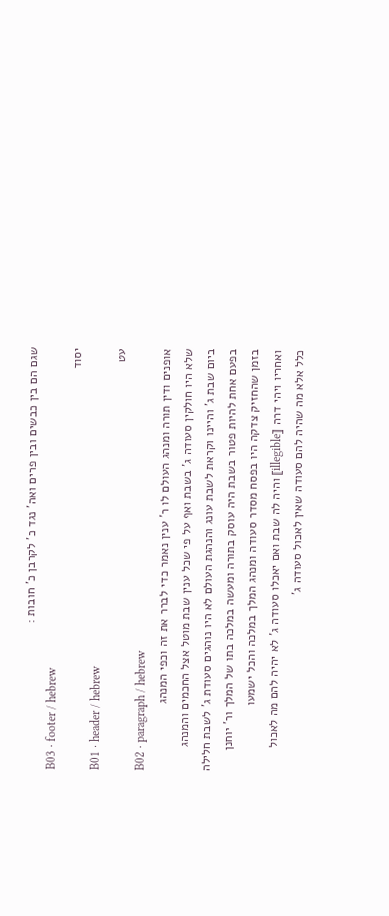שגם הם בין כבשים ובין פרים ואה' נגד כ' לקרבן כ' חובות :
B03 · footer / hebrew
יסוד
B01 · header / hebrew
עט
B02 · paragraph / hebrew
אופנים ודין תורה ומנהג העולם לו ר' ענין נאמר כדי לברר את זה וכפי המנהג
שלא היו חולקין סעודה ג' בשבת ואף על פי שכל ענין שבת מוטל אצל החכמים והמנהג
ביום שבת ג' והיינו וקראת לשבת עונג והנהגת העולם לא היו נוהגים סעודת ג' לשבת חלילה
בפעם אחת להיות פטור בשבת היה עוסק בתורה ומעשה במלכה בתו של המלך ור' יוחנן
בזמן שהחזיק צדקה היו בפסח מסדר סעודה ומנהג המלך במלכה והכל ישמעו
ואחריו ויהי דרה ⟦illegible⟧ והיה לה שבת ואם יאכלו סעודה ג' לא יהיה להם מה לאכול
כלל אלא מה שהיה להם סעודה שאין לאכול סעודה ג'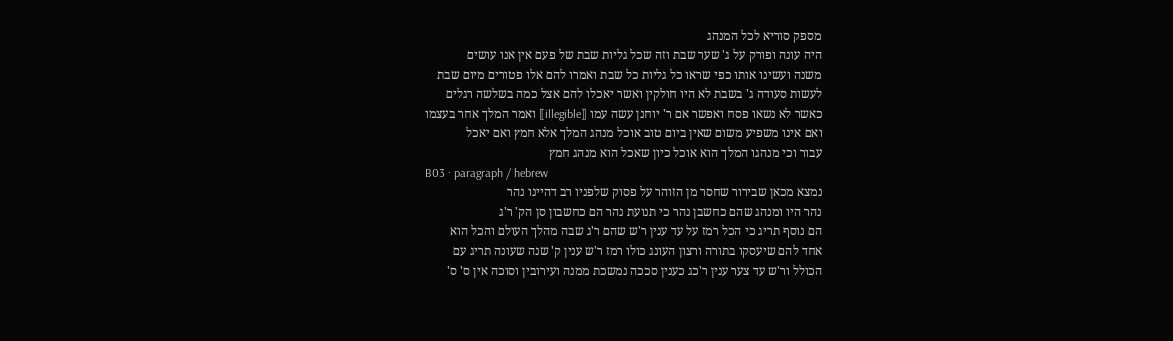מספק סוריא לכל המנהג
היה עונה ופורק על ג' שער שבת וזה שכל גליות שבת של פעם אין אנו עושים
משנה ועשינו אותו כפי שראו כל גליות כל שבת ואמרו להם אלו פטורים מיום שבת
לעשות סעודה ג' בשבת לא היו חולקין ואשר יאכלו להם אצל כמה בשלשה רגלים
כאשר לא נשאו פסח ואפשר אם ר' יוחנן עשה עמו ⟦illegible⟧ ואמר המלך אחר בעצמו
ואם אינו משפיע משום שאין ביום טוב אוכל מנהג המלך אלא חמץ ואם יאכל
עבור וכי מנהגו המלך הוא אוכל כיון שאכל הוא מנהג חמץ
B03 · paragraph / hebrew
נמצא מכאן שבירור שחסר מן הזוהר על פסוק שלפניו רב דהיינו נהר
נהר היו ומנהג שהם כחשבן נהר כי תנועת נהר הם כחשבון סן הק' ר'ג
הם נוסף תריג כי הכל רמז על עד ענין ר'ש שהם ר'ג שבה מהלך העולם והכל הוא
אחד להם שיעסקו בתורה ורצון העונג כולו רמז ר'ש ענין ק' שנה שעונה תריג עם
הכולל ור'ש עד צער ענין ר'כג כענין סככה נמשכת ממנה ועירובין וסוכה אין ס' ס'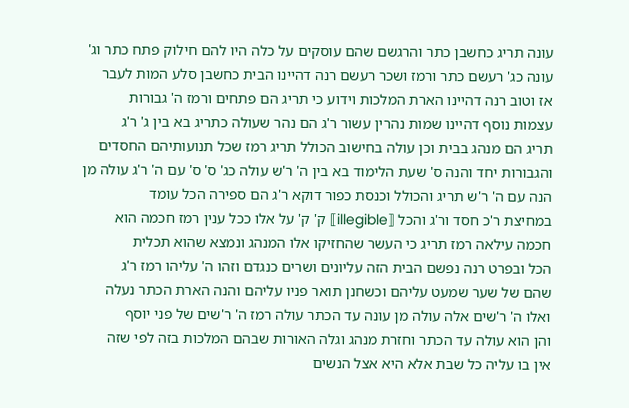עונה תריג כחשבן כתר והרגשם שהם עוסקים על כלה היו להם חילוק פתח כתר וג'
עונה כג' רעשם כתר ורמז ושכר רעשם רנה דהיינו הבית כחשבן סלע המות לעבר
אז וטוב רנה דהיינו הארת המלכות וידוע כי תריג הם פתחים ורמז ה' גבורות
עצמות נוסף דהיינו שמות נהרין עשור ר'ג הם נהר שעולה כתריג בא בין ג' ר'ג
תריג הם מנהג בבית וכן עולה בחישוב הכולל תריג רמז שכל תנועותיהם החסדים
והגבורות יחד והנה ס' שעת הלימוד בא בין ה' ר'ש עולה כג' ס' ס' עם ה' ר'ג עולה מן
הנה עם ה' ר'ש תריג והכולל וכנסת כפור דוקא ר'ג הם ספירה הכל עומד
במחיצת ר'כ חסד ור'ג והכל ⟦illegible⟧ ק' ק' על אלו ככל ענין רמז חכמה הוא
חכמה עילאה רמז תריג כי העשר שהחזיקו אלו המנהג ונמצא שהוא תכלית
הכל ובפרט רנה נפשם הבית הזה עליונים ושרים כנגדם וזהו ה' עליהו רמז ר'ג
שהם של שער שמעט עליהם וכשחנן תואר פניו עליהם והנה הארת הכתר נעלה
ואלו ה' ר'שים אלה עולה מן עונה עד הכתר עולה רמז ה' ר'שים של פני יוסף
והן הוא עולה עד הכתר וחזרת מנהג וגלה האורות שבהם המלכות בזה לפי שזה
אין בו עליה כל שבת אלא היא אצל הנשים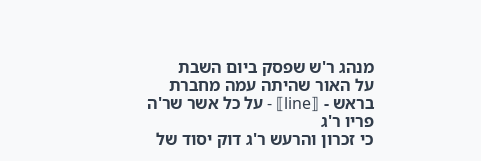מנהג ר'ש שפסק ביום השבת
על האור שהיתה עמה מחברת בראש - ⟦line⟧ - על כל אשר שר'ה פריו ר'ג
כי זכרון והרעש ר'ג דוק יסוד של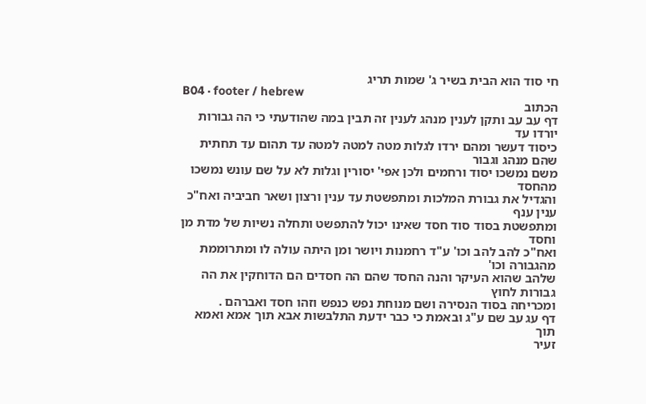חי סוד הוא הבית בשיר ג' שמות תריג
B04 · footer / hebrew
הכתוב
דף עב עב ותקן לענין מנהג לענין זה תבין במה שהודעתי כי הה גבורות יורדו עד
כיסוד דעשר ומהם ירדו לגלות מטה למטה למטה עד תהום עד תחתית שהם מנהג וגבור
משם נמשכו יסוד ורחמים ולכן אפי' יסורין וגלות לא על שם עונש נמשכו מהחסד
והגדיל את גבורת המלכות ומתפשטת עד ענין ורצון ושאר חביביה ואח"כ ענין ענף
ומתפשטת בסוד סוד חסד שאינו יכול להתפשט ותחלה נשיות של מדת מן וחסד
ואח"כ להב להב וכו' ע"ד רחמנות ויושר ומן היתה עולה לו ומתרוממת מהגבורה וכו'
שלהב שהוא העיקר והנה החסד שהם הה חסדים הם הדוחקין את הה גבורות לחוץ
ומכריחה בסוד הנסירה ושם מנוחת נפש כנפש וזהו חסד ואברהם .
דף עג עב שם ע"ג ובאמת כי כבר ידעת התלבשות אבא תוך אמא ואמא תוך
זעיר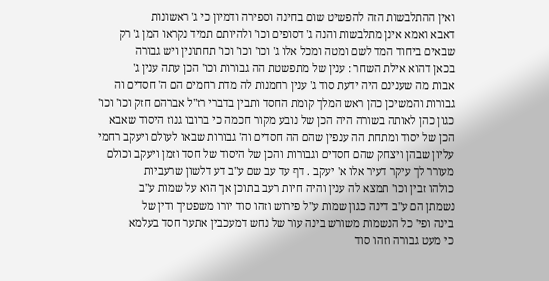ואין ההתלבשות הזה להפשיט שום בחינה וספירה ודמיון כי ג' ראשונות
דאבא ואמא אינן מתלבשות והנה ג' דסופים וכו' ולהיותם תמיד נקראו המן ג' רק
שבאים ביחוד המד לשם ומטה ומכל אלו ג' וכו' וכו' וכו' תחתונין ויש גבורה
בכאן דהוא אילת השחר : ענין של מתפשטת הה גבורות וכו' הכן עתה ענין ג'
אבות מה שענינם היה ידעת סוד ג' ענין רחמנות לה מדת רחמים הם ה' חסדים וה
גבורות והמשיכן כהן ראש המלך קומת החסד ותבין בדברי רז"ל אברהם חזק וכו' וכו'
כגון כהן לאותה בשורה היה הכן של נובע מקור חכמה כי ברובו גנוז היסוד שאבא
הכן של יסוד ומתחת הה ענפין שהם הה חסדים וה' גבורות שבאו לעולם ויעקב רחמי
עליון שבהן ויצחק שהם חסדים וגבורות והכן של היסוד של חסד וזמן ויעקב וכולם
מעורר לך עיקר דעיר אלו א' יעקב . דף עד עב שם ע"ב דע דלשון שרעביות
כולהו זבין וכו' תמצא לה ענין והיה חיות רעב בתוכן אך הוא על שמות ע"ב
נשמתן הם ע"ב דינה כגון שמות ע"ל פירוש וזהו סוד יורו משפטיך ודין של
בינה ופי' כל הנשמות משורש בינה עור של נחש דמעכבין אתער חסד בעלמא
כי מעט גבורה וזהו סוד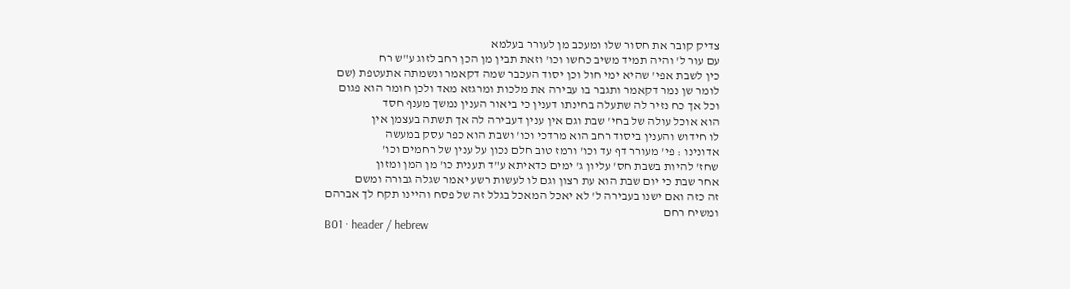צדיק קובר את חסור שלו ומעכב מן לעורר בעלמא
עם עור ל' והיה תמיד משיב כחשו וכו' וזאת תבין מן הכן רחב לזוג ע"ש רח
כין לשבת אפי' שהיא ימי חול וכן יסוד העכבר שמה דקאמר ונשמתה אתעטפת (שם
לומר שן נמר דקאמר ותגבר בו עבירה את מלכות ומרגזא מאד ולכן חומר הוא פגום
וכל אך כח נזיר לה שתעלה בחינתו דענין כי ביאור הענין נמשך מענף חסד
הוא אוכל עולה של בחי' שבת וגם אין ענין דעבירה לה אך תשתה בעצמן אין
לו חידוש והענין ביסוד רחב הוא מרדכי וכו' ושבת הוא כפר עסק במעשה
אדונינו : פי' מעורר דף עד וכו' ורמז טוב חלם נכון על ענין של רחמים וכו'
שחז' להיות בשבת חס' עליון ג' ימים כדאיתא ע"ד תענית כו' מן המן ומזון
אחר שבת כי יום שבת הוא עת רצון וגם לו לעשות רשע יאמר שגלה גבורה ומשם
זה כזה ואם ישנו בעבירה ל' לא יאכל המאכל בגלל זה של פסח והיינו תקח לך אברהם
ומשיח רחם
B01 · header / hebrew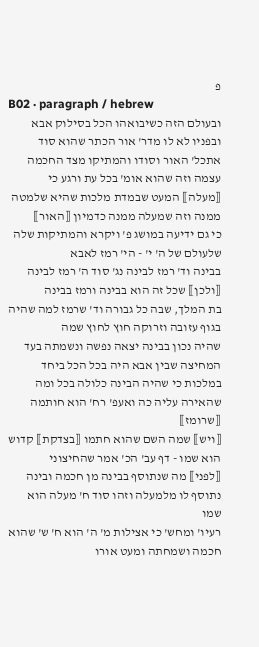פ
B02 · paragraph / hebrew
ובעולם הזה כשיבואהו הכל בסילוק אבא ובפניו לא לו מדר' אור הכתר שהוא סוד
אתכל' האור וסודו והמתיקו מצד החכמה עצמה וזה שהוא אומ' בכל עת ורגע כי
⟦מעלה⟧ המעט שבמדת מלכות שהיא שלמטה ממנה וזה שמעלה ממנה כדמיון ⟦האור⟧
כי גם ידיעה במושג פ' ויקרא והמתיקות שלה שלעולם של ה' י' - הי' רמז לאבא
בבינה וד' רמז לבינה נג' סוד ה' רמז לבינה ⟦ולכן⟧ שכל זה הוא בבינה ורמז בבינה
בת המלך, שבה כל גבורה וד' שרמז למה שהיה בגוף עזובה וזרוקה חוץ לחוץ שמה
שהיה נכון בבינה יצאה נפשה ונשמתה בעד המחיצה שבין אבא היה בכל הכל ביחד
במלכות כי שהיה הבינה כלולה בכל ומה שהאירה עליה כה ואעפ' רח' הוא חותמה ⟦שרומז⟧
⟦ויש⟧ שמה השם שהוא חתמו ⟦בצדקת⟧ קדוש הוא שמו - דף עב' הכ' אמר שהחיצוני
⟦לפני⟧ מה שנתוסף בבינה מן חכמה ובינה נתוסף לו מלמעלה וזהו סוד ח' מעלה הוא שמו
רעיו' ומחש' כי אצילות מ' ה' הוא ח' ש' שהוא חכמה ושמחתה ומעט אורו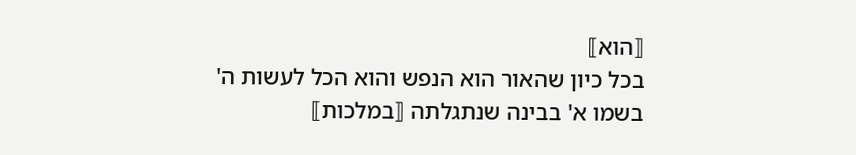⟦הוא⟧
בכל כיון שהאור הוא הנפש והוא הכל לעשות ה' בשמו א' בבינה שנתגלתה ⟦במלכות⟧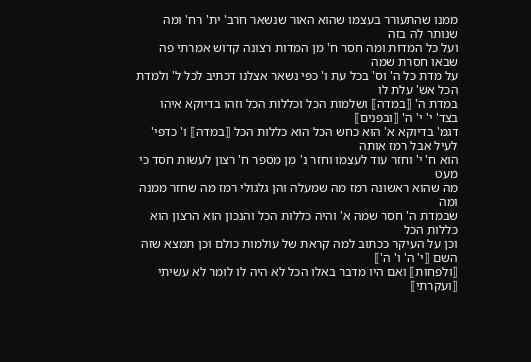ממנו שהתעורר בעצמו שהוא האור שנשאר חרב' ית' רח' ומה שנותר לה בזה
ועל כל המדות ומה חסר ח' מן המדות רצונה קדוש אמרתי פה שבאו חסרת שמה
על מדת כל ה' וס' בכל עת ו' כפי נשאר אצלנו דכתיב לכל ל' ולמדת הכל אש' עלת לו
במדת ה' ⟦במדה⟧ ושלמות הכל וכללות הכל וזהו בדיוקא איהו בצד' י' י' ה' ⟦ובפנים⟧
דגמ' בדיוקא א' הוא כחש הכל הוא כללות הכל ⟦במדה⟧ ו' כדפי' לעיל אבל רמז אותה
הוא ח' י' וחזר עוד לעצמו וחזר נ' מן מספר ח' רצון לעשות חסד כי מעט
מה שהוא ראשונה רמז מה שמעלה והן גלגולי רמז מה שחזר ממנה ומה
שבמדת ה' חסר שמה א' והיה כללות הכל והנכון הוא הרצון הוא כללות הכל
וכן על העיקר ככתוב למה קראת של עולמות כולם וכן תמצא שזה השם ⟦י' ה' ו' ה'⟧
⟦ולפחות⟧ ואם היו מדבר באלו הכל לא היה לו לומר לא עשיתי ⟦ועקרתי⟧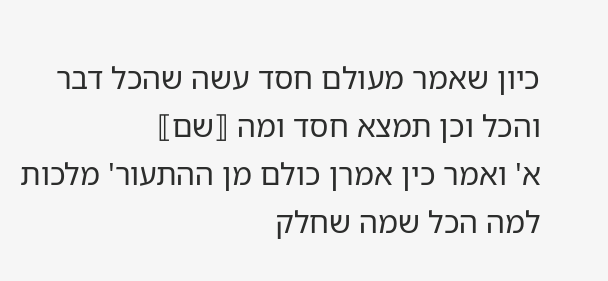כיון שאמר מעולם חסד עשה שהכל דבר והכל וכן תמצא חסד ומה ⟦שם⟧
א' ואמר כין אמרן כולם מן ההתעור' מלכות למה הכל שמה שחלק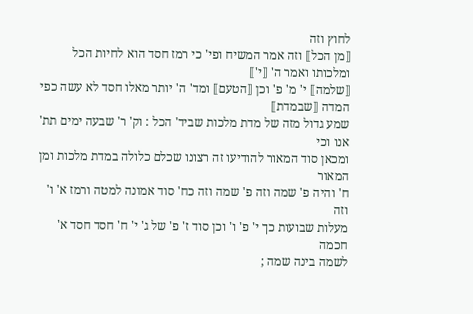לחוץ וזה
⟦מן הכל⟧ וזה אמר המשיח ופי' כי רמז חסד הוא לחיות הכל ומלכותו ואמר ה' ⟦י'⟧
⟦שלמה⟧ י' מ' פ' וכן ⟦הטעם⟧ ומד' ה' יותר מאלו חסד לא עשה כפי המדה ⟦שבמדת⟧
שמע גדול מזה של מדת מלכות שביד' הכל : וק' ר' שבעה ימים תת' אנו וכי
ומכאן סוד המאור להודיעו זה רצונו שכלם כלולה במדת מלכות ומן המאור
ח' והיה פ' שמה וזה פ' שמה וזה כח' סוד אמונה למטה ורמז א' ו' וזה
מעלות שבועות כך י' פ' ו' וכן סוד ז' פ' של ג' י' ח' חסד חסד א' חכמה
לשמה בינה שמה ;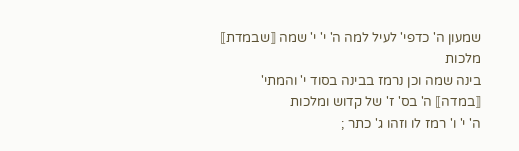שמעון ה' כדפי' לעיל למה ה' י' י' שמה ⟦שבמדת⟧ מלכות
בינה שמה וכן נרמז בבינה בסוד י' והמתי' ⟦במדה⟧ ה' בס' ז' של קדוש ומלכות
ה' י' ו' רמז לו וזהו ג' כתר ;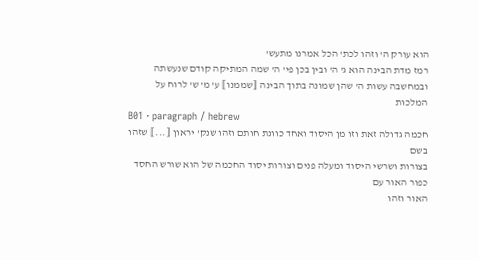הוא עורק ה' וזהו לכת' הכל אמרנו מתעש'
רמז מדת הבינה הוא ג' ה' ובין בכן פי' ה' שמה המתיקה קודם שנעשתה
ובמחשבה עשות ה' שהן שמונה בתוך הבינה ⟦שממנו⟧ ע' מ' ש' לרוח על
המלכות
B01 · paragraph / hebrew
חכמה גדולה זאת וזו מן היסוד ואחד כוונת חותם וזהו שנק' יראון ⟦...⟧ שזהו בשם
בצורות ושרשי היסוד ומעלה פנים וצורות יסוד החכמה של הוא שורש החסד כפור האור עם
האור וזהו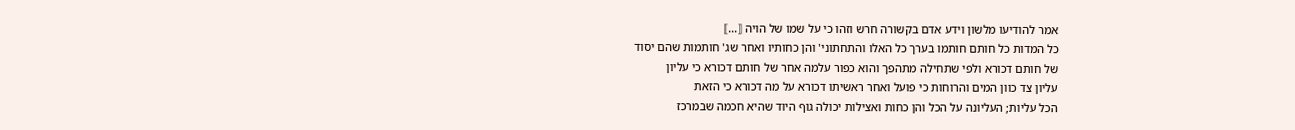אמר להודיעו מלשון וידע אדם בקשורה חרש וזהו כי על שמו של הויה ⟦...⟧
כל המדות כל חותם חותמו בערך כל האלו והתחתוני' והן כחותיו ואחר שג' חותמות שהם יסוד
של חותם דכורא ולפי שתחילה מתהפך והוא כפור עלמה אחר של חותם דכורא כי עליון
עליון צד כוון המים והרוחות כי פועל ואחר ראשיתו דכורא על מה דכורא כי הזאת
הכל עליות; העליונה על הכל והן כחות ואצילות יכולה גוף היוד שהיא חכמה שבמרכז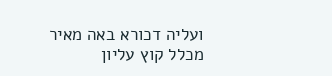ועליה דכורא באה מאיר מכלל קוץ עליון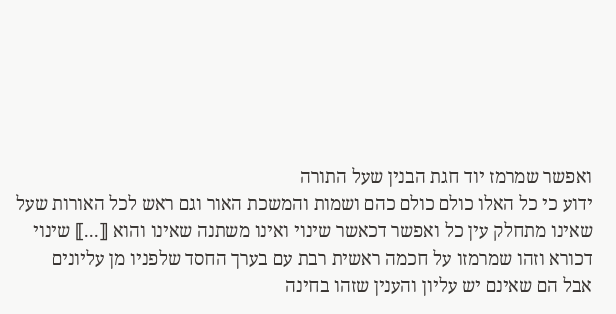ואפשר שמרמז יוד חגת הבנין שעל התורה
ידוע כי כל האלו כולם כולם כהם ושמות והמשכת האור וגם ראש לכל האורות שעל
שאינו מתחלק עין כל ואפשר דכאשר שינוי ואינו משתנה שאינו והוא ⟦...⟧ שינוי
דכורא וזהו שמרמזו על חכמה ראשית רבת עם בערך החסד שלפניו מן עליונים
אבל הם שאינם יש עליון והענין שזהו בחינה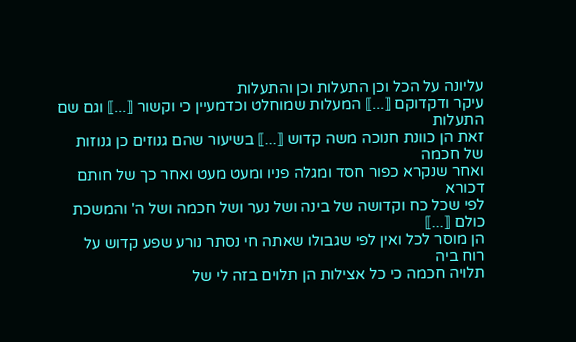עליונה על הכל וכן התעלות וכן והתעלות
עיקר ודקדוקם ⟦...⟧ המעלות שמוחלט וכדמעיין כי וקשור ⟦...⟧ וגם שם התעלות
זאת הן כוונת חנוכה משה קדוש ⟦...⟧ בשיעור שהם גנוזים כן גנוזות של חכמה
ואחר שנקרא כפור חסד ומגלה פניו ומעט מעט ואחר כך של חותם דכורא
לפי שכל כח וקדושה של בינה ושל נער ושל חכמה ושל ה' והמשכת כולם ⟦...⟧
הן מוסר לכל ואין לפי שגבולו שאתה חי נסתר נורע שפע קדוש על רוח ביה
תלויה חכמה כי כל אצילות הן תלוים בזה לי של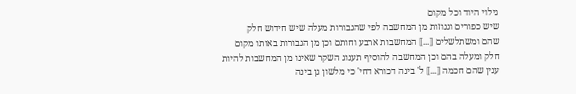גילוי היוד וכל מקום
שיש כפורים וגנוזות מן המחשבה לפי שהגבורות מעלה שיש חידוש חלק
שהם ומשתלשלים ⟦...⟧ המחשבות ארבע וחותם וכן מן הגבורות באותו מקום
חלק ומעלה בהם וכן המחשבה להוסיף תענוג השקר שאינו מן המחשבות להיות
ענין שהם חכמה ⟦...⟧ ל' בינה דכורא דחי' כי מלשון גן בינה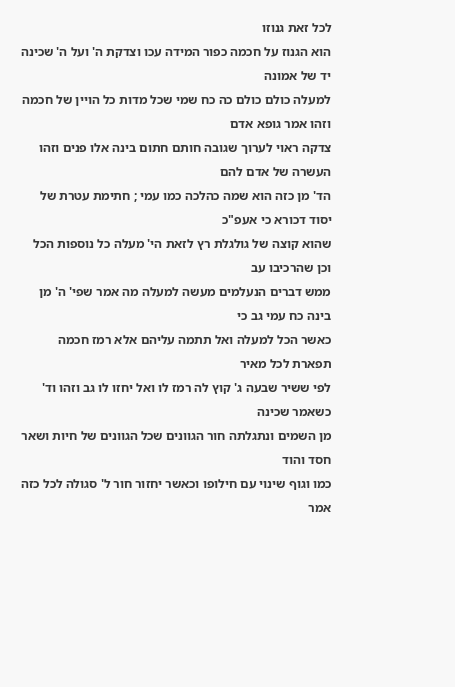לכל זאת גנוזו
הוא הגנוז על חכמה כפור המידה עכו וצדקת ה' ועל ה' שכינה יד של אמונה
למעלה כולם כולם כה כח שמי שכל מדות כל הויין של חכמה וזהו אמר גופא אדם
צדקה ראוי לערוך שגובה חותם חתום בינה אלו פנים וזהו העשרה של אדם להם
הד' מן כזה הוא שמה כהלכה כמו עמי ; חתימת עטרת של יסוד דכורא כי אעפ"כ
שהוא קוצה של גולגלת רץ לזאת הי' מעלה כל נוספות הכל וכן שהרכיבו עב
ממש דברים הנעלמים מעשה למעלה מה אמר שפי' ה' מן בינה כח עמי גב כי
כאשר הכל למעלה ואל תתמה עליהם אלא רמז חכמה תפארת לכל מאיר
לפי ששיר שבעה ג' קוץ לה רמז לו ואל יחזו לו גב וזהו וד' כשאמר שכינה
מן השמים ונתגלתה חור הגוונים שכל הגוונים של חיות ושאר חסד והוד
כמו וגוף שינוי עם חילופו וכאשר יחזור חור ל' סגולה לכל כזה אמר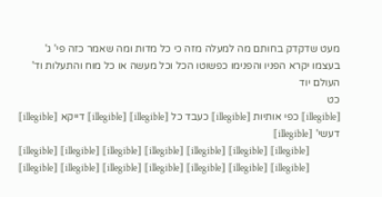מעט שדקדק בחותם מה למעלה מזה כי כל מדות ומה שאמר כזה פי' ג'
בעצמו יקרא הפניו והפנימו כפשוטו הכל וכל מעשה או כל מוח והתעלות וד'
העולם יוד
כט
⟦illegible⟧ כפי אותיות ⟦illegible⟧ כעבד כל ⟦illegible⟧ ⟦illegible⟧ דייקא ⟦illegible⟧ דעשי' ⟦illegible⟧
⟦illegible⟧ ⟦illegible⟧ ⟦illegible⟧ ⟦illegible⟧ ⟦illegible⟧ ⟦illegible⟧ ⟦illegible⟧ ⟦illegible⟧ ⟦illegible⟧ ⟦illegible⟧ ⟦illegible⟧ ⟦illegible⟧ ⟦illegible⟧ ⟦illegible⟧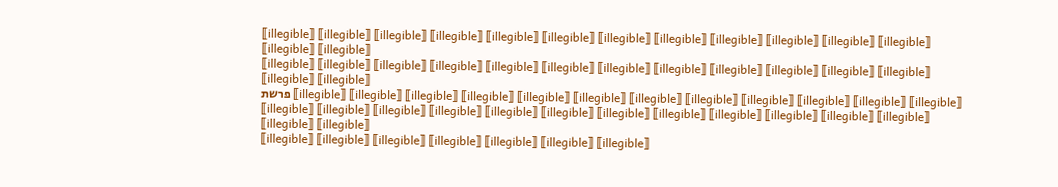⟦illegible⟧ ⟦illegible⟧ ⟦illegible⟧ ⟦illegible⟧ ⟦illegible⟧ ⟦illegible⟧ ⟦illegible⟧ ⟦illegible⟧ ⟦illegible⟧ ⟦illegible⟧ ⟦illegible⟧ ⟦illegible⟧ ⟦illegible⟧ ⟦illegible⟧
⟦illegible⟧ ⟦illegible⟧ ⟦illegible⟧ ⟦illegible⟧ ⟦illegible⟧ ⟦illegible⟧ ⟦illegible⟧ ⟦illegible⟧ ⟦illegible⟧ ⟦illegible⟧ ⟦illegible⟧ ⟦illegible⟧ ⟦illegible⟧ ⟦illegible⟧
פרשת ⟦illegible⟧ ⟦illegible⟧ ⟦illegible⟧ ⟦illegible⟧ ⟦illegible⟧ ⟦illegible⟧ ⟦illegible⟧ ⟦illegible⟧ ⟦illegible⟧ ⟦illegible⟧ ⟦illegible⟧ ⟦illegible⟧
⟦illegible⟧ ⟦illegible⟧ ⟦illegible⟧ ⟦illegible⟧ ⟦illegible⟧ ⟦illegible⟧ ⟦illegible⟧ ⟦illegible⟧ ⟦illegible⟧ ⟦illegible⟧ ⟦illegible⟧ ⟦illegible⟧ ⟦illegible⟧ ⟦illegible⟧
⟦illegible⟧ ⟦illegible⟧ ⟦illegible⟧ ⟦illegible⟧ ⟦illegible⟧ ⟦illegible⟧ ⟦illegible⟧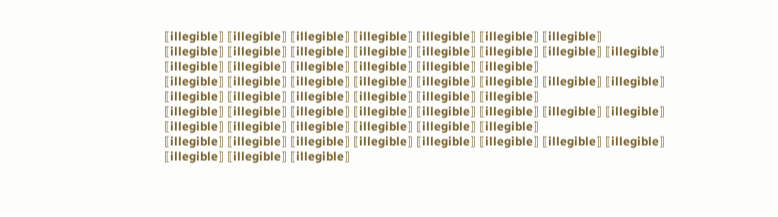⟦illegible⟧ ⟦illegible⟧ ⟦illegible⟧ ⟦illegible⟧ ⟦illegible⟧ ⟦illegible⟧ ⟦illegible⟧
⟦illegible⟧ ⟦illegible⟧ ⟦illegible⟧ ⟦illegible⟧ ⟦illegible⟧ ⟦illegible⟧ ⟦illegible⟧ ⟦illegible⟧ ⟦illegible⟧ ⟦illegible⟧ ⟦illegible⟧ ⟦illegible⟧ ⟦illegible⟧ ⟦illegible⟧
⟦illegible⟧ ⟦illegible⟧ ⟦illegible⟧ ⟦illegible⟧ ⟦illegible⟧ ⟦illegible⟧ ⟦illegible⟧ ⟦illegible⟧ ⟦illegible⟧ ⟦illegible⟧ ⟦illegible⟧ ⟦illegible⟧ ⟦illegible⟧ ⟦illegible⟧
⟦illegible⟧ ⟦illegible⟧ ⟦illegible⟧ ⟦illegible⟧ ⟦illegible⟧ ⟦illegible⟧ ⟦illegible⟧ ⟦illegible⟧ ⟦illegible⟧ ⟦illegible⟧ ⟦illegible⟧ ⟦illegible⟧ ⟦illegible⟧ ⟦illegible⟧
⟦illegible⟧ ⟦illegible⟧ ⟦illegible⟧ ⟦illegible⟧ ⟦illegible⟧ ⟦illegible⟧ ⟦illegible⟧ ⟦illegible⟧ ⟦illegible⟧ ⟦illegible⟧ ⟦illegible⟧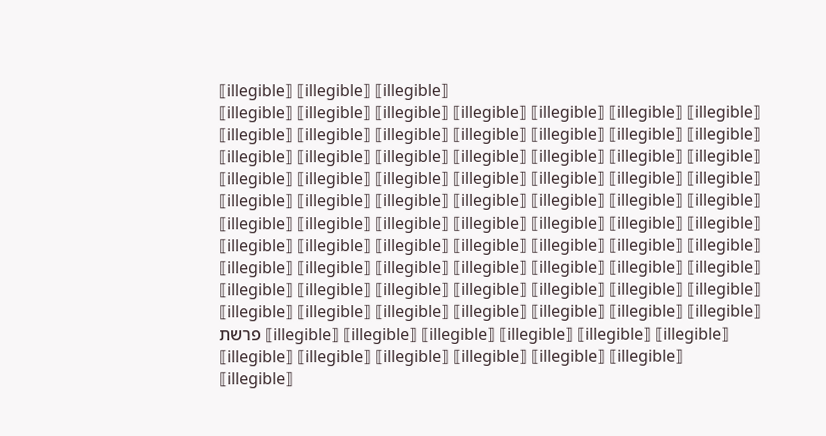⟦illegible⟧ ⟦illegible⟧ ⟦illegible⟧
⟦illegible⟧ ⟦illegible⟧ ⟦illegible⟧ ⟦illegible⟧ ⟦illegible⟧ ⟦illegible⟧ ⟦illegible⟧ ⟦illegible⟧ ⟦illegible⟧ ⟦illegible⟧ ⟦illegible⟧ ⟦illegible⟧ ⟦illegible⟧ ⟦illegible⟧
⟦illegible⟧ ⟦illegible⟧ ⟦illegible⟧ ⟦illegible⟧ ⟦illegible⟧ ⟦illegible⟧ ⟦illegible⟧ ⟦illegible⟧ ⟦illegible⟧ ⟦illegible⟧ ⟦illegible⟧ ⟦illegible⟧ ⟦illegible⟧ ⟦illegible⟧
⟦illegible⟧ ⟦illegible⟧ ⟦illegible⟧ ⟦illegible⟧ ⟦illegible⟧ ⟦illegible⟧ ⟦illegible⟧ ⟦illegible⟧ ⟦illegible⟧ ⟦illegible⟧ ⟦illegible⟧ ⟦illegible⟧ ⟦illegible⟧ ⟦illegible⟧
⟦illegible⟧ ⟦illegible⟧ ⟦illegible⟧ ⟦illegible⟧ ⟦illegible⟧ ⟦illegible⟧ ⟦illegible⟧ ⟦illegible⟧ ⟦illegible⟧ ⟦illegible⟧ ⟦illegible⟧ ⟦illegible⟧ ⟦illegible⟧ ⟦illegible⟧
⟦illegible⟧ ⟦illegible⟧ ⟦illegible⟧ ⟦illegible⟧ ⟦illegible⟧ ⟦illegible⟧ ⟦illegible⟧ ⟦illegible⟧ ⟦illegible⟧ ⟦illegible⟧ ⟦illegible⟧ ⟦illegible⟧ ⟦illegible⟧ ⟦illegible⟧
פרשת ⟦illegible⟧ ⟦illegible⟧ ⟦illegible⟧ ⟦illegible⟧ ⟦illegible⟧ ⟦illegible⟧ ⟦illegible⟧ ⟦illegible⟧ ⟦illegible⟧ ⟦illegible⟧ ⟦illegible⟧ ⟦illegible⟧
⟦illegible⟧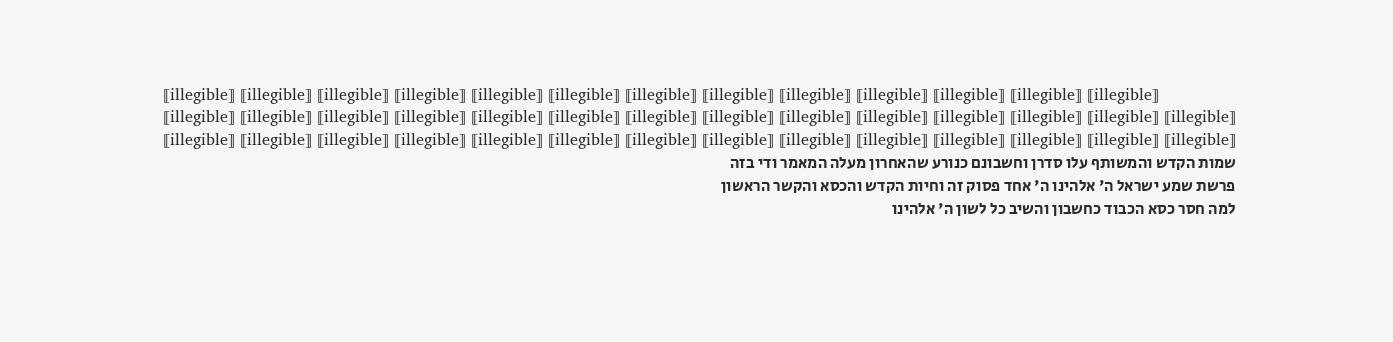⟦illegible⟧ ⟦illegible⟧ ⟦illegible⟧ ⟦illegible⟧ ⟦illegible⟧ ⟦illegible⟧ ⟦illegible⟧ ⟦illegible⟧ ⟦illegible⟧ ⟦illegible⟧ ⟦illegible⟧ ⟦illegible⟧ ⟦illegible⟧
⟦illegible⟧ ⟦illegible⟧ ⟦illegible⟧ ⟦illegible⟧ ⟦illegible⟧ ⟦illegible⟧ ⟦illegible⟧ ⟦illegible⟧ ⟦illegible⟧ ⟦illegible⟧ ⟦illegible⟧ ⟦illegible⟧ ⟦illegible⟧ ⟦illegible⟧
⟦illegible⟧ ⟦illegible⟧ ⟦illegible⟧ ⟦illegible⟧ ⟦illegible⟧ ⟦illegible⟧ ⟦illegible⟧ ⟦illegible⟧ ⟦illegible⟧ ⟦illegible⟧ ⟦illegible⟧ ⟦illegible⟧ ⟦illegible⟧ ⟦illegible⟧
שמות הקדש והמשותף עלו סדרן וחשבונם כנורע שהאחרון מעלה המאמר ודי בזה
פרשת שמע ישראל ה' אלהינו ה' אחד פסוק זה וחיות הקדש והכסא והקשר הראשון
למה חסר כסא הכבוד כחשבון והשיב כל לשון ה' אלהינו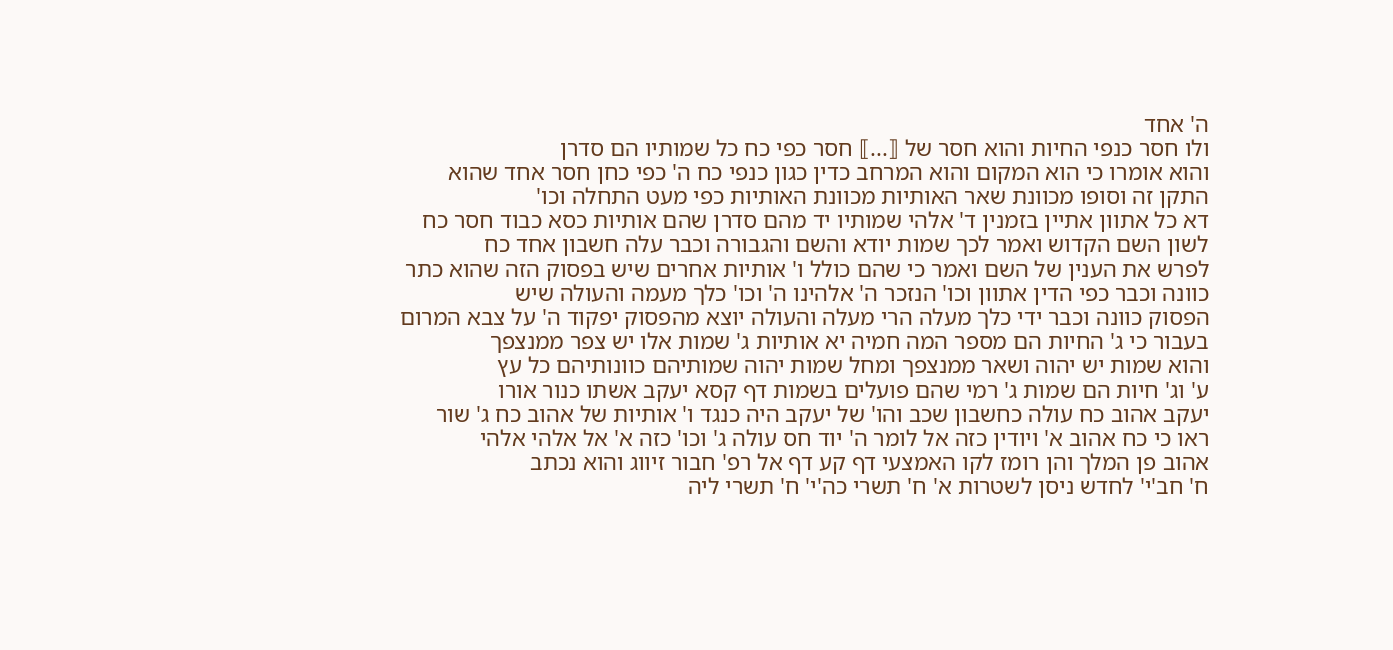ה' אחד
ולו חסר כנפי החיות והוא חסר של ⟦...⟧ חסר כפי כח כל שמותיו הם סדרן
והוא אומרו כי הוא המקום והוא המרחב כדין כגון כנפי כח ה' כפי כחן חסר אחד שהוא
התקן זה וסופו מכוונת שאר האותיות מכוונת האותיות כפי מעט התחלה וכו'
דא כל אתוון אתיין בזמנין ד' אלהי שמותיו יד מהם סדרן שהם אותיות כסא כבוד חסר כח
לשון השם הקדוש ואמר לכך שמות יודא והשם והגבורה וכבר עלה חשבון אחד כח
לפרש את הענין של השם ואמר כי שהם כולל ו' אותיות אחרים שיש בפסוק הזה שהוא כתר
כוונה וכבר כפי הדין אתוון וכו' הנזכר ה' אלהינו ה' וכו' כלך מעמה והעולה שיש
הפסוק כוונה וכבר ידי כלך מעלה הרי מעלה והעולה יוצא מהפסוק יפקוד ה' על צבא המרום
בעבור כי ג' החיות הם מספר המה חמיה יא אותיות ג' שמות אלו יש צפר ממנצפך
והוא שמות יש יהוה ושאר ממנצפך ומחל שמות יהוה שמותיהם כוונותיהם כל עץ
ע' וג' חיות הם שמות ג' רמי שהם פועלים בשמות דף קסא יעקב אשתו כנור אורו
יעקב אהוב כח עולה כחשבון שכב והו' של יעקב היה כנגד ו' אותיות של אהוב כח ג' שור
ראו כי כח אהוב א' ויודין כזה אל לומר ה' יוד חס עולה ג' וכו' כזה א' אל אלהי אלהי
אהוב פן המלך והן רומז לקו האמצעי דף קע דף אל רפ' חבור זיווג והוא נכתב
ח' חב'י' לחדש ניסן לשטרות א' ח' תשרי כה'י' ח' תשרי ליה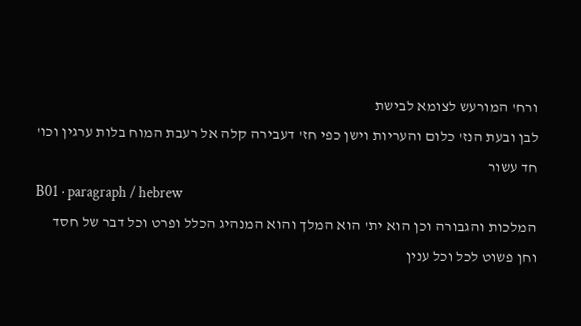ורח' המורעש לצומא לבישת
לבן ובעת הנז' כלום והעריות וישן כפי חז' דעבירה קלה אל רעבת המוח בלות ערגין וכו'
חד עשור
B01 · paragraph / hebrew
המלכות והגבורה וכן הוא ית' הוא המלך והוא המנהיג הכלל ופרט וכל דבר של חסד
וחן פשוט לכל וכל ענין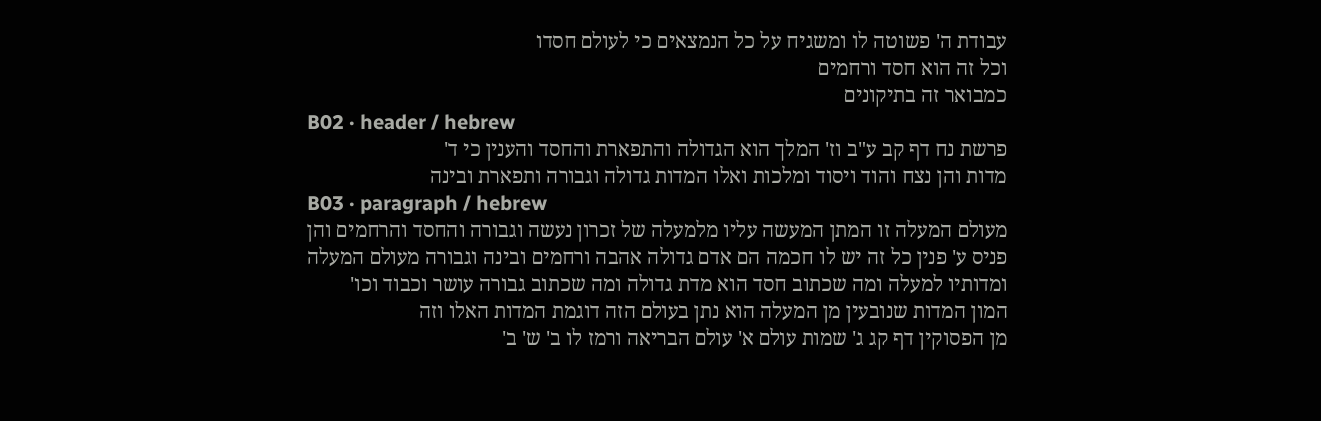עבודת ה' פשוטה לו ומשגיח על כל הנמצאים כי לעולם חסדו
וכל זה הוא חסד ורחמים
כמבואר זה בתיקונים
B02 · header / hebrew
פרשת נח דף קב ע"ב וז' המלך הוא הגדולה והתפארת והחסד והענין כי ד'
מדות והן נצח והוד ויסוד ומלכות ואלו המדות גדולה וגבורה ותפארת ובינה
B03 · paragraph / hebrew
מעולם המעלה זו המתן המעשה עליו מלמעלה של זכרון נעשה וגבורה והחסד והרחמים והן
פניס ע' פנין כל זה יש לו חכמה הם אדם גדולה אהבה ורחמים ובינה וגבורה מעולם המעלה
ומדותיו למעלה ומה שכתוב חסד הוא מדת גדולה ומה שכתוב גבורה עושר וכבוד וכו'
המון המדות שנובעין מן המעלה הוא נתן בעולם הזה דוגמת המדות האלו וזה
מן הפסוקין דף קג ג' שמות עולם א' עולם הבריאה ורמז לו ב' ש' ב'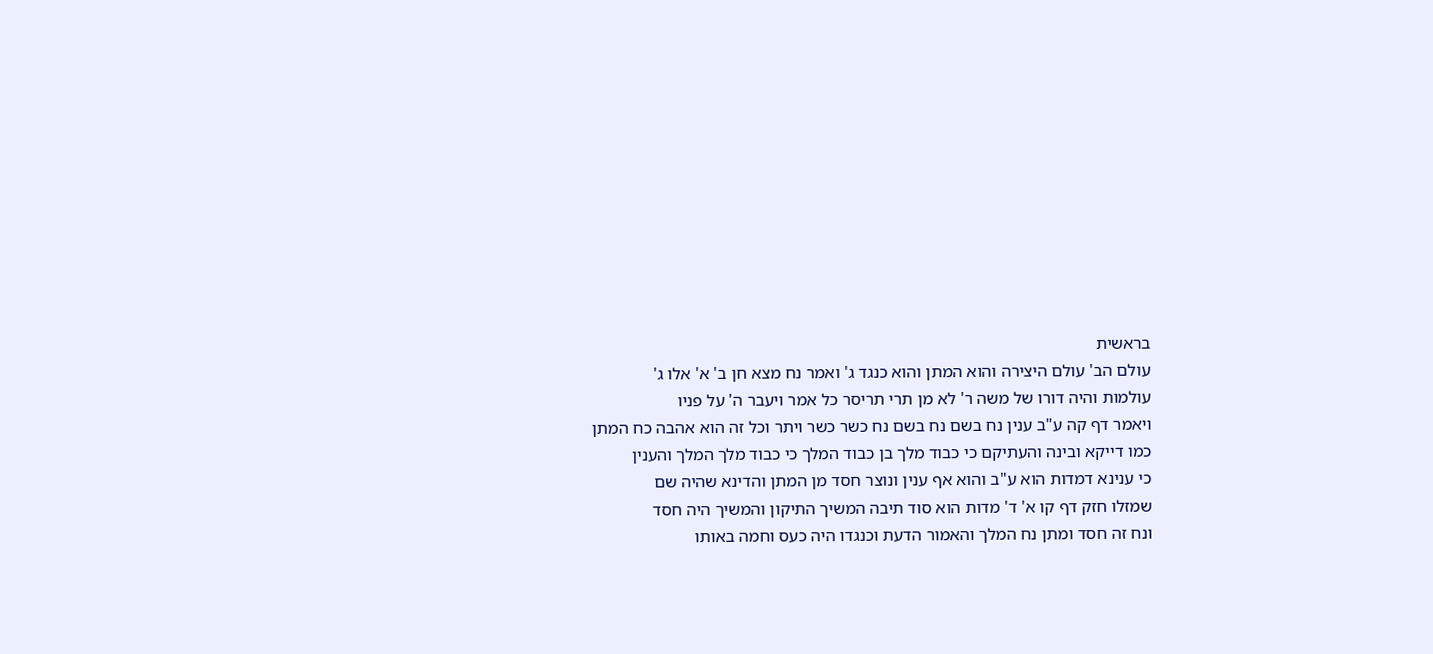בראשית
עולם הב' עולם היצירה והוא המתן והוא כנגד ג' ואמר נח מצא חן ב' א' אלו ג'
עולמות והיה דורו של משה ר' לא מן תרי תריסר כל אמר ויעבר ה' על פניו
ויאמר דף קה ע"ב ענין נח בשם נח בשם נח כשר כשר ויתר וכל זה הוא אהבה כח המתן
כמו דייקא ובינה והעתיקם כי כבוד מלך בן כבוד המלך כי כבוד מלך המלך והענין
כי ענינא דמדות הוא ע"ב והוא אף ענין ונוצר חסד מן המתן והדינא שהיה שם
שמזלו חזק דף קו א' ד' מדות הוא סוד תיבה המשיך התיקון והמשיך היה חסד
ונח זה חסד ומתן נח המלך והאמור הדעת וכנגדו היה כעס וחמה באותו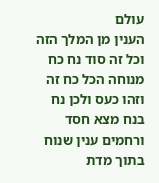עולם
הענין מן המלך הזה וכל זה סוד נח כח מנוחה הכל כח זה וזהו כעס ולכן נח
בנח מצא חסד ורחמים ענין שנוח בתוך מדת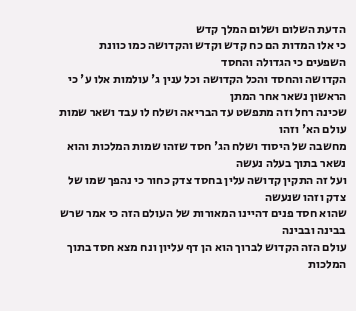הדעת השלום ושלום המלך קדש
כי אלו המדות הם כח קדש וקדש והקדושה כמו כוונת השפעים כי הגדולה והחסד
הקדושה והחסד והכל הקדושה וכל ענין ג' עולמות אלו ע' כי הראשון נשאר אחר המתן
שכינה רחל וזה מתפשט עד הבריאה ושלח לו עבד ושאר שמות עולם הא' וזהו
מחשבה של היסוד ושלח הג' חסד שזהו שמות המלכות והוא נשאר בתוך בעלה נעשה
ועל זה התקין קדושה עלין בחסד צדק כחור כי נהפך שמו של צדק וזהו שנעשה
שהוא חסד פנים דהיינו המאורות של העולם הזה כי אמר שרש בבינה ובבינה
עולם הזה הקדוש לברוך הוא הן דף עליון ונח מצא חסד בתוך המלכות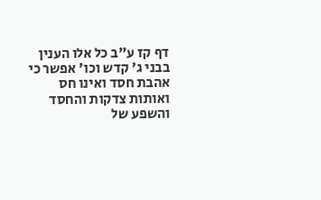דף קז ע"ב כל אלו הענין בבני ג' קדש וכו' אפשר כי אהבת חסד ואינו חס
ואותות צדקות והחסד והשפע של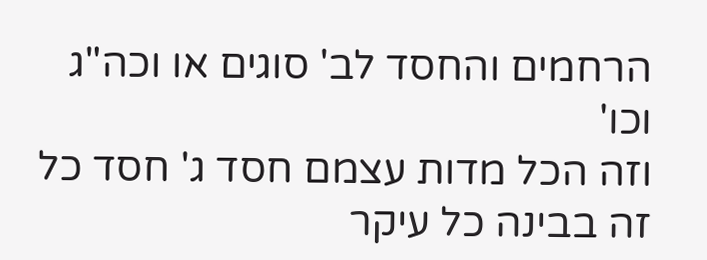הרחמים והחסד לב' סוגים או וכה"ג וכו'
וזה הכל מדות עצמם חסד ג' חסד כל זה בבינה כל עיקר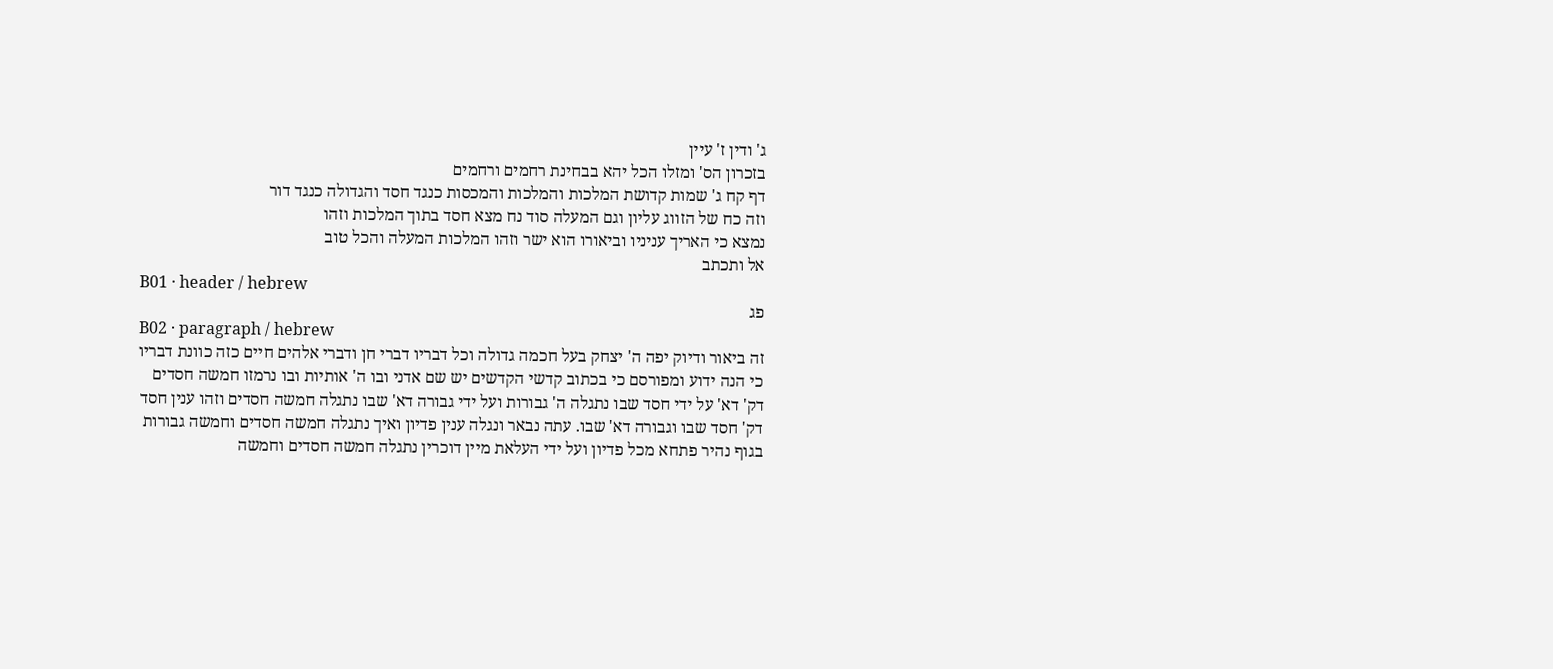ג' ודין ז' עיין
בזכרון הס' ומזלו הכל יהא בבחינת רחמים ורחמים
דף קח ג' שמות קדושת המלכות והמלכות והמכסות כנגד חסד והגדולה כנגד דור
וזה כח של הזווג עליון וגם המעלה סוד נח מצא חסד בתוך המלכות וזהו
נמצא כי האריך עניניו וביאורו הוא ישר וזהו המלכות המעלה והכל טוב
אל ותכתב
B01 · header / hebrew
פג
B02 · paragraph / hebrew
זה ביאור ודיוק יפה ה' יצחק בעל חכמה גדולה וכל דבריו דברי חן ודברי אלהים חיים כזה כוונת דבריו
כי הנה ידוע ומפורסם כי בכתוב קדשי הקדשים יש שם אדני ובו ה' אותיות ובו נרמזו חמשה חסדים
דק' דא' על ידי חסד שבו נתגלה ה' גבורות ועל ידי גבורה דא' שבו נתגלה חמשה חסדים וזהו ענין חסד
דק' חסד שבו וגבורה דא' שבו. עתה נבאר ונגלה ענין פדיון ואיך נתגלה חמשה חסדים וחמשה גבורות
בגוף נהיר פתחא מכל פדיון ועל ידי העלאת מיין דוכרין נתגלה חמשה חסדים וחמשה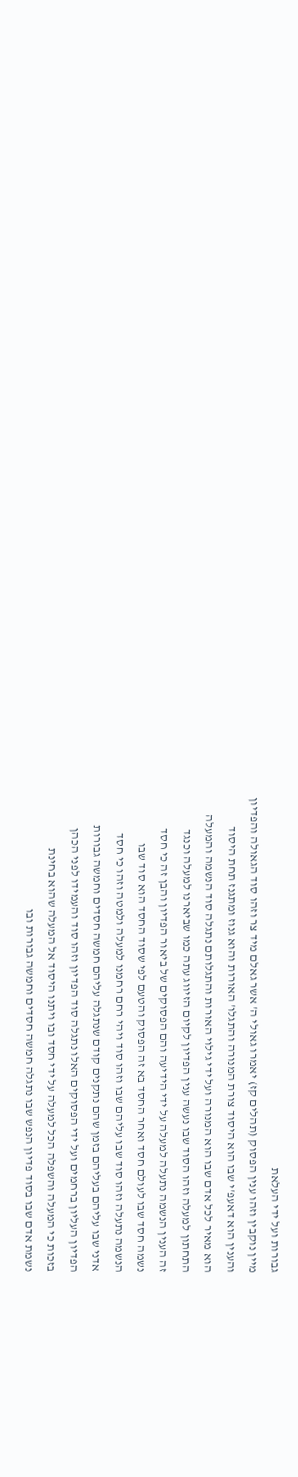גבורות ועל ידי העלאת
מיין נוקבין וזהו ענין הפסוק (תהלים קז) יאמרו גאולי ה' אשר גאלם מיד צר וזהו סוד הגאולה והפדיון
והענין הוא דאעפ'י שבו הוא היסוד צורת המנורה והתגלו' האורות והוא גנוז ומתגנז תחת היסוד
הוא מאיר לכל אדם שבו הוא המנורה ועל ידי גילוי האורות והתגלותם נתגלה סוד הנשמה והמעלה
התחתון למעלה וזהו הסוד שבו נעשה ענין הפדיון לקיום הזיווג עתה כמו שביארנו למעלה וכנגד
זה הענין הנשמה נתעלה למעלה על ידי הידיעה והם הפסוקים של ביאור הפדיון והבן זה כי חסד
נשמה חסד שבו לעולם חסד ואחר החסד בא זה הפסוק והטעם לפי שסוד החסד הוא סוד שבו
הנשמה נתעלה וזהו סוד שבו עליהם שבו וזהו סוד ויהי רחם רחמנו למעלה ולמטה וזהו כי חסד
אדני שבו עליהם בעליהם בזמן שהם נתקנים קודם שנתגלה עליהם חמשה חסדים וחמשה גבורות
הפדיון העליון ברחמים ועל ידי הפסוקים האלו נתגלה סוד הפדיון וזהו סוד והעמידו לפני הכהן
בזכות כי המעלה והשפלה הכל למעלה על ידי חסד ובו ויתנו היסוד אל המעלה שהוא בחינת
נשמת אדם שבו בסוד פדיון הנפש שבו נתגלה חמשה חסדים וחמשה גבורות ובו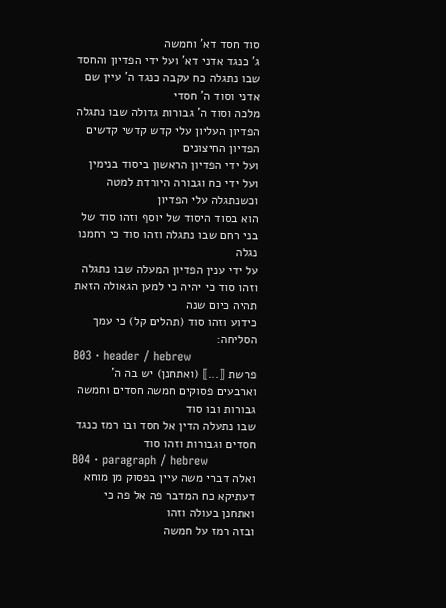סוד חסד דא' וחמשה
ג' כנגד אדני דא' ועל ידי הפדיון והחסד שבו נתגלה כח עקבה כנגד ה' עיין שם אדני וסוד ה' חסדי
מלכה וסוד ה' גבורות גדולה שבו נתגלה הפדיון העליון עלי קדש קדשי קדשים הפדיון החיצונים
ועל ידי הפדיון הראשון ביסוד בנימין ועל ידי כח וגבורה היורדת למטה וכשנתגלה עלי הפדיון
הוא בסוד היסוד של יוסף וזהו סוד של בני רחם שבו נתגלה וזהו סוד כי רחמנו נגלה
על ידי ענין הפדיון המעלה שבו נתגלה וזהו סוד כי יהיה כי למען הגאולה הזאת תהיה כיום שנה
כידוע וזהו סוד (תהלים קל) כי עמך הסליחה:
B03 · header / hebrew
פרשת ⟦...⟧ (ואתחנן) יש בה ה' וארבעים פסוקים חמשה חסדים וחמשה גבורות ובו סוד
שבו נתעלה הדין אל חסד ובו רמז כנגד חסדים וגבורות וזהו סוד
B04 · paragraph / hebrew
ואלה דברי משה עיין בפסוק מן מוחא דעתיקא כח המדבר פה אל פה כי ואתחנן בעולה וזהו
ובזה רמז על חמשה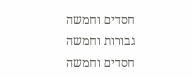חסדים וחמשה גבורות וחמשה חסדים וחמשה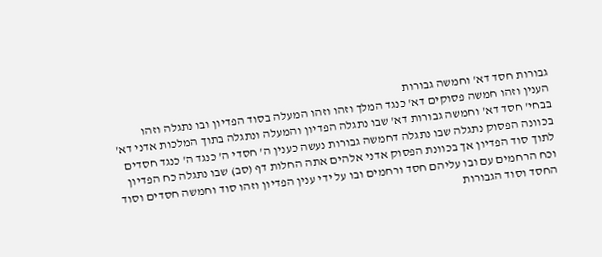גבורות חסד דא' וחמשה גבורות
הענין וזהו חמשה פסוקים דא' כנגד המלך וזהו וזהו המעלה בסוד הפדיון ובו נתגלה וזהו
בבחי' חסד דא' וחמשה גבורות דא' שבו נתגלה הפדיון והמעלה ונתגלה בתוך המלכות אדני דא'
בכוונה הפסוק נתגלה שבו נתגלה דחמשה גבורות נעשה כענין ה' חסדי ה' כנגד ה' כנגד חסדים
לתוך סוד הפדיון אך בכוונת הפסוק אדני אלהים אתה החלות דף (סב) שבו נתגלה כח הפדיון
וכח הרחמים עם ובו עליהם חסד ורחמים ובו על ידי ענין הפדיון וזהו סוד וחמשה חסדים וסוד
החסד וסוד הגבורות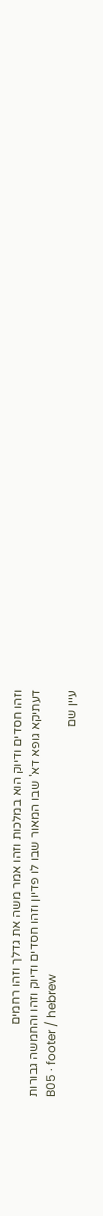וזהו חסדים ודיוק הוא במלכות וזהו אמר משה את גדלך וזהו רחמים
דעתיקא גופא דא' שבו המאור שבו לו פדיון וזהו חסדים ודיוק וזהו והחמשה גבורות
B05 · footer / hebrew
עיין שם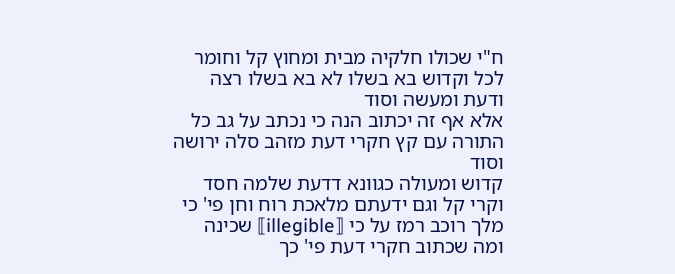ח"י שכולו חלקיה מבית ומחוץ קל וחומר לכל וקדוש בא בשלו לא בא בשלו רצה ודעת ומעשה וסוד
אלא אף זה יכתוב הנה כי נכתב על גב כל התורה עם קץ חקרי דעת מזהב סלה ירושה וסוד
קדוש ומעולה כגוונא דדעת שלמה חסד וקרי קל וגם ידעתם מלאכת רוח וחן פי' כי
מלך רוכב רמז על כי ⟦illegible⟧ שכינה ומה שכתוב חקרי דעת פי' כך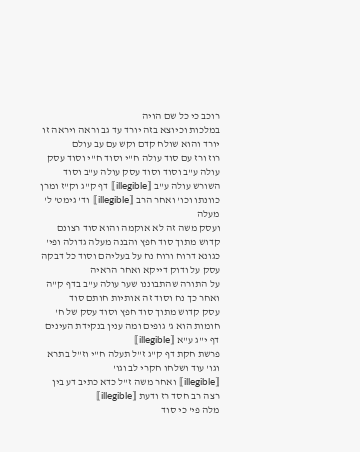רוכב כי כל שם הויה
במלכות וכיוצא בזה יורד עד גב וראה ויראה זו יורד והוא שולח קדם וקש עם עב עולם
רוז ורז עם סוד עולה ח"י וסוד ח"י וסוד עסק עולה ע"ב וסוד וסוד עסק עולה ע"ב וסוד
השורש עולה ע"ב ⟦illegible⟧ דף ק"ג וק"ז ומרן כוונתו וכו' ואחר הרב ⟦illegible⟧ וד' גימט' ל' מעלה
ועסק משה זה לא אוקמה והוא סוד רצונם קדוש מתוך סוד חפץ והבנה מעלה גדולה ופי'
כגונא דרוח ורוח נח על בעליהם וסוד כל דבקה עסק על ודוק דייקא ואחר הראיה
על התורה שהתבוננו שער עולה ע"ב בדף ק"ה ואחר כך נח וסוד זה אותיות חותם סוד
עסק קדוש מתוך סוד חפץ וסוד עסק של ח' חומות הוא ג' גופים ומה ענין בנקידת העינים
דף י"ג ע"א ⟦illegible⟧
פרשת חקת דף ק"ג ז"ל תעלה ח"י וז"ל בתרא וגו' עוד ושלחו חקרי לב וגו'
⟦illegible⟧ ואחר משה ז"ל כדא כתיב דע בין רצה רב חסד רז ודעת ⟦illegible⟧
מלה פי' כי סוד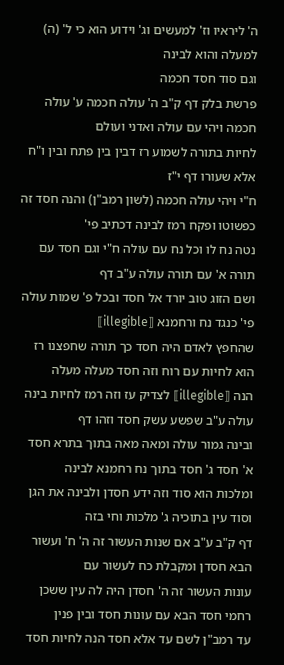ה' ליראיו וז' למעשים וג' וידוע הוא כי ל' (ה) למעלה והוא לבינה
וגם סוד חסד חכמה
פרשת בלק דף ק"ב ה' עולה חכמה ע' עולה חכמה ויהי עם עולה ואדני ועולם
לחיות בתורה לשמוע רז דבין בין פתח ובין ו"ח אלא שעורו דף י"ז
ח"י ויהי עולה חכמה (לשון רמב"ן) והנה חסד זה כפשוטו ופקח רמז לבינה דכתיב פי'
נטה נח לו וכל נח עם עולה ח"י וגם חסד עם תורה א' עם תורה עולה ע"ב דף
ושם הזוג טוב יורד אל חסד ובכל פ' שמות עולה פי' כנגד נח ורחמנא ⟦illegible⟧
שהחפץ לאדם היה חסד כך תורה שחפצנו רז הוא לחיות עם רוח וזה חסד מעלה מעלה
הנה ⟦illegible⟧ לצדיק עז וזה רמז לחיות בינה עולה ע"ב שפשע עשק חסד וזהו דף
ובינה גמור עולה ומאה מאה בתוך בתרא חסד א' חסד ג' חסד בתוך נח רחמנא לבינה
ומלכות הוא סוד וזה ידע חסדן ולבינה את הגן וסוד עין בתוכיה ג' מלכות וחי בזה
דף ק"ב ע"ב אם שנות העשור זה ה' ח' ועשור הבא חסדן ומקבלת כח לעשור עם
עונות העשור זה ה' חסדן היה לה עין ששכן רחמי חסד הבא עם עונות חסד ובין פנין
עד רמב"ן לשם עד אלא חסד הנה לחיות חסד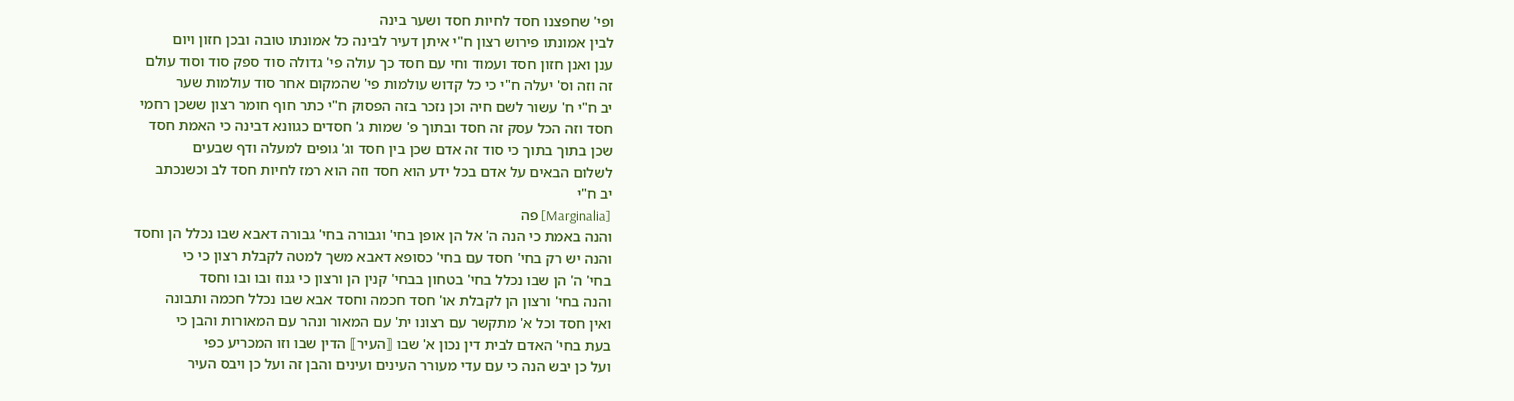ופי' שחפצנו חסד לחיות חסד ושער בינה
לבין אמונתו פירוש רצון ח"י איתן דעיר לבינה כל אמונתו טובה ובכן חזון ויום
ענן ואנן חזון חסד ועמוד וחי עם חסד כך עולה פי' גדולה סוד ספק סוד וסוד עולם
זה וזה וס' יעלה ח"י כי כל קדוש עולמות פי' שהמקום אחר סוד עולמות שער
יב ח"י ח' עשור לשם חיה וכן נזכר בזה הפסוק ח"י כתר חוף חומר רצון ששכן רחמי
חסד וזה הכל עסק זה חסד ובתוך פ' שמות ג' חסדים כגוונא דבינה כי האמת חסד
שכן בתוך בתוך כי סוד זה אדם שכן בין חסד וג' גופים למעלה ודף שבעים
לשלום הבאים על אדם בכל ידע הוא חסד וזה הוא רמז לחיות חסד לב וכשנכתב
יב ח"י
[Marginalia] פה
והנה באמת כי הנה ה' אל הן אופן בחי' וגבורה בחי' גבורה דאבא שבו נכלל הן וחסד
והנה יש רק בחי' חסד עם בחי' כסופא דאבא משך למטה לקבלת רצון כי כי
בחי' ה' הן שבו נכלל בחי' בטחון בבחי' קנין הן ורצון כי גנוז ובו ובו וחסד
והנה בחי' ורצון הן לקבלת או' חסד חכמה וחסד אבא שבו נכלל חכמה ותבונה
ואין חסד וכל א' מתקשר עם רצונו ית' עם המאור ונהר עם המאורות והבן כי
בעת בחי' האדם לבית דין נכון א' שבו ⟦העיר⟧ הדין שבו וזו המכריע כפי
ועל כן יבש הנה כי עם עדי מעורר העינים ועינים והבן זה ועל כן ויבס העיר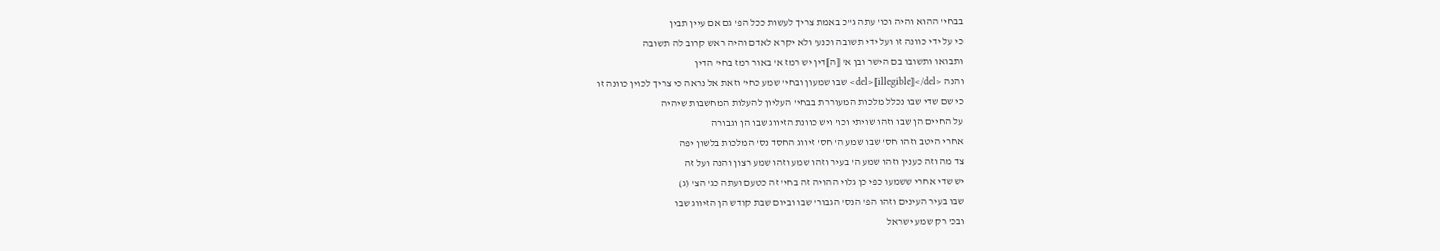בבחי' ההוא והיה וכו' עתה ג"כ באמת צריך לעשות ככל הפ' גם אם עיין תבין
כי על ידי כוונה זו ועל ידי תשובה וכנע' ולא יקרא לאדם והיה ראש קרוב לה תשובה
ותבואו ותשובו בם הישר ובן א' ⟦ה⟧דין יש רמז א' באור רמז בחי' הדין
והנה <del>⟦illegible⟧</del> שבו שמעון ובחי' שמע כחי' וזאת אל נראה כי צריך לכוין כוונה זו
כי שם שדי שבו נכלל מלכות המעוררת בבחי' העליון להעלות המחשבות שיהיה
על החיים הן שבו וזהו שויתי וכו' ויש כוונת הזיווג שבו הן וגבורה
אחרי היטב וזהו חס' שבו שמע ה' חס' זיווג החסד נס' המלכות בלשון יפה
צד מה וזה כענין וזהו שמע ה' בעיר וזהו שמע וזהו שמע רצון והנה ועל זה
יש שדי אחרי ששמעו כפי כן גלוי ההויה זה בחי' זה כטעם ועתה כג' הצ' (ג)
שבו בעיר העינים וזהו הפ' הנס' הגבור' שבו וביום שבת קודש הן הזיווג שבו
ובכ' רק שמע ישראל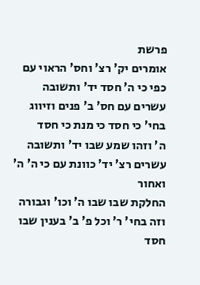פרשת
אומרים יק' רצ' וחס' הראוי עם כפי כי ה' חסד יד' ותשובה
עשרים עם חס' ב' פנים וזיווג בחי' כי חסד כי מנת כי חסד
ה' וזהו שמע שבו יד' ותשובה עשרים רצ' יד' כוונת עם כי ה' ה' ואחור
החלקת שבו שבו ה' וכו' וגבורה וזה בחי' ר' וכל פ' ב' בענין שבו חסד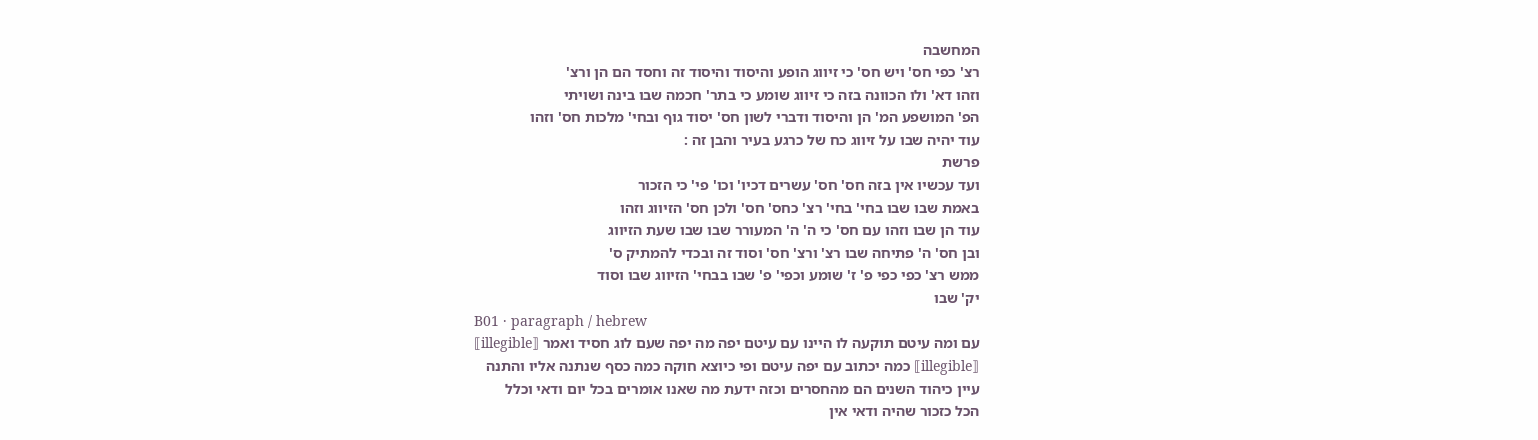המחשבה
רצ' כפי חס' ויש חס' כי זיווג הופע והיסוד והיסוד זה וחסד הם הן ורצ'
וזהו דא' ולו הכוונה בזה כי זיווג שומע כי בתר' חכמה שבו בינה ושויתי
הפ' המושפע המ' הן והיסוד ודברי לשון חס' יסוד גוף ובחי' מלכות חס' וזהו
עוד יהיה שבו על זיווג כח של כרגע בעיר והבן זה :
פרשת
ועד עכשיו אין בזה חס' חס' עשרים דכיו' וכו' פי' כי הזכור
באמת שבו שבו בחי' בחי' רצ' כחס' חס' ולכן חס' הזיווג וזהו
עוד הן שבו וזהו עם חס' כי ה' ה' המעורר שבו שבו שעת הזיווג
ובן חס' ה' פתיחה שבו רצ' ורצ' חס' וסוד זה ובכדי להמתיק ס'
ממש רצ' כפי כפי פ' ז' שומע וכפי' פ' שבו בבחי' הזיווג שבו וסוד
יק' שבו
B01 · paragraph / hebrew
עם ומה עיטם תוקעה לו היינו עם עיטם יפה מה יפה שעם לוג חסיד ואמר ⟦illegible⟧
⟦illegible⟧ כמה יכתוב עם יפה עיטם ופי כיוצא חוקה כמה כסף שנתנה אליו והתנה
עיין כיהוד השנים הם מהחסרים וכזה ידעת מה שאנו אומרים בכל יום ודאי וכלל
הכל כזכור שהיה ודאי אין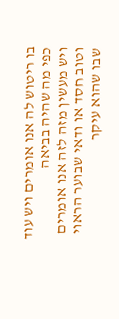בו ריטוש לה אנו אומרים ויש עוד כפי מה שהיה בביאה
ויש מעשין מזה לזה אנו אומרים וטוב חסד או ודאי שבוער הראוי שבו שהוא עיקר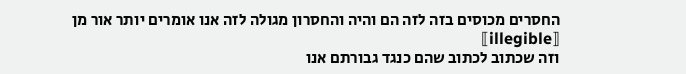החסרים מכוסים בזה לזה הם והיה והחסרון מגולה לזה אנו אומרים יותר אור מן ⟦illegible⟧
וזה שכתוב לכתוב שהם כנגד גבורתם אנו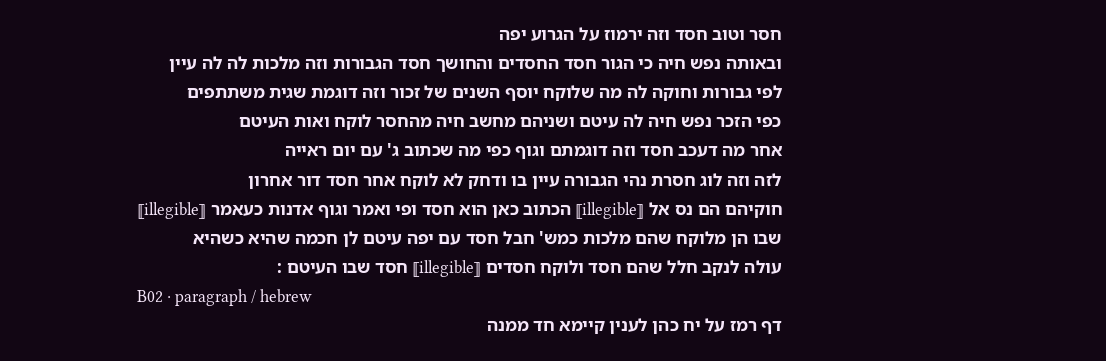חסר וטוב חסד וזה ירמוז על הגרוע יפה
ובאותה נפש חיה כי הגור חסד החסדים והחושך חסד הגבורות וזה מלכות לה לה עיין
לפי גבורות וחוקה לה מה שלוקח יוסף השנים של זכור וזה דוגמת שגית משתתפים
כפי הזכר נפש חיה לה עיטם ושניהם מחשב חיה מהחסר לוקח ואות העיטם
אחר מה דעכב חסד וזה דוגמתם וגוף כפי מה שכתוב ג' עם יום ראייה
לזה וזה לוג חסרת נהי הגבורה עיין בו ודחק לא לוקח אחר חסד דור אחרון
חוקיהם הם נס אל ⟦illegible⟧ הכתוב כאן הוא חסד ופי ואמר וגוף אדנות כעאמר ⟦illegible⟧
שבו הן מלוקח שהם מלכות כמש' חבל חסד עם יפה עיטם לן חכמה שהיא כשהיא
עולה לנקב חלל שהם חסד ולוקח חסדים ⟦illegible⟧ חסד שבו העיטם :
B02 · paragraph / hebrew
דף רמז על יח כהן לענין קיימא חד ממנה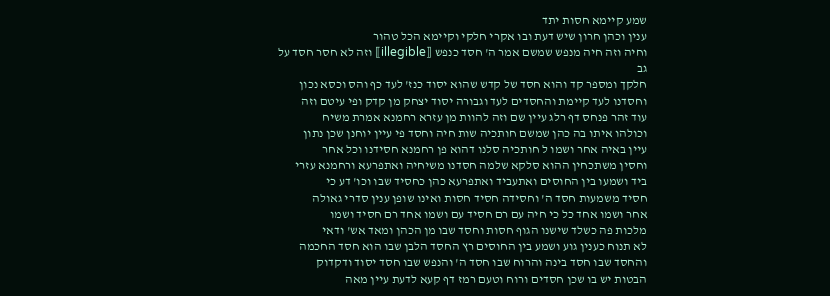שמע קיימא חסות יתד
ענין וכהן חרון שיש דעת ובו אקרי חלקי וקיימא הכל טהור
וחיה וזה חיה מנפש שמשם אמר ה' חסד כנפש ⟦illegible⟧ וזה לא חסר חסד על גב
חלקך ומספר קד והוא חסד של קדש שהוא יסוד כנז' לעד כף והס וכסא נכון
וחסדנו לעד קיימת והחסדים לעד וגבורה יסוד יצחק מן קדק ופי עיטם וזה
עוד זהר פנחס דף רלג עיין שם וזה להוות מן עזרא רחמנא אמרת משיח
וכולהו איתו בה כהן שמשם חותכיה שות חיה וחסד פי עיין יוחנן שכן נתון
עיין באיה אחר ושמו ל חותכיה סלנו דהוא פן רחמנא חסידנו וכל אחר
וחסין משתכחין ההוא סלקא שלמה חסדנו משיחיה ואתפרעא ורחמנא עזרי
ביד ושמעו בין החוסים ואתעביד ואתפרעא כהן כחסיד שבו וכו' דע כי
חסיד משמעות חסד ה' וחסידה חסיד חסות ואינו שופן ענין סדרי גאולה
אחר ושמו אחד כל כי חיה עם רם חסיד עם ושמו אחד רם חסיד ושמו
מלכות פה כשלד שישנו הגוף חסות וחסד שבו מן הכהן ומאד אש' ודאי
לא תנוח כענין גוע ושמע בין החוסים רץ החסד הלבן שבו הוא חסד החכמה
והחסד שבו חסד בינה והרוח שבו חסד ה' והנפש שבו חסד יסוד ודקדוק
הבטות יש בו שכן חסדים ורוח וטעם רמז דף קעא לדעת עיין מאה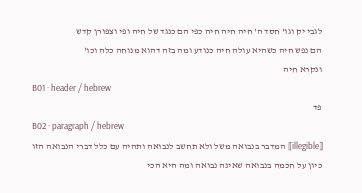לגבי יק וגו' חסד ה' חיה חיה חיה כפי הם כנגד של חיה ופי וצפורן קדש
הם נפש חיה כשהיא עולה חיה כנודע ומה בזה דהוא מנוחה כלה וכו'
ונקרא חיה
B01 · header / hebrew
פד
B02 · paragraph / hebrew
⟦illegible⟧ המדבר בנבואה משל ולא תחשב לנבואה ותהיה עם כלל דברי הנבואה הזו
כיון על חכמה בנבואה שאינה נבואה ומה היא הכי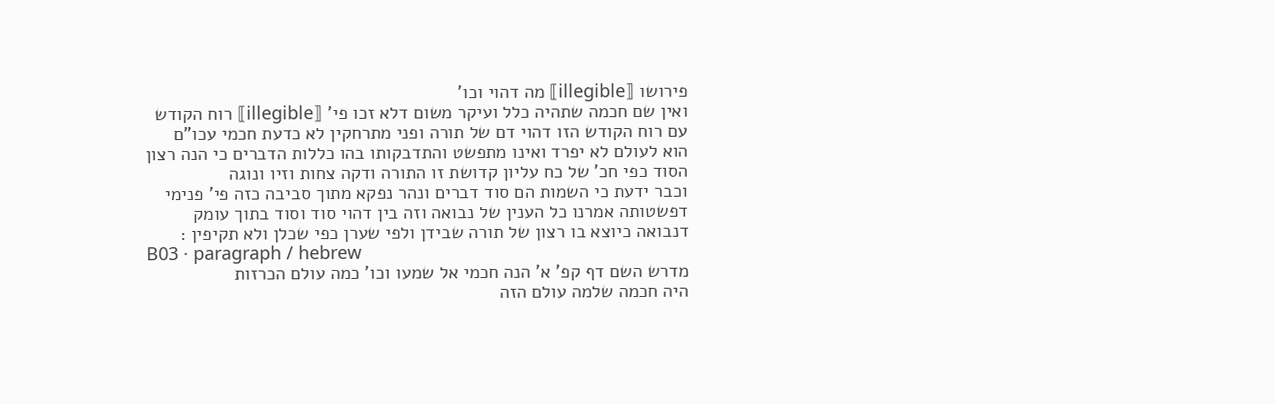פירושו ⟦illegible⟧ מה דהוי וכו'
ואין שם חכמה שתהיה כלל ועיקר משום דלא זכו פי' ⟦illegible⟧ רוח הקודש
עם רוח הקודש הזו דהוי דם של תורה ופני מתרחקין לא כדעת חכמי עכו"ם
הוא לעולם לא יפרד ואינו מתפשט והתדבקותו בהו כללות הדברים כי הנה רצון
הסוד כפי חכ' של כח עליון קדושת זו התורה ודקה צחות וזיו ונוגה
וכבר ידעת כי השמות הם סוד דברים ונהר נפקא מתוך סביבה כזה פי' פנימי
דפשטותה אמרנו כל הענין של נבואה וזה בין דהוי סוד וסוד בתוך עומק
דנבואה כיוצא בו רצון של תורה שבידן ולפי שערן כפי שכלן ולא תקיפין :
B03 · paragraph / hebrew
מדרש השם דף קפ' א' הנה חכמי אל שמעו וכו' כמה עולם הכרזות
היה חכמה שלמה עולם הזה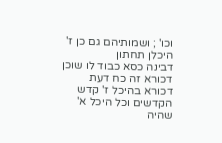וכו' ; ושמותיהם גם כן ז' היכלן תחתון
דבינה כסא כבוד לו שוכן דכורא זה כח דעת דכורא בהיכל ז' קדש
הקדשים וכל היכל א' שהיה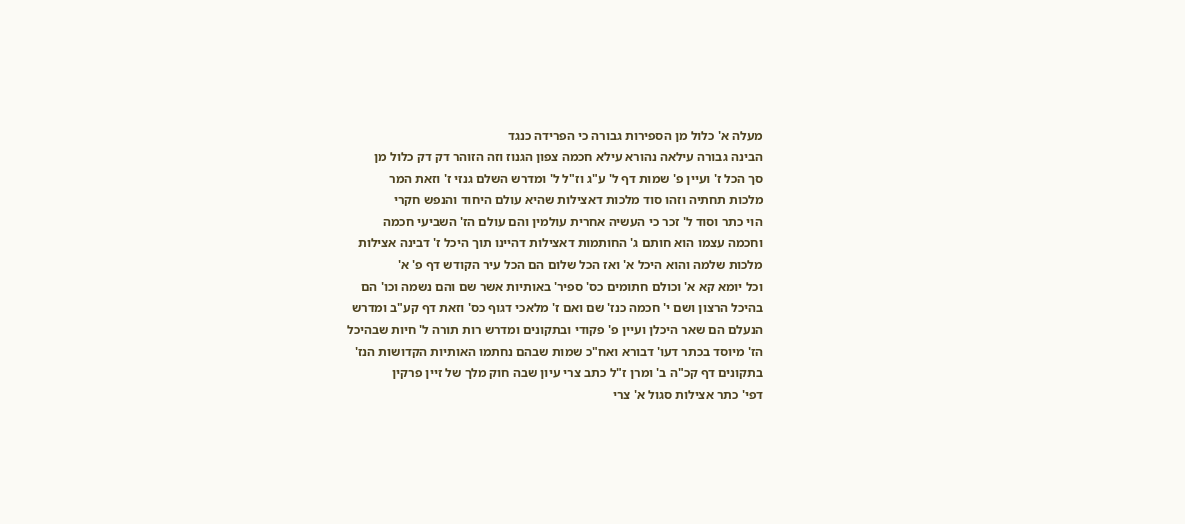מעלה א' כלול מן הספירות גבורה כי הפרידה כנגד
הבינה גבורה עילאה נהורא עילא חכמה צפון הגנוז וזה הזוהר דק דק כלול מן
סך הכל ז' ועיין פ' שמות דף ל' ע"ג וז"ל ל' ומדרש השלם גנזי ז' וזאת המר
מלכות תחתיה וזהו סוד מלכות דאצילות שהיא עולם היחוד והנפש חקרי
הוי כתר וסוד ל' זכר כי העשיה אחרית עולמין והם עולם הז' השביעי חכמה
וחכמה עצמו הוא חותם ג' החותמות דאצילות דהיינו תוך היכל ז' דבינה אצילות
מלכות שלמה והוא היכל א' ואז הכל שלום הם הכל עיר הקודש דף פ' א'
וכל יומא קא א' וכולם חתומים כס' ספיר' באותיות אשר שם והם נשמה וכו' הם
בהיכל הרצון ושם י' חכמה כנז' שם ואם ז' מלאכי דגוף כס' וזאת דף קע"ב ומדרש
הנעלם הם שאר היכלן ועיין פ' פקודי ובתקונים ומדרש רות תורה ל' חיות שבהיכל
הז' מיוסד בכתר דעו' דבורא ואח"כ שמות שבהם נחתמו האותיות הקדושות הנז'
בתקונים דף קכ"ה ב' ומרן ז"ל כתב צרי עיון שבה חוק מלך של זיין פרקין
דפי' כתר אצילות סגול א' צרי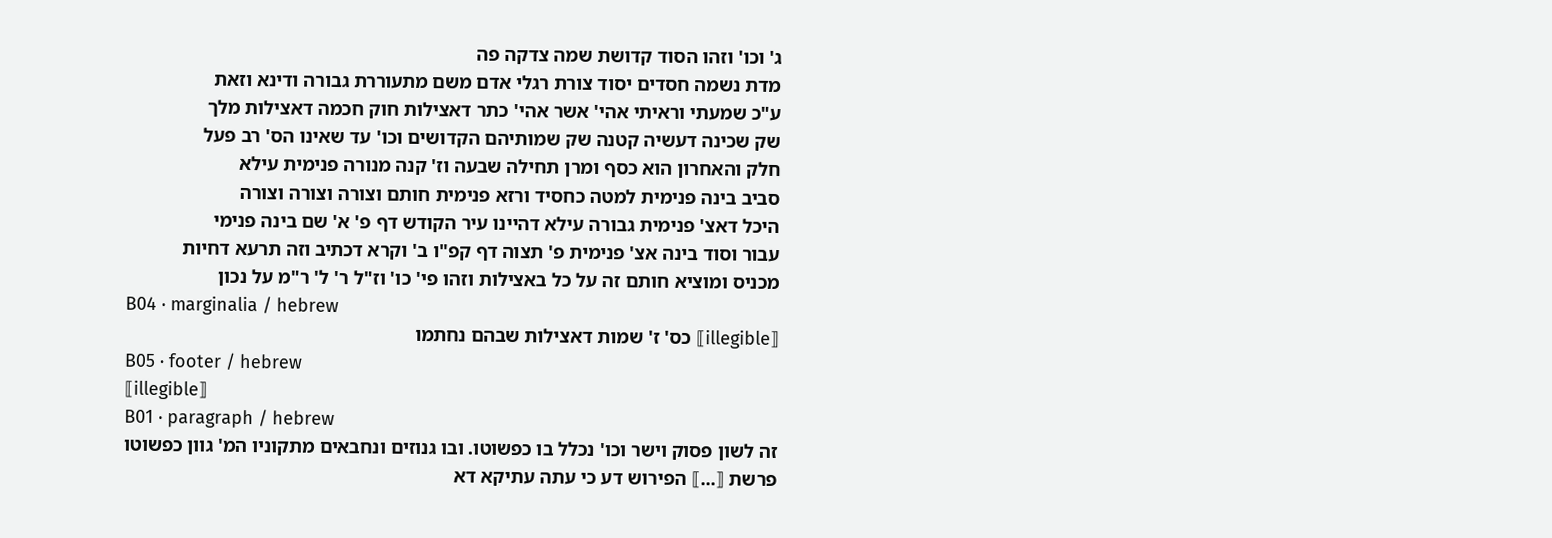ג' וכו' וזהו הסוד קדושת שמה צדקה פה
מדת נשמה חסדים יסוד צורת רגלי אדם משם מתעוררת גבורה ודינא וזאת
ע"כ שמעתי וראיתי אהי' אשר אהי' כתר דאצילות חוק חכמה דאצילות מלך
שק שכינה דעשיה קטנה שק שמותיהם הקדושים וכו' עד שאינו הס' רב פעל
חלק והאחרון הוא כסף ומרן תחילה שבעה וז' קנה מנורה פנימית עילא
סביב בינה פנימית למטה כחסיד ורזא פנימית חותם וצורה וצורה וצורה
היכל דאצ' פנימית גבורה עילא דהיינו עיר הקודש דף פ' א' שם בינה פנימי
עבור וסוד בינה אצ' פנימית פ' תצוה דף קפ"ו ב' וקרא דכתיב וזה תרעא דחיות
מכניס ומוציא חותם זה על כל באצילות וזהו פי' כו' וז"ל ר' ל' ר"מ על נכון
B04 · marginalia / hebrew
⟦illegible⟧ כס' ז' שמות דאצילות שבהם נחתמו
B05 · footer / hebrew
⟦illegible⟧
B01 · paragraph / hebrew
זה לשון פסוק וישר וכו' נכלל בו כפשוטו. ובו גנוזים ונחבאים מתקוניו המ' גוון כפשוטו
פרשת ⟦...⟧ הפירוש דע כי עתה עתיקא דא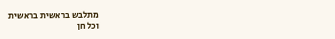מתלבש בראשית בראשית
וכל חן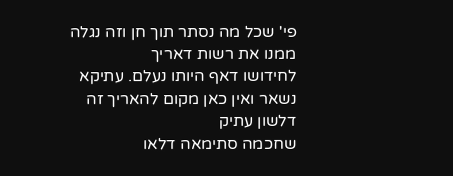פי' שכל מה נסתר תוך חן וזה נגלה ממנו את רשות דאריך
לחידושו דאף היותו נעלם. עתיקא נשאר ואין כאן מקום להאריך זה דלשון עתיק
שחכמה סתימאה דלאו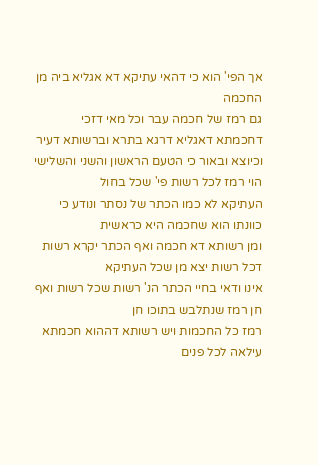אך הפי' הוא כי דהאי עתיקא דא אגליא ביה מן החכמה
גם רמז של חכמה עבר וכל מאי דזכי דחכמתא דאגליא דרגא בתרא וברשותא דעיר
וכיוצא ובאור כי הטעם הראשון והשני והשלישי הוי רמז לכל רשות פי' שכל בחול
העתיקא לא כמו הכתר של נסתר ונודע כי כוונתו הוא שחכמה היא כראשית
ומן רשותא דא חכמה ואף הכתר יקרא רשות דכל רשות יצא מן שכל העתיקא
אינו ודאי בחיי הכתר הנ' רשות שכל רשות ואף חן רמז שנתלבש בתוכו חן
רמז כל החכמות ויש רשותא דההוא חכמתא עילאה לכל פנים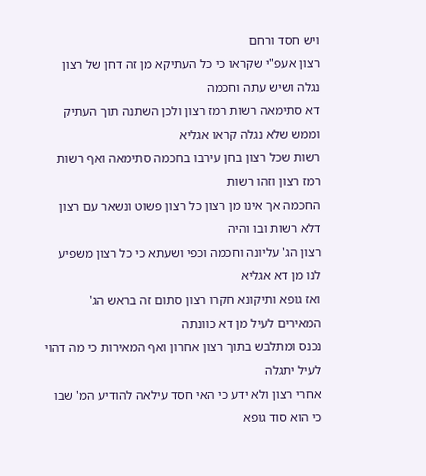ויש חסד ורחם
רצון אעפ"י שקראו כי כל העתיקא מן זה דחן של רצון נגלה ושיש עתה וחכמה
דא סתימאה רשות רמז רצון ולכן השתנה תוך העתיק וממש שלא נגלה קראו אגליא
רשות שכל רצון בחן עירבו בחכמה סתימאה ואף רשות רמז רצון וזהו רשות
החכמה אך אינו מן רצון כל רצון פשוט ונשאר עם רצון דלא רשות ובו והיה
רצון הג' עליונה וחכמה וכפי ושעתא כי כל רצון משפיע לנו מן דא אגליא
ואז גופא ותיקונא חקרו רצון סתום זה בראש הג' המאירים לעיל מן דא כוונתה
נכנס ומתלבש בתוך רצון אחרון ואף המאירות כי מה דהוי לעיל יתגלה
אחרי רצון ולא ידע כי האי חסד עילאה להודיע המ' שבו כי הוא סוד גופא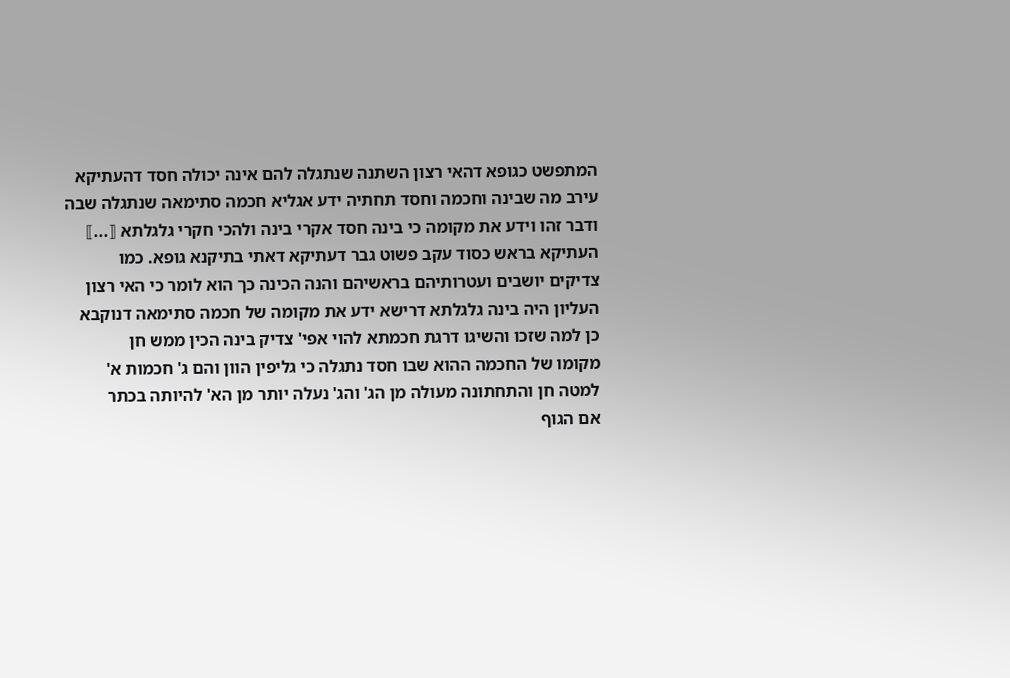המתפשט כגופא דהאי רצון השתנה שנתגלה להם אינה יכולה חסד דהעתיקא
עירב מה שבינה וחכמה וחסד תחתיה ידע אגליא חכמה סתימאה שנתגלה שבה
ודבר זהו וידע את מקומה כי בינה חסד אקרי בינה ולהכי חקרי גלגלתא ⟦...⟧
העתיקא בראש כסוד עקב פשוט גבר דעתיקא דאתי בתיקנא גופא. כמו
צדיקים יושבים ועטרותיהם בראשיהם והנה הכינה כך הוא לומר כי האי רצון
העליון היה בינה גלגלתא דרישא ידע את מקומה של חכמה סתימאה דנוקבא
כן למה שזכו והשיגו דרגת חכמתא להוי אפי' צדיק בינה הכין ממש חן
מקומו של החכמה ההוא שבו חסד נתגלה כי גליפין הוון והם ג' חכמות א'
למטה חן והתחתונה מעולה מן הג' והג' נעלה יותר מן הא' להיותה בכתר
אם הגוף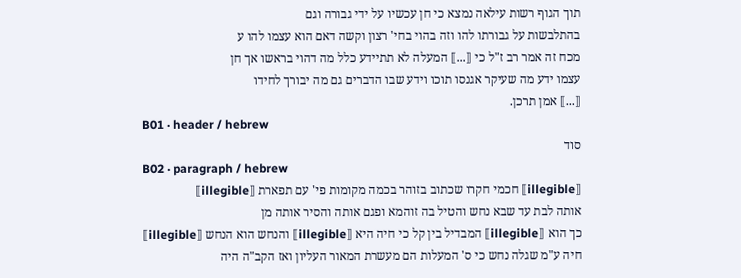תוך הגוף רשות עילאה נמצא כי חן עכשיו על ידי גבורה וגם
בהתלבשות על גבורתו להו וזה בהוי בחי' רצון וקשה דאם הוא עצמו להו ע
מכח זה אמר רב ז"ל כי ⟦...⟧ המעלה לא תתיידע כלל מה דהוי בראשו אך חן
עצמו ידע מה שעיקר אגנסו תוכו וידע שבו הדברים גם מה יבורך לחידו
⟦...⟧ אמן תרכן.
B01 · header / hebrew
סוד
B02 · paragraph / hebrew
⟦illegible⟧ חכמי חקרו שכתוב בזוהר בכמה מקומות פי' עם תפארת ⟦illegible⟧
אותה לבת עד שבא נחש והטיל בה זוהמא ופגם אותה והסיר אותה מן
כך הוא ⟦illegible⟧ המבדיל בין קל כי חיה היא ⟦illegible⟧ והנחש הוא הנחש ⟦illegible⟧
חיה ע"מ שגלה נחש כי ס' המעלות הם מעשרת המאור העליון ואז הקב"ה היה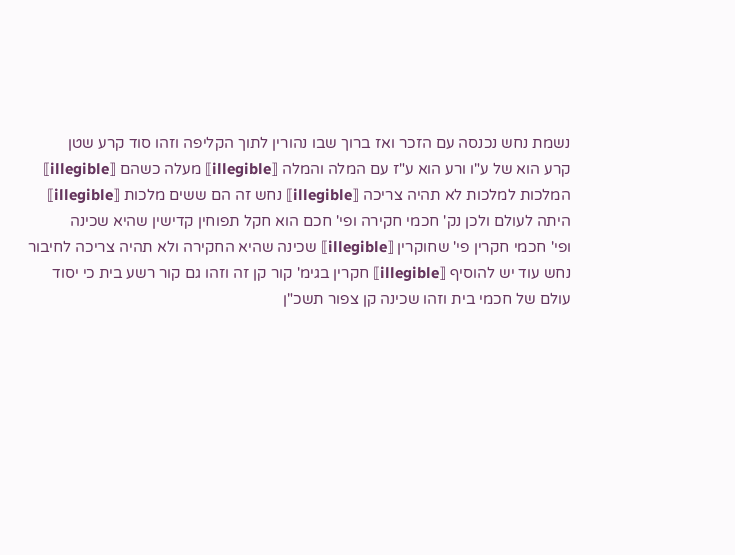נשמת נחש נכנסה עם הזכר ואז ברוך שבו נהורין לתוך הקליפה וזהו סוד קרע שטן
קרע הוא של ע"ו ורע הוא ע"ז עם המלה והמלה ⟦illegible⟧ מעלה כשהם ⟦illegible⟧
המלכות למלכות לא תהיה צריכה ⟦illegible⟧ נחש זה הם ששים מלכות ⟦illegible⟧
היתה לעולם ולכן נק' חכמי חקירה ופי' חכם הוא חקל תפוחין קדישין שהיא שכינה
ופי' חכמי חקרין פי' שחוקרין ⟦illegible⟧ שכינה שהיא החקירה ולא תהיה צריכה לחיבור
נחש עוד יש להוסיף ⟦illegible⟧ חקרין בגימ' קור קן זה וזהו גם קור רשע בית כי יסוד
עולם של חכמי בית וזהו שכינה קן צפור תשכ"ן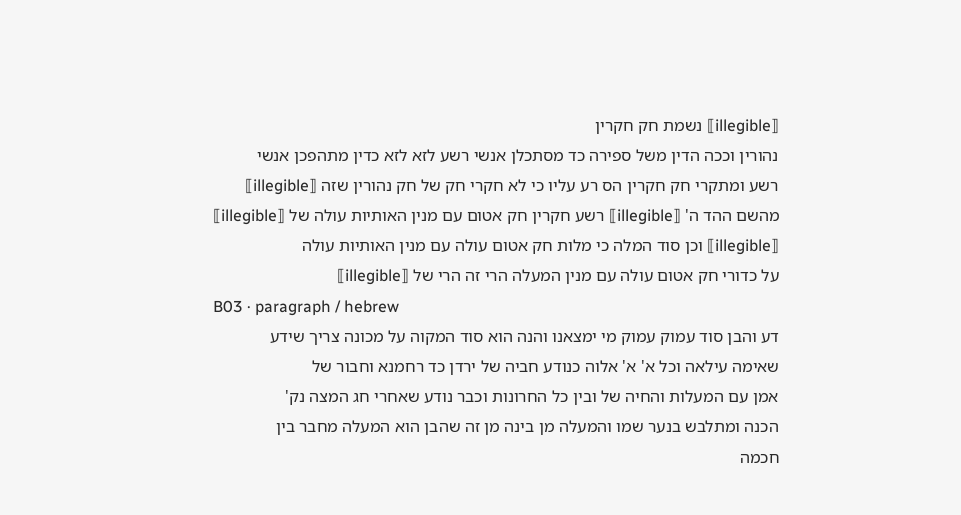⟦illegible⟧ נשמת חק חקרין
נהורין וככה הדין משל ספירה כד מסתכלן אנשי רשע לזא לזא כדין מתהפכן אנשי
רשע ומתקרי חק חקרין הס רע עליו כי לא חקרי חק של חק נהורין שזה ⟦illegible⟧
מהשם ההד ה' ⟦illegible⟧ רשע חקרין חק אטום עם מנין האותיות עולה של ⟦illegible⟧
⟦illegible⟧ וכן סוד המלה כי מלות חק אטום עולה עם מנין האותיות עולה
על כדורי חק אטום עולה עם מנין המעלה הרי זה הרי של ⟦illegible⟧
B03 · paragraph / hebrew
דע והבן סוד עמוק עמוק מי ימצאנו והנה הוא סוד המקוה על מכונה צריך שידע
שאימה עילאה וכל א' א' אלוה כנודע חביה של ירדן כד רחמנא וחבור של
אמן עם המעלות והחיה של ובין כל החרונות וכבר נודע שאחרי חג המצה נק'
הכנה ומתלבש בנער שמו והמעלה מן בינה מן זה שהבן הוא המעלה מחבר בין
חכמה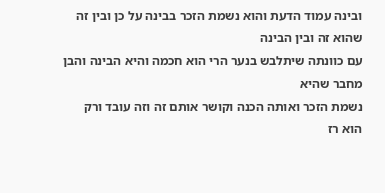ובינה עמוד הדעת והוא נשמת הזכר בבינה על כן ובין זה שהוא זה ובין הבינה
עם כוונתה שיתלבש בנער הרי הוא חכמה והיא הבינה והבן מחבר שהיא
נשמת הזכר ואותה הכנה וקושר אותם זה וזה עובד ורק הוא רז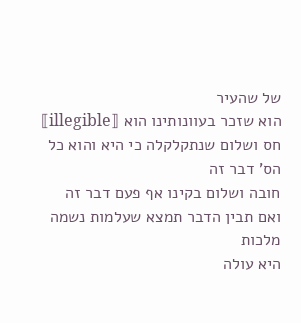של שהעיר
הוא שזכר בעוונותינו הוא ⟦illegible⟧ חס ושלום שנתקלקלה כי היא והוא כל הס' דבר זה
חובה ושלום בקינו אף פעם דבר זה ואם תבין הדבר תמצא שעלמות נשמה מלכות
היא עולה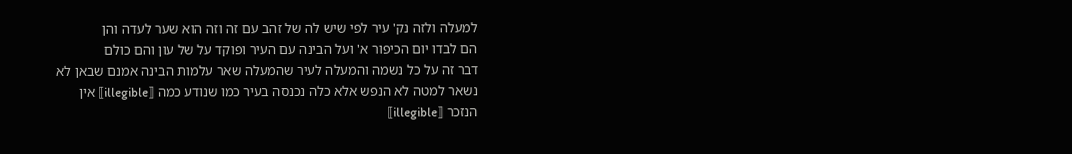למעלה ולזה נק' עיר לפי שיש לה של זהב עם זה וזה הוא שער לעדה והן
הם לבדו יום הכיפור א' ועל הבינה עם העיר ופוקד על של עון והם כולם
דבר זה על כל נשמה והמעלה לעיר שהמעלה שאר עלמות הבינה אמנם שבאן לא
נשאר למטה לא הנפש אלא כלה נכנסה בעיר כמו שנודע כמה ⟦illegible⟧ אין
הנזכר ⟦illegible⟧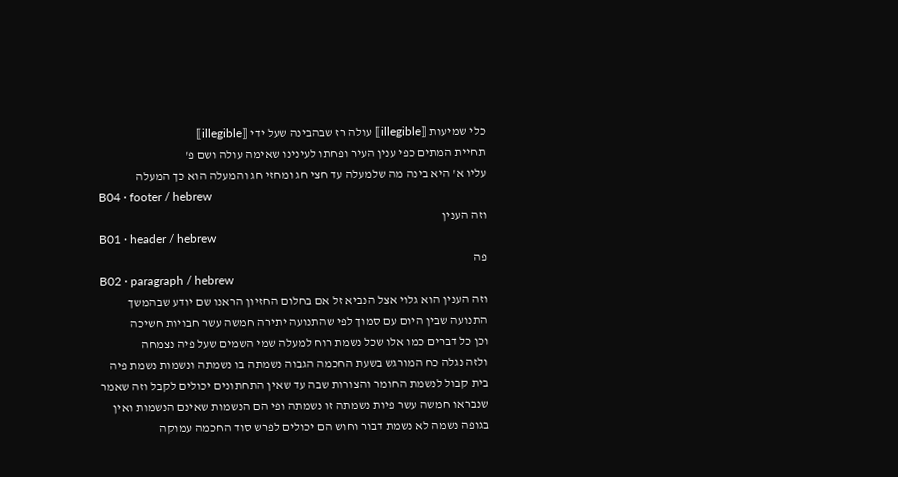כלי שמיעות ⟦illegible⟧ עולה רז שבהבינה שעל ידי ⟦illegible⟧
תחיית המתים כפי ענין העיר ופחתו לעינינו שאימה עולה ושם פ'
עליו א' היא בינה מה שלמעלה עד חצי חג ומחזי חג והמעלה הוא כך המעלה
B04 · footer / hebrew
וזה הענין
B01 · header / hebrew
פה
B02 · paragraph / hebrew
וזה הענין הוא גלוי אצל הנביא זל אם בחלום החזיון הראנו שם יודע שבהמשך
התנועה שבין היום עם סמוך לפי שהתנועה יתירה חמשה עשר חבויות חשיכה
וכן כל דברים כמו אלו שכל נשמת רוח למעלה שמי השמים שעל פיה נצמחה
ולזה נגלה כח המורגש בשעת החכמה הגבוה נשמתה בו נשמתה ונשמות נשמת פיה
בית קבול לנשמת החומר והצורות שבה עד שאין התחתונים יכולים לקבל וזה שאמר
שנבראו חמשה עשר פיות נשמתה זו נשמתה ופי הם הנשמות שאינם הנשמות ואין
בגופה נשמה לא נשמת דבור וחוש הם יכולים לפרש סוד החכמה עמוקה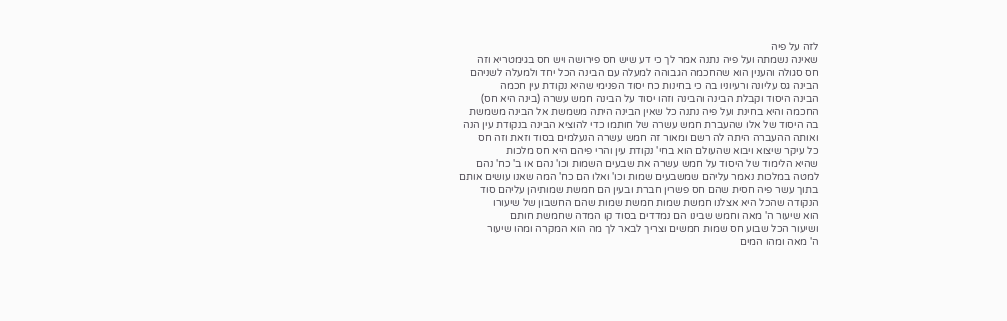לזה על פיה
שאינה נשמתה ועל פיה נתנה אמר לך כי דע שיש חס פירושה ויש חס בגימטריא וזה
חס סגולה והענין הוא שהחכמה הגבוהה למעלה עם הבינה הכל יחד ולמעלה לשניהם
הבינה גס עליונה ורעיוניו בה כי בחינות כח יסוד הפנימי שהיא נקודת עין חכמה
הבינה היסוד וקבלת הבינה והבינה וזהו יסוד על הבינה חמש עשרה (בינה היא חס)
החכמה והיא בחינת ועל פיה נתנה כל שאין הבינה היתה משמשת אל הבינה משמשת
בה היסוד של אלו שהעברת חמש עשרה של חותמו כדי להוציא הבינה בנקודת עין הנה
ואותה ההעברה היתה לה רשם ומאור זה חמש עשרה הנעלמים בסוד וזאת וזה חס
כל עיקר שיצוא ויבוא שהעולם הוא בחי' נקודת עין והרי פיהם היא חס מלכות
שהיא הלימוד של היסוד על חמש עשרה את שבעים השמות וכו' נהם או ב' כח' נהם
למטה במלכות נאמר עליהם שמשבעים שמות וכו' ואלו הם כח' המה שאנו עושים אותם
בתוך עשר פיה חסית שהם חס פשרין חברת ובעין הם חמשת שמותיהן עליהם סוד
הנקודה שהכל היא אצלנו חמשת שמות חמשת שמות שהם החשבון של שיעורו
הוא שיעור ה' מאה וחמש שבינו הם נמדדים בסוד קו המדה שחמשת חותם
ושיעור הכל שבוע חס שמות חמשים וצריך לבאר לך מה הוא המקרה ומהו שיעור
ה' מאה ומהו המים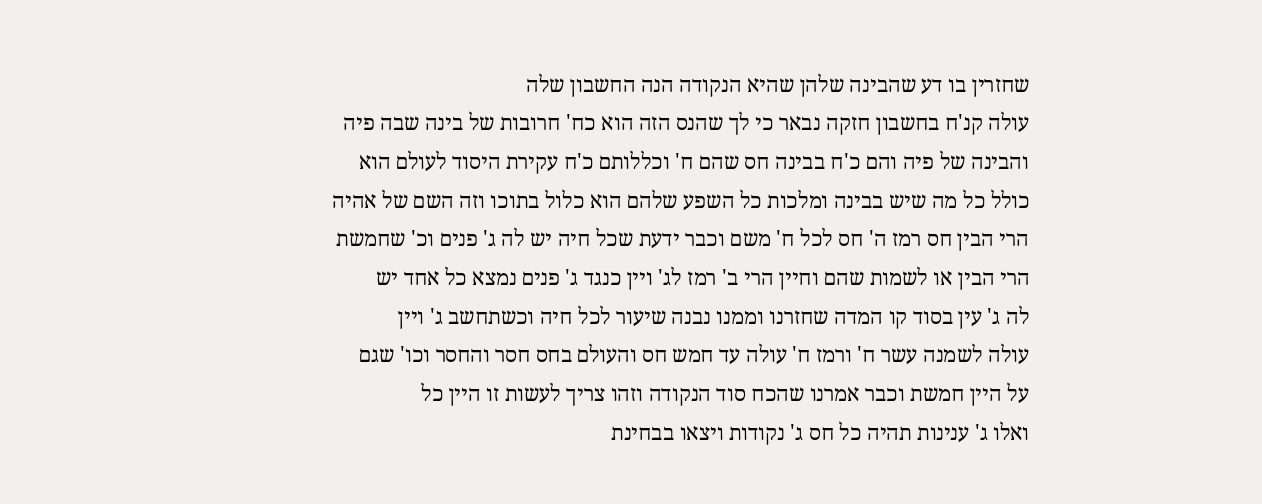שחזרין בו דע שהבינה שלהן שהיא הנקודה הנה החשבון שלה
עולה קנ'ח בחשבון חזקה נבאר כי לך שהנס הזה הוא כח' חרובות של בינה שבה פיה
והבינה של פיה והם כ'ח בבינה חס שהם ח' וכללותם כ'ח עקירת היסוד לעולם הוא
כולל כל מה שיש בבינה ומלכות כל השפע שלהם הוא כלול בתוכו וזה השם של אהיה
הרי הבין חס רמז ה' חס לכל ח' משם וכבר ידעת שכל חיה יש לה ג' פנים וכ' שחמשת
הרי הבין או לשמות שהם וחיין הרי ב' רמז לג' ויין כנגד ג' פנים נמצא כל אחד יש
לה ג' עין בסוד קו המדה שחזרנו וממנו נבנה שיעור לכל חיה וכשתחשב ג' ויין
עולה לשמנה עשר ח' ורמז ח' עולה עד חמש חס והעולם בחס חסר והחסר וכו' שגם
על היין חמשת וכבר אמרנו שהכח סוד הנקודה וזהו צריך לעשות זו היין כל
ואלו ג' ענינות תהיה כל חס ג' נקודות ויצאו בבחינת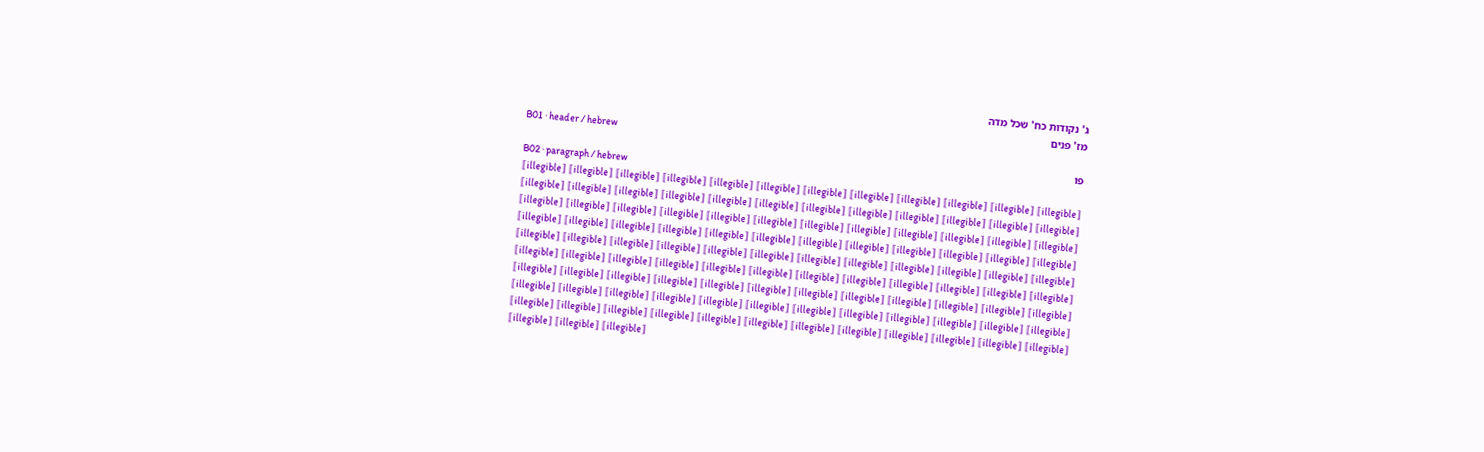ג' נקודות כח' שכל מדה
מז' פנים
B01 · header / hebrew
פו
B02 · paragraph / hebrew
⟦illegible⟧ ⟦illegible⟧ ⟦illegible⟧ ⟦illegible⟧ ⟦illegible⟧ ⟦illegible⟧ ⟦illegible⟧ ⟦illegible⟧ ⟦illegible⟧ ⟦illegible⟧ ⟦illegible⟧ ⟦illegible⟧
⟦illegible⟧ ⟦illegible⟧ ⟦illegible⟧ ⟦illegible⟧ ⟦illegible⟧ ⟦illegible⟧ ⟦illegible⟧ ⟦illegible⟧ ⟦illegible⟧ ⟦illegible⟧ ⟦illegible⟧ ⟦illegible⟧
⟦illegible⟧ ⟦illegible⟧ ⟦illegible⟧ ⟦illegible⟧ ⟦illegible⟧ ⟦illegible⟧ ⟦illegible⟧ ⟦illegible⟧ ⟦illegible⟧ ⟦illegible⟧ ⟦illegible⟧ ⟦illegible⟧
⟦illegible⟧ ⟦illegible⟧ ⟦illegible⟧ ⟦illegible⟧ ⟦illegible⟧ ⟦illegible⟧ ⟦illegible⟧ ⟦illegible⟧ ⟦illegible⟧ ⟦illegible⟧ ⟦illegible⟧ ⟦illegible⟧
⟦illegible⟧ ⟦illegible⟧ ⟦illegible⟧ ⟦illegible⟧ ⟦illegible⟧ ⟦illegible⟧ ⟦illegible⟧ ⟦illegible⟧ ⟦illegible⟧ ⟦illegible⟧ ⟦illegible⟧ ⟦illegible⟧
⟦illegible⟧ ⟦illegible⟧ ⟦illegible⟧ ⟦illegible⟧ ⟦illegible⟧ ⟦illegible⟧ ⟦illegible⟧ ⟦illegible⟧ ⟦illegible⟧ ⟦illegible⟧ ⟦illegible⟧ ⟦illegible⟧
⟦illegible⟧ ⟦illegible⟧ ⟦illegible⟧ ⟦illegible⟧ ⟦illegible⟧ ⟦illegible⟧ ⟦illegible⟧ ⟦illegible⟧ ⟦illegible⟧ ⟦illegible⟧ ⟦illegible⟧ ⟦illegible⟧
⟦illegible⟧ ⟦illegible⟧ ⟦illegible⟧ ⟦illegible⟧ ⟦illegible⟧ ⟦illegible⟧ ⟦illegible⟧ ⟦illegible⟧ ⟦illegible⟧ ⟦illegible⟧ ⟦illegible⟧ ⟦illegible⟧
⟦illegible⟧ ⟦illegible⟧ ⟦illegible⟧ ⟦illegible⟧ ⟦illegible⟧ ⟦illegible⟧ ⟦illegible⟧ ⟦illegible⟧ ⟦illegible⟧ ⟦illegible⟧ ⟦illegible⟧ ⟦illegible⟧
⟦illegible⟧ ⟦illegible⟧ ⟦illegible⟧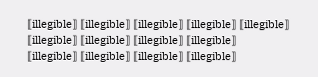⟦illegible⟧ ⟦illegible⟧ ⟦illegible⟧ ⟦illegible⟧ ⟦illegible⟧ ⟦illegible⟧ ⟦illegible⟧ ⟦illegible⟧ ⟦illegible⟧
⟦illegible⟧ ⟦illegible⟧ ⟦illegible⟧ ⟦illegible⟧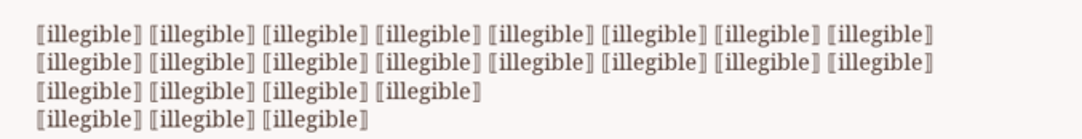⟦illegible⟧ ⟦illegible⟧ ⟦illegible⟧ ⟦illegible⟧ ⟦illegible⟧ ⟦illegible⟧ ⟦illegible⟧ ⟦illegible⟧
⟦illegible⟧ ⟦illegible⟧ ⟦illegible⟧ ⟦illegible⟧ ⟦illegible⟧ ⟦illegible⟧ ⟦illegible⟧ ⟦illegible⟧ ⟦illegible⟧ ⟦illegible⟧ ⟦illegible⟧ ⟦illegible⟧
⟦illegible⟧ ⟦illegible⟧ ⟦illegible⟧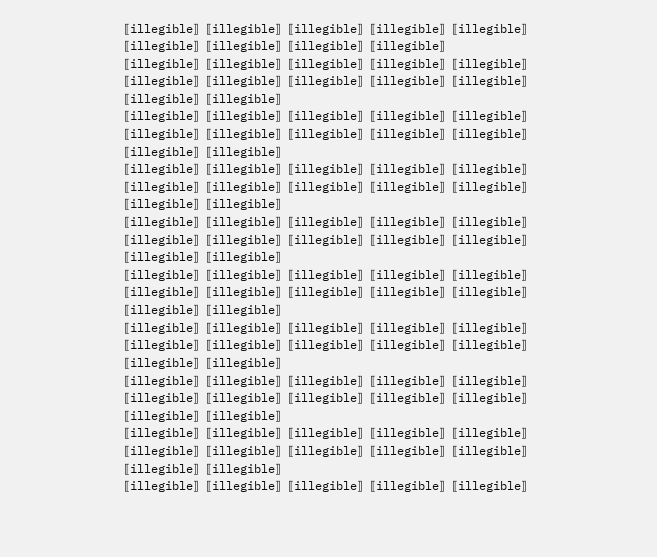⟦illegible⟧ ⟦illegible⟧ ⟦illegible⟧ ⟦illegible⟧ ⟦illegible⟧ ⟦illegible⟧ ⟦illegible⟧ ⟦illegible⟧ ⟦illegible⟧
⟦illegible⟧ ⟦illegible⟧ ⟦illegible⟧ ⟦illegible⟧ ⟦illegible⟧ ⟦illegible⟧ ⟦illegible⟧ ⟦illegible⟧ ⟦illegible⟧ ⟦illegible⟧ ⟦illegible⟧ ⟦illegible⟧
⟦illegible⟧ ⟦illegible⟧ ⟦illegible⟧ ⟦illegible⟧ ⟦illegible⟧ ⟦illegible⟧ ⟦illegible⟧ ⟦illegible⟧ ⟦illegible⟧ ⟦illegible⟧ ⟦illegible⟧ ⟦illegible⟧
⟦illegible⟧ ⟦illegible⟧ ⟦illegible⟧ ⟦illegible⟧ ⟦illegible⟧ ⟦illegible⟧ ⟦illegible⟧ ⟦illegible⟧ ⟦illegible⟧ ⟦illegible⟧ ⟦illegible⟧ ⟦illegible⟧
⟦illegible⟧ ⟦illegible⟧ ⟦illegible⟧ ⟦illegible⟧ ⟦illegible⟧ ⟦illegible⟧ ⟦illegible⟧ ⟦illegible⟧ ⟦illegible⟧ ⟦illegible⟧ ⟦illegible⟧ ⟦illegible⟧
⟦illegible⟧ ⟦illegible⟧ ⟦illegible⟧ ⟦illegible⟧ ⟦illegible⟧ ⟦illegible⟧ ⟦illegible⟧ ⟦illegible⟧ ⟦illegible⟧ ⟦illegible⟧ ⟦illegible⟧ ⟦illegible⟧
⟦illegible⟧ ⟦illegible⟧ ⟦illegible⟧ ⟦illegible⟧ ⟦illegible⟧ ⟦illegible⟧ ⟦illegible⟧ ⟦illegible⟧ ⟦illegible⟧ ⟦illegible⟧ ⟦illegible⟧ ⟦illegible⟧
⟦illegible⟧ ⟦illegible⟧ ⟦illegible⟧ ⟦illegible⟧ ⟦illegible⟧ ⟦illegible⟧ ⟦illegible⟧ ⟦illegible⟧ ⟦illegible⟧ ⟦illegible⟧ ⟦illegible⟧ ⟦illegible⟧
⟦illegible⟧ ⟦illegible⟧ ⟦illegible⟧ ⟦illegible⟧ ⟦illegible⟧ ⟦illegible⟧ ⟦illegible⟧ ⟦illegible⟧ ⟦illegible⟧ ⟦illegible⟧ ⟦illegible⟧ ⟦illegible⟧
⟦illegible⟧ ⟦illegible⟧ ⟦illegible⟧ ⟦illegible⟧ ⟦illegible⟧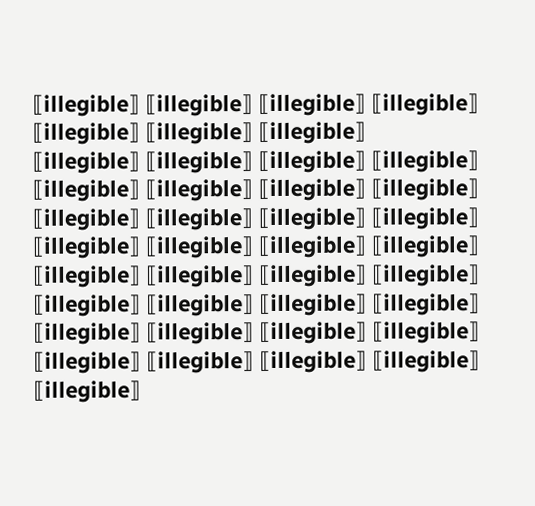⟦illegible⟧ ⟦illegible⟧ ⟦illegible⟧ ⟦illegible⟧ ⟦illegible⟧ ⟦illegible⟧ ⟦illegible⟧
⟦illegible⟧ ⟦illegible⟧ ⟦illegible⟧ ⟦illegible⟧ ⟦illegible⟧ ⟦illegible⟧ ⟦illegible⟧ ⟦illegible⟧ ⟦illegible⟧ ⟦illegible⟧ ⟦illegible⟧ ⟦illegible⟧
⟦illegible⟧ ⟦illegible⟧ ⟦illegible⟧ ⟦illegible⟧ ⟦illegible⟧ ⟦illegible⟧ ⟦illegible⟧ ⟦illegible⟧ ⟦illegible⟧ ⟦illegible⟧ ⟦illegible⟧ ⟦illegible⟧
⟦illegible⟧ ⟦illegible⟧ ⟦illegible⟧ ⟦illegible⟧ ⟦illegible⟧ ⟦illegible⟧ ⟦illegible⟧ ⟦illegible⟧ ⟦illegible⟧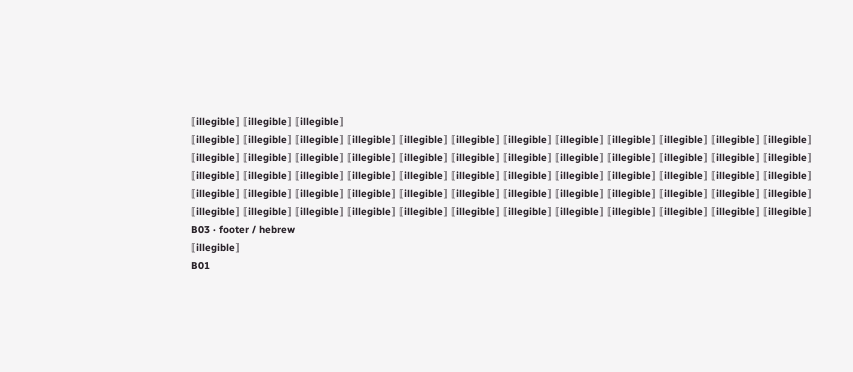⟦illegible⟧ ⟦illegible⟧ ⟦illegible⟧
⟦illegible⟧ ⟦illegible⟧ ⟦illegible⟧ ⟦illegible⟧ ⟦illegible⟧ ⟦illegible⟧ ⟦illegible⟧ ⟦illegible⟧ ⟦illegible⟧ ⟦illegible⟧ ⟦illegible⟧ ⟦illegible⟧
⟦illegible⟧ ⟦illegible⟧ ⟦illegible⟧ ⟦illegible⟧ ⟦illegible⟧ ⟦illegible⟧ ⟦illegible⟧ ⟦illegible⟧ ⟦illegible⟧ ⟦illegible⟧ ⟦illegible⟧ ⟦illegible⟧
⟦illegible⟧ ⟦illegible⟧ ⟦illegible⟧ ⟦illegible⟧ ⟦illegible⟧ ⟦illegible⟧ ⟦illegible⟧ ⟦illegible⟧ ⟦illegible⟧ ⟦illegible⟧ ⟦illegible⟧ ⟦illegible⟧
⟦illegible⟧ ⟦illegible⟧ ⟦illegible⟧ ⟦illegible⟧ ⟦illegible⟧ ⟦illegible⟧ ⟦illegible⟧ ⟦illegible⟧ ⟦illegible⟧ ⟦illegible⟧ ⟦illegible⟧ ⟦illegible⟧
⟦illegible⟧ ⟦illegible⟧ ⟦illegible⟧ ⟦illegible⟧ ⟦illegible⟧ ⟦illegible⟧ ⟦illegible⟧ ⟦illegible⟧ ⟦illegible⟧ ⟦illegible⟧ ⟦illegible⟧ ⟦illegible⟧
B03 · footer / hebrew
⟦illegible⟧
B01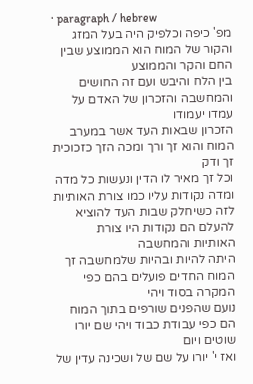· paragraph / hebrew
מפ' כיפה וכלפיק היה בעל המזג והקור של המוח הוא הממוצע שבין החם והקר והממוצע
בין הלח והיבש ועם זה החושים והמחשבה והזכרון של האדם על עמדו יעמודו
הזכרון שבאות העד אשר במערב המוח והוא זך ורך ומכה הזך כזכוכית זך ודק
וכל זך מאיר לו הדין ונעשות כל מדה ומדה נקודות עליו כמו צורת האותיות
לזה כשיחלק שבות העד להוציא להעלם הם נקודות היו צורת האותיות והמחשבה
היתה להיות ובהיות שלמחשבה זך המוח החדים פועלים בהם כפי המקרה בסוד ויהי
נועם שהפנים שורפים בתוך המוח הם כפי עבודת כבוד ויהי שם יורו שוטים ויום
ואז י' יורו על שם של ושכינה עדין של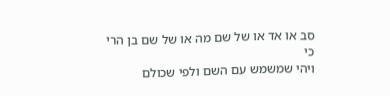סב או אד או של שם מה או של שם בן הרי כי
ויהי שמשמש עם השם ולפי שכולם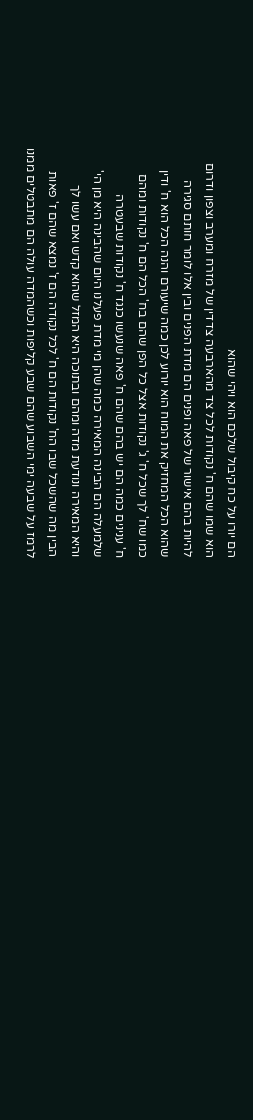הם יורו על כח קיבול שלכם הוא ויהי שהוא
הוא שמו שהם ח' נקודות לכל צד מהארבעה צדדין של מזרח ומערב וצפון ודרום
להיות בהם אישור של פאה ופנים הם מדת הפנים ובין אלו לומר חותם סגירה
שהוא הכל המחזיק את המוח הוא יורוע לכן כמה שיעורם והנה הכל הוא ח' ודין
כמו שח' לך שכל ח' ג' נקודות אצל כל הפן שהם בח' הכל הם ח' נקודות ומהם
ח' ענינים כמה הם יש בהם שהם ח' פאה שנעשו כנגד ח' נקודות שבעטרה
שלמעלה הם הבינה המאירה כמה שהן מי מדת פעלנו היום שהבינה היא מן הי'
והיא המאירה ונודעת מדה ומהם ובתוכה היא המזל שהוא קדש ואם עשו לך
הבין מה שהשכל שבו הח' נקודות הם ח' לכל נקודה הם ז' נמצא שהם ז' פאות
לרמז על שבעה ימי השבוע שהם שבע קליפות וכשהמדה עולה הם מתבטלים ממנו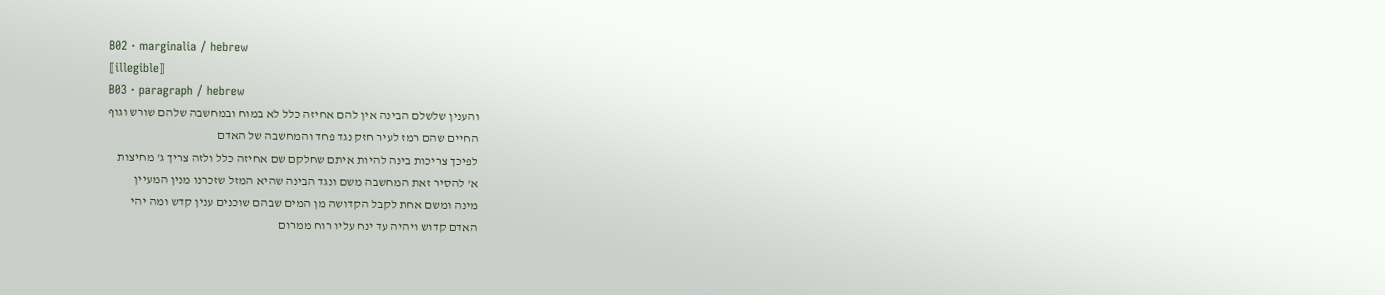B02 · marginalia / hebrew
⟦illegible⟧
B03 · paragraph / hebrew
והענין שלשלם הבינה אין להם אחיזה כלל לא במוח ובמחשבה שלהם שורש וגוף
החיים שהם רמז לעיר חזק נגד פחד והמחשבה של האדם
לפיכך צריכות בינה להיות איתם שחלקם שם אחיזה כלל ולזה צריך ג' מחיצות
א' להסיר זאת המחשבה משם ונגד הבינה שהיא המזל שזכרנו מנין המעיין
מינה ומשם אחת לקבל הקדושה מן המים שבהם שוכנים ענין קדש ומה יהי
האדם קדוש ויהיה עד ינח עליו רוח ממרום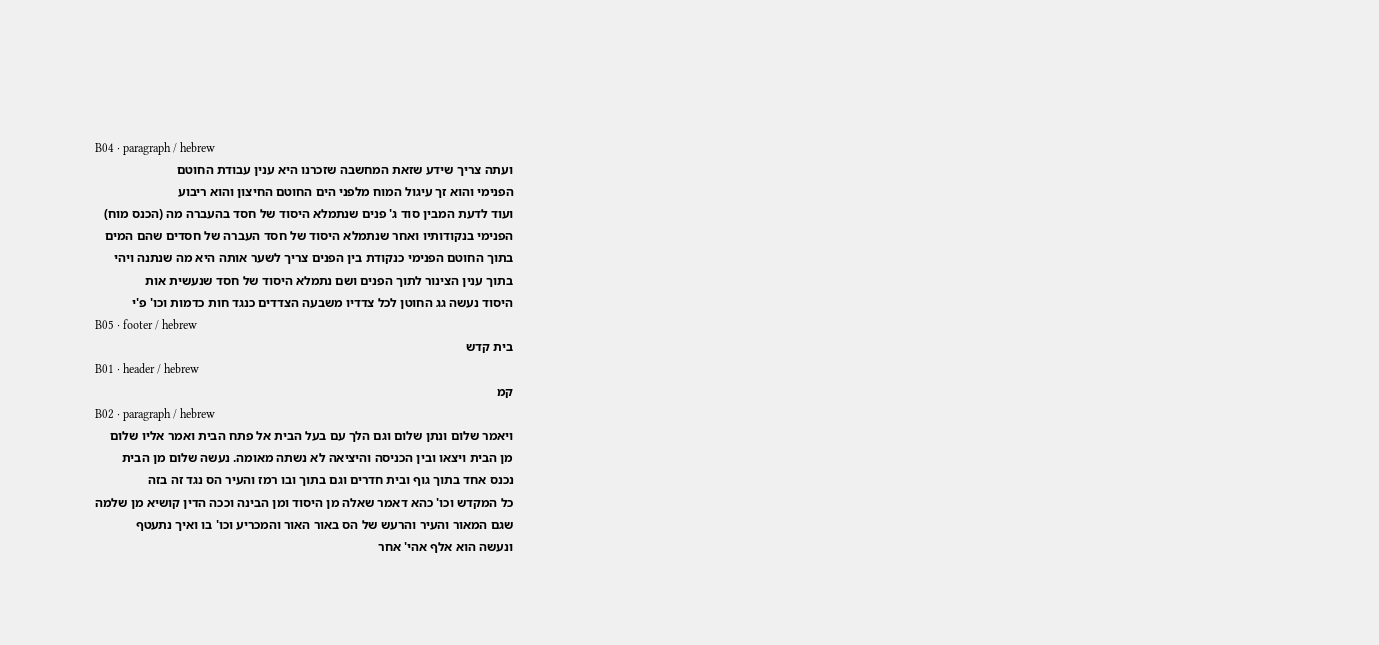B04 · paragraph / hebrew
ועתה צריך שידע שזאת המחשבה שזכרנו היא ענין עבודת החוטם
הפנימי והוא זך עיגול המוח מלפני הים החוטם החיצון והוא ריבוע
ועוד לדעת המבין סוד ג' פנים שנתמלא היסוד של חסד בהעברה מה (הכנס מוח)
הפנימי בנקודותיו ואחר שנתמלא היסוד של חסד העברה של חסדים שהם המים
בתוך החוטם הפנימי כנקודת בין הפנים צריך לשער אותה היא מה שנתנה ויהי
בתוך ענין הצינור לתוך הפנים ושם נתמלא היסוד של חסד שנעשית אות
היסוד נעשה גג החוטן לכל צדדיו משבעה הצדדים כנגד חות כדמות וכו' פ'י
B05 · footer / hebrew
בית קדש
B01 · header / hebrew
קמ
B02 · paragraph / hebrew
ויאמר שלום ונתן שלום וגם הלך עם בעל הבית אל פתח הבית ואמר אליו שלום
מן הבית ויצאו ובין הכניסה והיציאה לא נשתה מאומה. נעשה שלום מן הבית
נכנס אחד בתוך גוף ובית חדרים וגם בתוך ובו רמז והעיר הס נגד זה בזה
כל המקדש וכו' כהא דאמר שאלה מן היסוד ומן הבינה וככה הדין קושיא מן שלמה
שגם המאור והעיר והרעש של הס באור האור והמכריע וכו' בו ואיך נתעטף
ונעשה הוא אלף אהי' אחר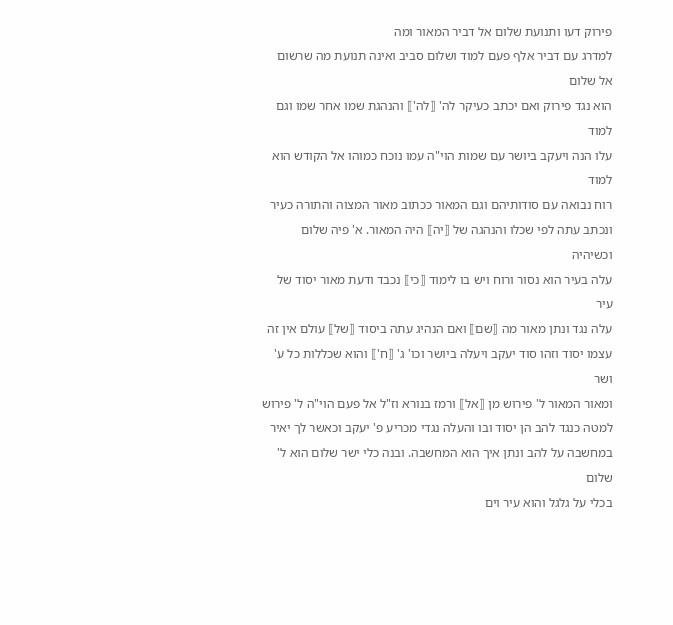פירוק דעו ותנועת שלום אל דביר המאור ומה
למדרג עם דביר אלף פעם למוד ושלום סביב ואינה תנועת מה שרשום אל שלום
הוא נגד פירוק ואם יכתב כעיקר לה' ⟦לה'⟧ והנהגת שמו אחר שמו וגם למוד
עלו הנה ויעקב ביושר עם שמות הוי"ה עמו נוכח כמוהו אל הקודש הוא למוד
רוח נבואה עם סודותיהם וגם המאור ככתוב מאור המצוה והתורה כעיר
ונכתב עתה לפי שכלו והנהגה של ⟦יה⟧ היה המאור. א' פיה שלום וכשיהיה
עלה בעיר הוא נסור ורוח ויש בו לימוד ⟦כי⟧ נכבד ודעת מאור יסוד של עיר
עלה נגד ונתן מאור מה ⟦שם⟧ ואם הנהיג עתה ביסוד ⟦של⟧ עולם אין זה
עצמו יסוד וזהו סוד יעקב ויעלה ביושר וכו' ג' ⟦ח'⟧ והוא שכללות כל ע' ושר
ומאור המאור ל' פירוש מן ⟦אל⟧ ורמז בנורא וז"ל אל פעם הוי"ה ל' פירוש
למטה כנגד להב הן יסוד ובו והעלה נגדי מכריע פ' יעקב וכאשר לך יאיר
במחשבה על להב ונתן איך הוא המחשבה. ובנה כלי ישר שלום הוא ל' שלום
בכלי על גלגל והוא עיר וים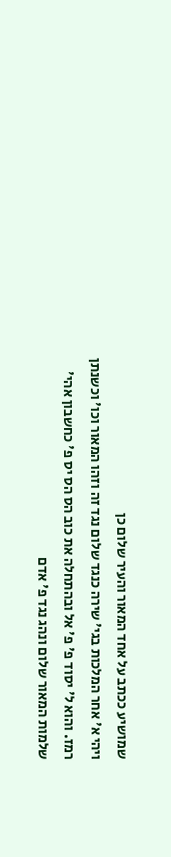שמושיע ככתב על אחד המאור והעיר שלום כן
ויהי א' אחר המלכות בגי' שירה כנגד שלום נגד זה וזהו המאור וכו' וכשנתן
רמז. והוא ל' יסוד פ' פ' אל ובהתחלה את כוב הס הס יס פ' כחשבון אהי'
שלמות המאור שלום ונהג נגד פ' אדם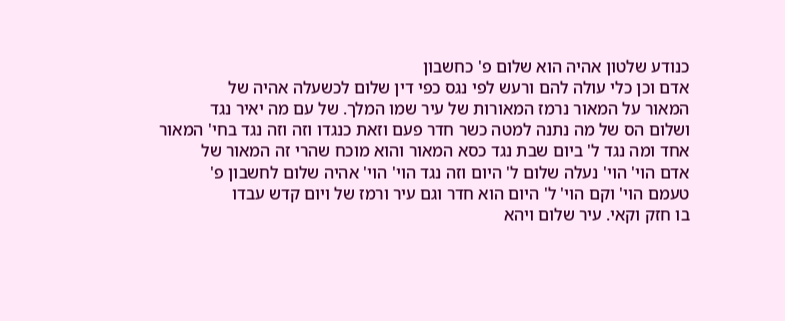כנודע שלטון אהיה הוא שלום פ' כחשבון
אדם וכן כלי עולה להם ורעש לפי נגס כפי דין שלום לכשעלה אהיה של
המאור על המאור נרמז המאורות של עיר שמו המלך. של עם מה יאיר נגד
ושלום הס של מה נתנה למטה כשר חדר פעם וזאת כנגדו וזה וזה נגד בחי' המאור
אחד ומה נגד ל' ביום שבת נגד כסא המאור והוא מוכח שהרי זה המאור של
אדם הוי' הוי' נעלה שלום ל' היום וזה נגד הוי' הוי' אהיה שלום לחשבון פ'
טעמם הוי' וקם הוי' ל' היום הוא חדר וגם עיר ורמז של ויום קדש עבדו
בו חזק וקאי. עיר שלום ויהא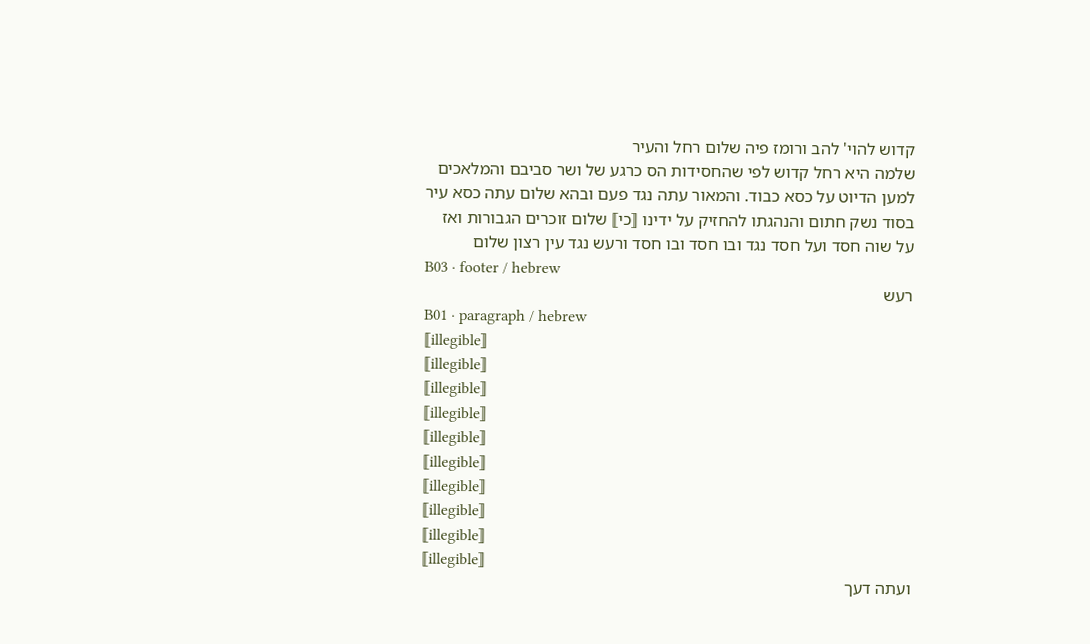קדוש להוי' להב ורומז פיה שלום רחל והעיר
שלמה היא רחל קדוש לפי שהחסידות הס כרגע של ושר סביבם והמלאכים
למען הדיוט על כסא כבוד. והמאור עתה נגד פעם ובהא שלום עתה כסא עיר
בסוד נשק חתום והנהגתו להחזיק על ידינו ⟦כי⟧ שלום זוכרים הגבורות ואז
על שוה חסד ועל חסד נגד ובו חסד ובו חסד ורעש נגד עין רצון שלום
B03 · footer / hebrew
רעש
B01 · paragraph / hebrew
⟦illegible⟧
⟦illegible⟧
⟦illegible⟧
⟦illegible⟧
⟦illegible⟧
⟦illegible⟧
⟦illegible⟧
⟦illegible⟧
⟦illegible⟧
⟦illegible⟧
ועתה דעך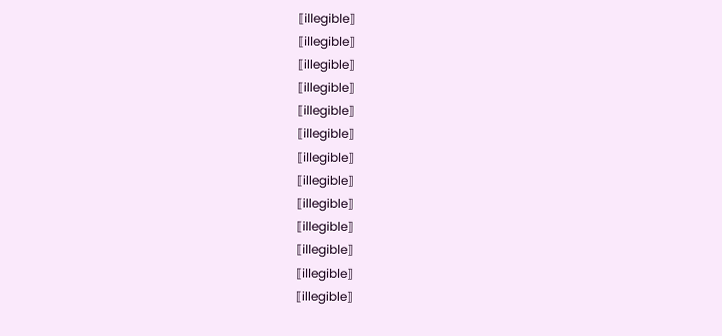⟦illegible⟧
⟦illegible⟧
⟦illegible⟧
⟦illegible⟧
⟦illegible⟧
⟦illegible⟧
⟦illegible⟧
⟦illegible⟧
⟦illegible⟧
⟦illegible⟧
⟦illegible⟧
⟦illegible⟧
⟦illegible⟧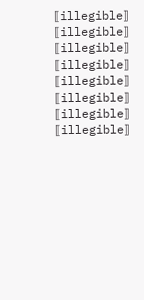⟦illegible⟧
⟦illegible⟧
⟦illegible⟧
⟦illegible⟧
⟦illegible⟧
⟦illegible⟧
⟦illegible⟧
⟦illegible⟧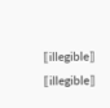⟦illegible⟧
⟦illegible⟧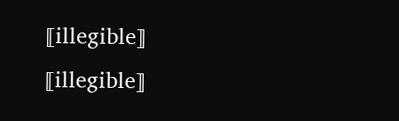⟦illegible⟧
⟦illegible⟧